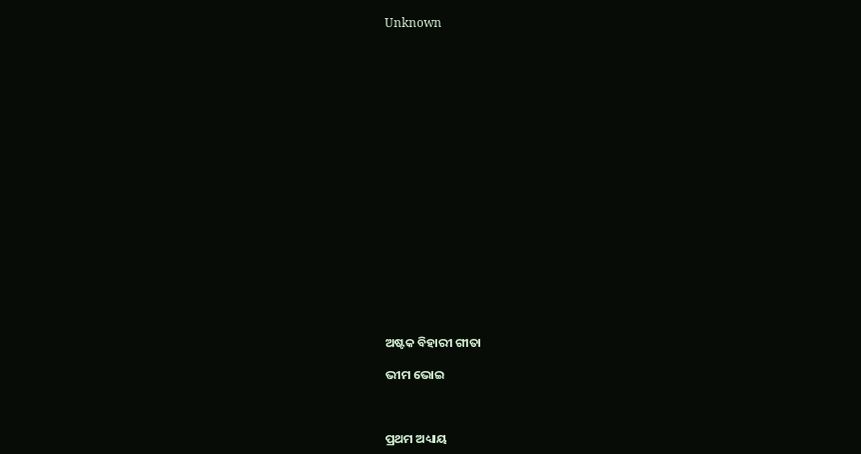Unknown



















ଅଷ୍ଟକ ବିହାରୀ ଗୀତା

ଭୀମ ଭୋଇ



ପ୍ରଥମ ଅଧ୍ୟାୟ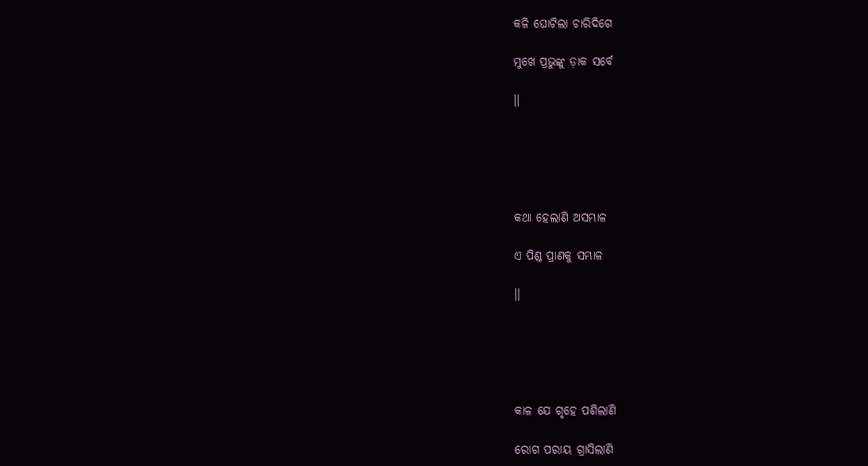କଳି ଘୋଟିଲା ଚାରିଦିଗେ

ମୁଖେ ପ୍ରଭୁଙ୍କୁ ଡ଼ାକ ସର୍ବେ

।।





କଥା ହେଲାଣି ଅସମ୍ଭାଳ

ଏ ପିଣ୍ଡ ପ୍ରାଣକୁ ସମ୍ଭାଳ

।।





କାଳ ଯେ ଗୃହେ ପଶିଲାଣି

ରୋଗ ପରାୟ ଗ୍ରାସିଲାଣି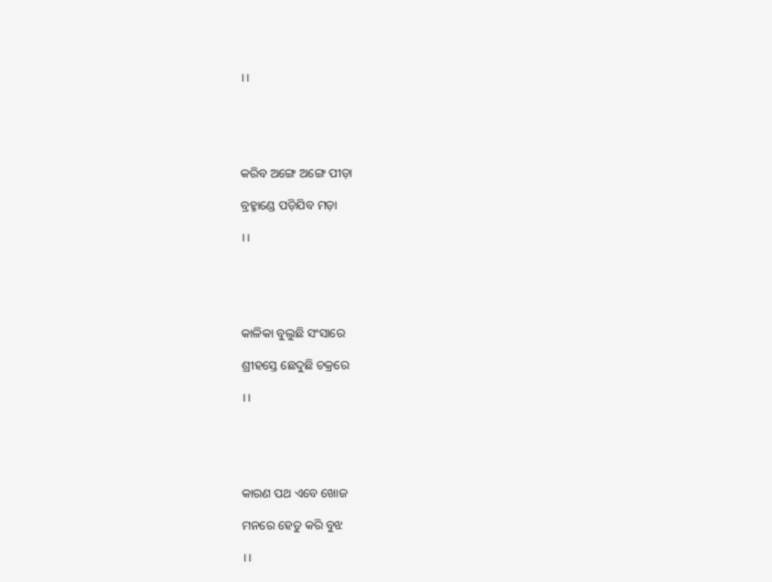।।





କରିବ ଅଙ୍ଗେ ଅଙ୍ଗେ ପୀଡ଼ା

ବ୍ରହ୍ମାଣ୍ଡେ ପଡ଼ିଯିବ ମଡ଼ା

।।





କାଳିକା ବୁଲୁଛି ସଂସାରେ

ଶ୍ରୀହସ୍ତେ ଛେଦୁଛି ଚକ୍ରରେ

।।





କାରଣ ପଥ ଏବେ ଖୋଜ

ମନରେ ହେତୁ କରି ବୁଝ

।।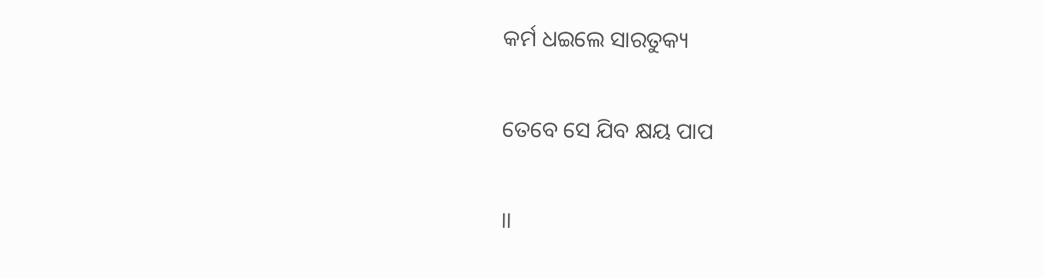କର୍ମ ଧଇଲେ ସାରତୁକ୍ୟ

ତେବେ ସେ ଯିବ କ୍ଷୟ ପାପ

।।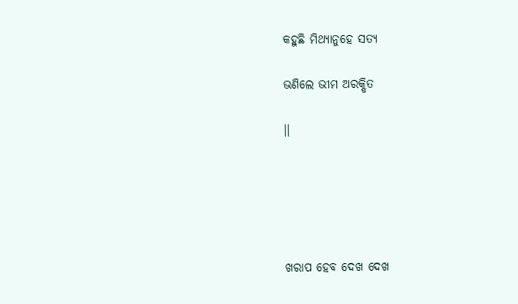କହୁଛି ମିଥ୍ୟାନୁହେ ସତ୍ୟ

ଭଣିଲେ ଭୀମ ଅରକ୍ଷିତ

।।





ଖରାପ ହେବ ଦେଖ ଦେଖ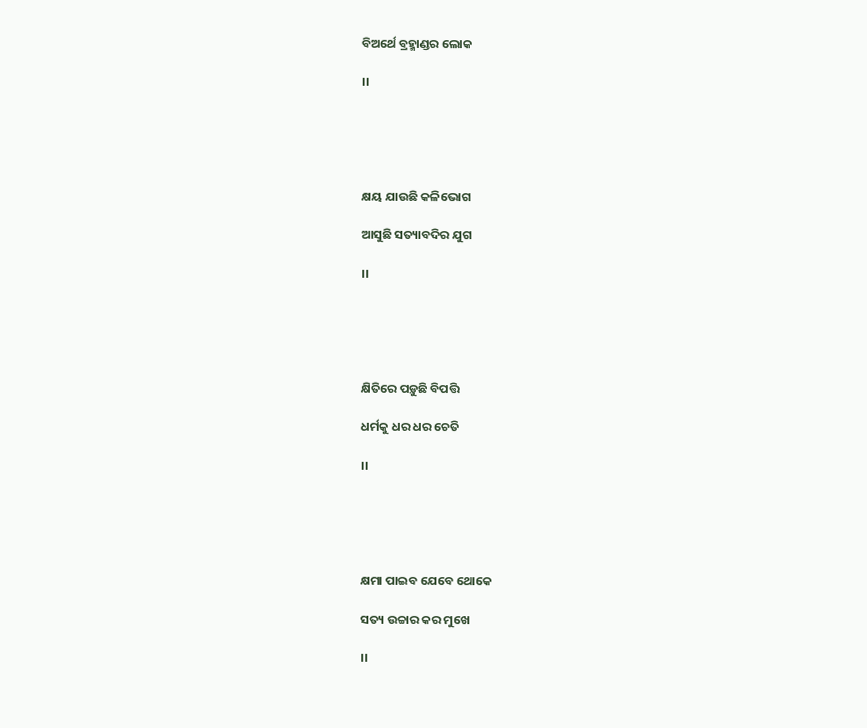ବିଅର୍ଥେ ବ୍ରହ୍ମାଣ୍ଡର ଲୋକ

।।





କ୍ଷୟ ଯାଉଛି କଳିଭୋଗ

ଆସୁଛି ସତ୍ୟାବଦିର ଯୁଗ

।।





କ୍ଷିତିରେ ପଡ଼ୁଛି ବିପତ୍ତି

ଧର୍ମକୁ ଧର ଧର ଚେତି

।।





କ୍ଷମା ପାଇବ ଯେବେ ଥୋକେ

ସତ୍ୟ ଉଚ୍ଚାର କର ମୁଖେ

।।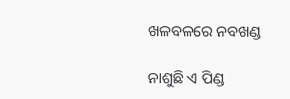ଖଳବଳରେ ନବଖଣ୍ଡ

ନାଶୁଛି ଏ ପିଣ୍ଡ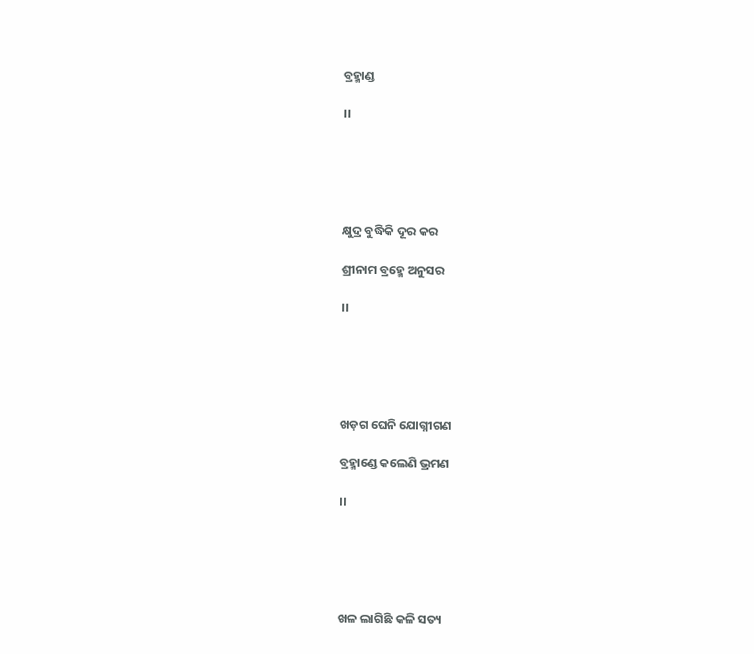ବ୍ରହ୍ମାଣ୍ଡ

।।





କ୍ଷୁଦ୍ର ବୁଦ୍ଧିକି ଦୂର କର

ଶ୍ରୀନାମ ବ୍ରହ୍ମେ ଅନୁସର

।।





ଖଡ଼ଗ ଘେନି ଯୋଗ୍ନୀଗଣ

ବ୍ରହ୍ମାଣ୍ଡେ କଲେଣି ଭ୍ରମଣ

।।





ଖଳ ଲାଗିଛି କଳି ସତ୍ୟ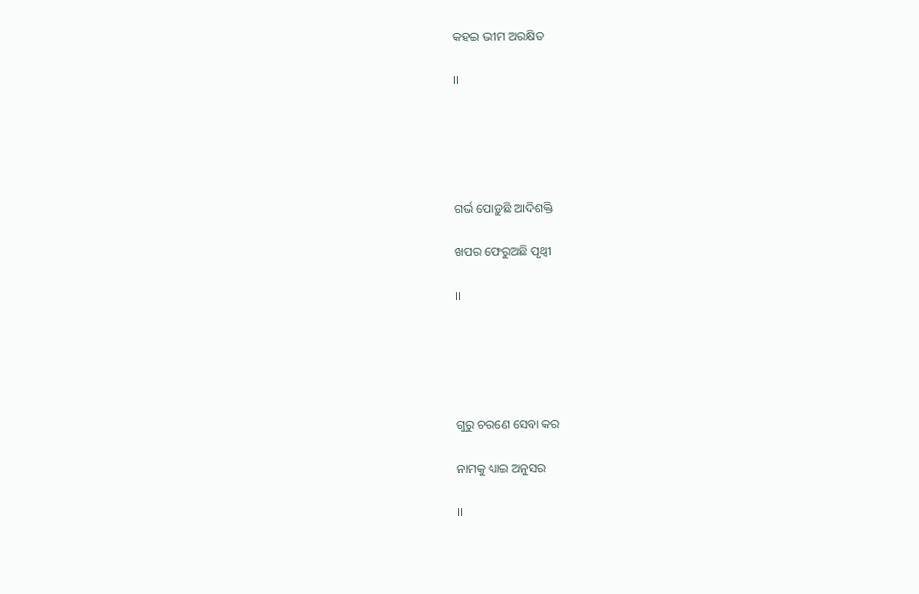କହଇ ଭୀମ ଅରକ୍ଷିତ

।।





ଗର୍ଭ ପୋଡ଼ୁଛି ଆଦିଶକ୍ତି

ଖପର ଫେରୁଅଛି ପୃଥ୍ୱୀ

।।





ଗୁରୁ ଚରଣେ ସେବା କର

ନାମକୁ ଧ୍ୟାଇ ଅନୁସର

।।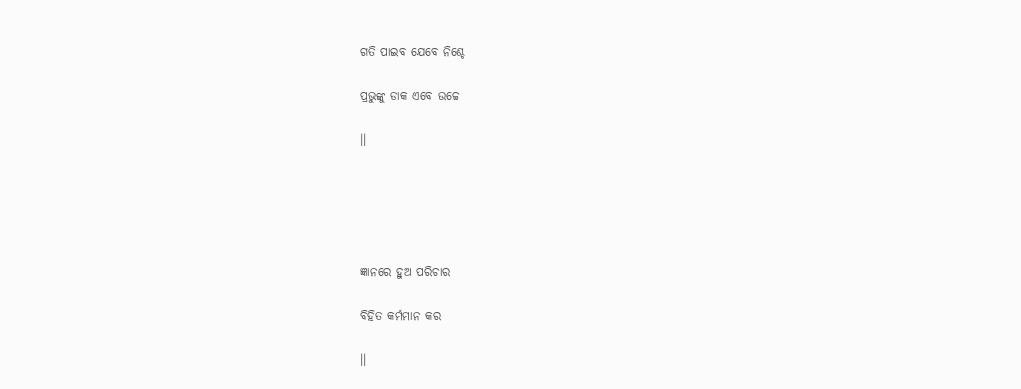ଗତି ପାଇବ ଯେବେ ନିଶ୍ଚେ

ପ୍ରଭୁଙ୍କୁ ଡାକ ଏବେ ଉଚ୍ଚେ

।।





ଜ୍ଞାନରେ ହୁଅ ପରିଚାର

ବିହିତ କର୍ମମାନ କର

।।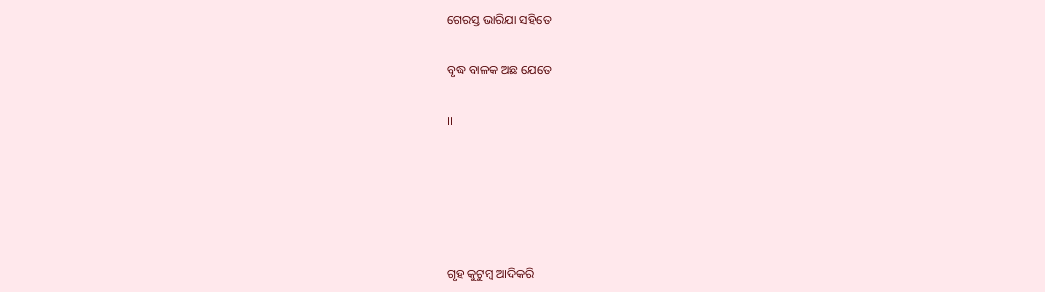ଗେରସ୍ତ ଭାରିଯା ସହିତେ

ବୃଦ୍ଧ ବାଳକ ଅଛ ଯେତେ

।।





ଗୃହ କୁଟୁମ୍ବ ଆଦିକରି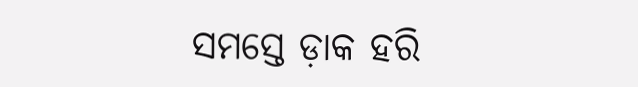ସମସ୍ତେ ଡ଼ାକ ହରି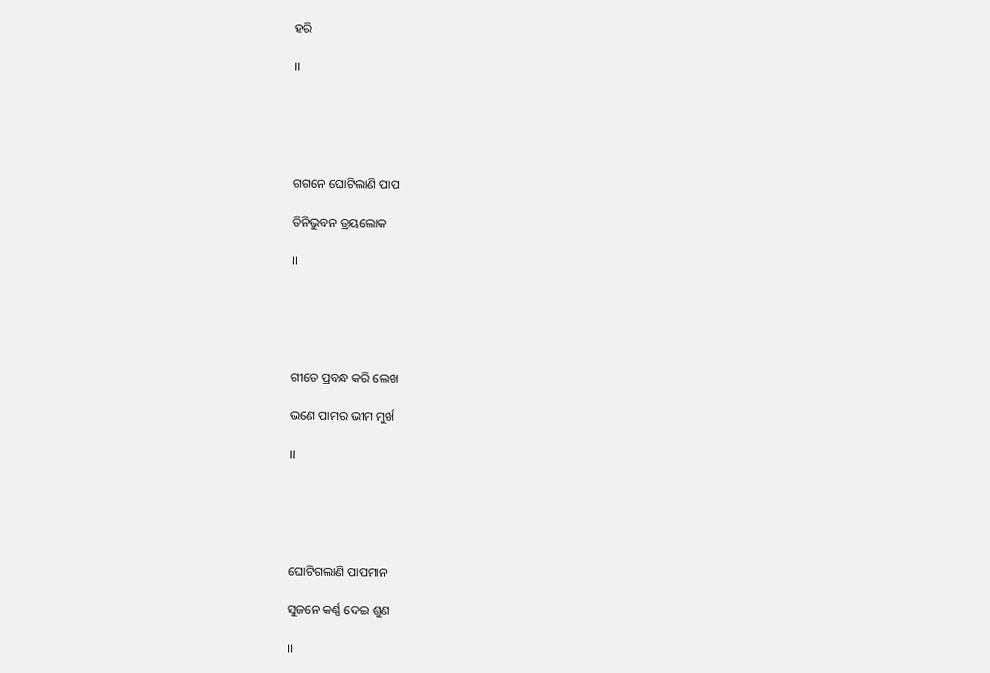ହରି

।।





ଗଗନେ ଘୋଟିଲାଣି ପାପ

ତିନିଭୁବନ ତ୍ରୟଲୋକ

।।





ଗୀତେ ପ୍ରବନ୍ଧ କରି ଲେଖ

ଭଣେ ପାମର ଭୀମ ମୁର୍ଖ

।।





ଘୋଟିଗଲାଣି ପାପମାନ

ସୁଜନେ କର୍ଣ୍ଣ ଦେଇ ଶୁଣ

।।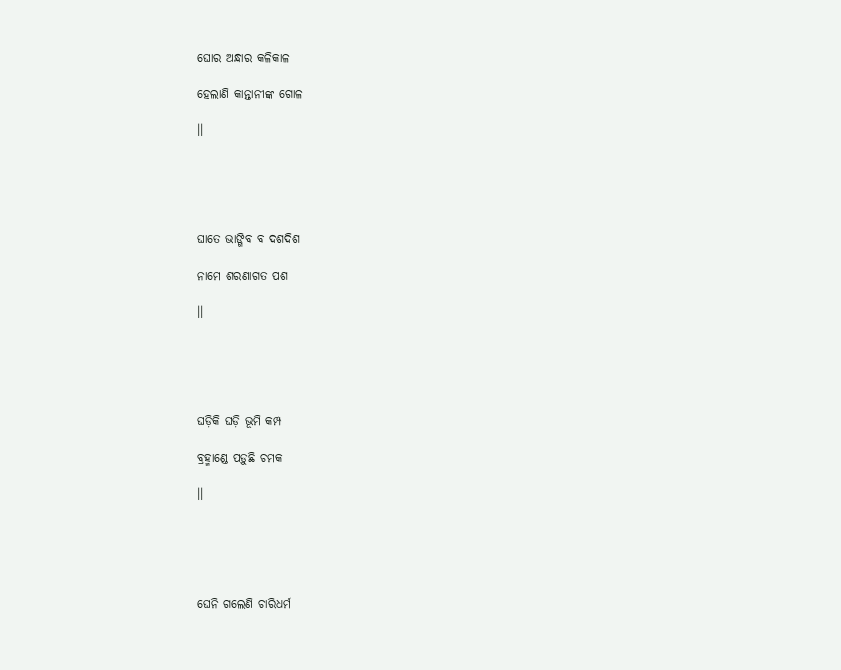ଘୋର ଅନ୍ଧାର କଳିକାଳ

ହେଲାଣି କାନ୍ତାନୀଙ୍କ ଗୋଳ

।।





ଘାତେ ଭାଙ୍ଗିବ ବ ଦଶଦିଶ

ନାମେ ଶରଣାଗତ ପଶ

।।





ଘଡ଼ିକି ଘଡ଼ି ଭୂମି କମ୍ପ

ବ୍ରହ୍ମାଣ୍ଡେ ପଡ଼ୁଛି ଚମକ

।।





ଘେନି ଗଲେଣି ଚାରିଧର୍ମ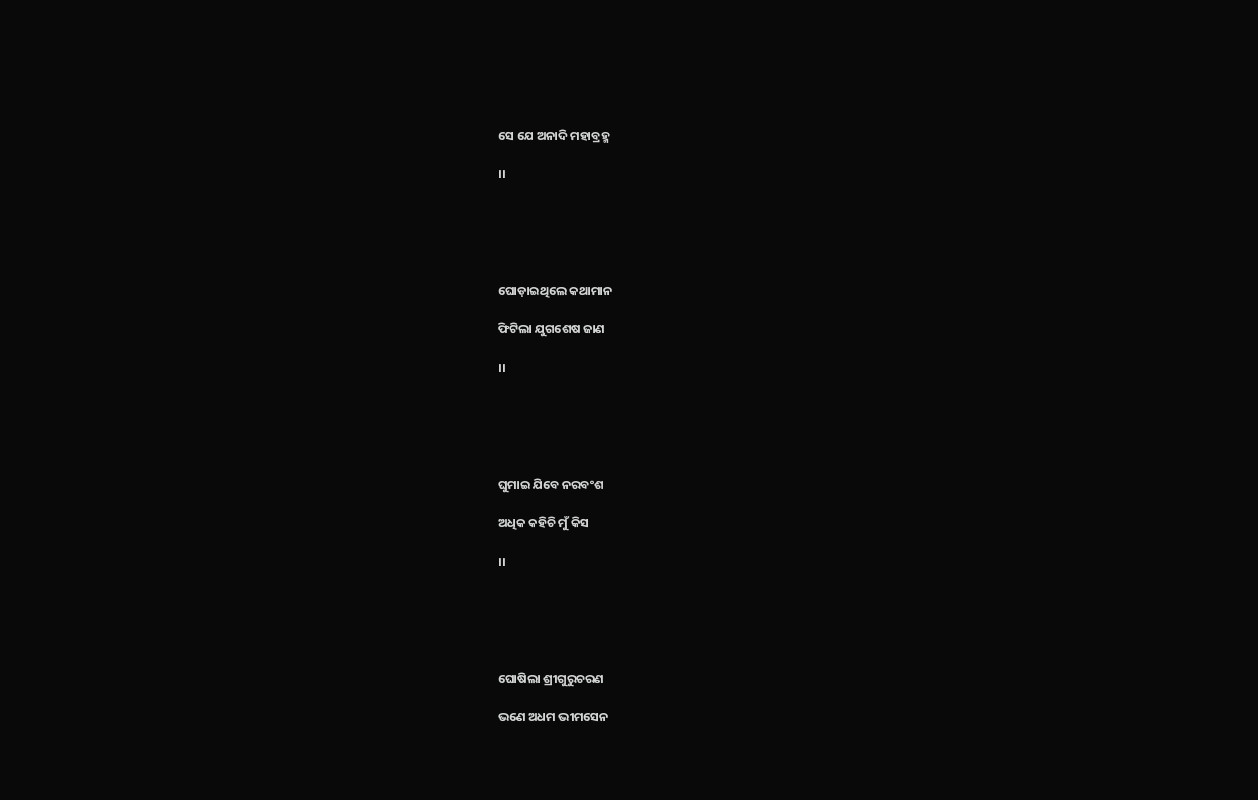ସେ ଯେ ଅନାଦି ମହାବ୍ରହ୍ମ

।।





ଘୋଡ଼ାଇଥିଲେ କଥାମାନ

ଫିଟିଲା ଯୁଗଶେଷ ଜାଣ

।।





ଘୁମାଇ ଯିବେ ନରବଂଶ

ଅଧିକ କହିଚି ମୁଁ କିସ

।।





ଘୋଷିଲା ଶ୍ରୀଗୁରୁଚରଣ

ଭଣେ ଅଧମ ଭୀମସେନ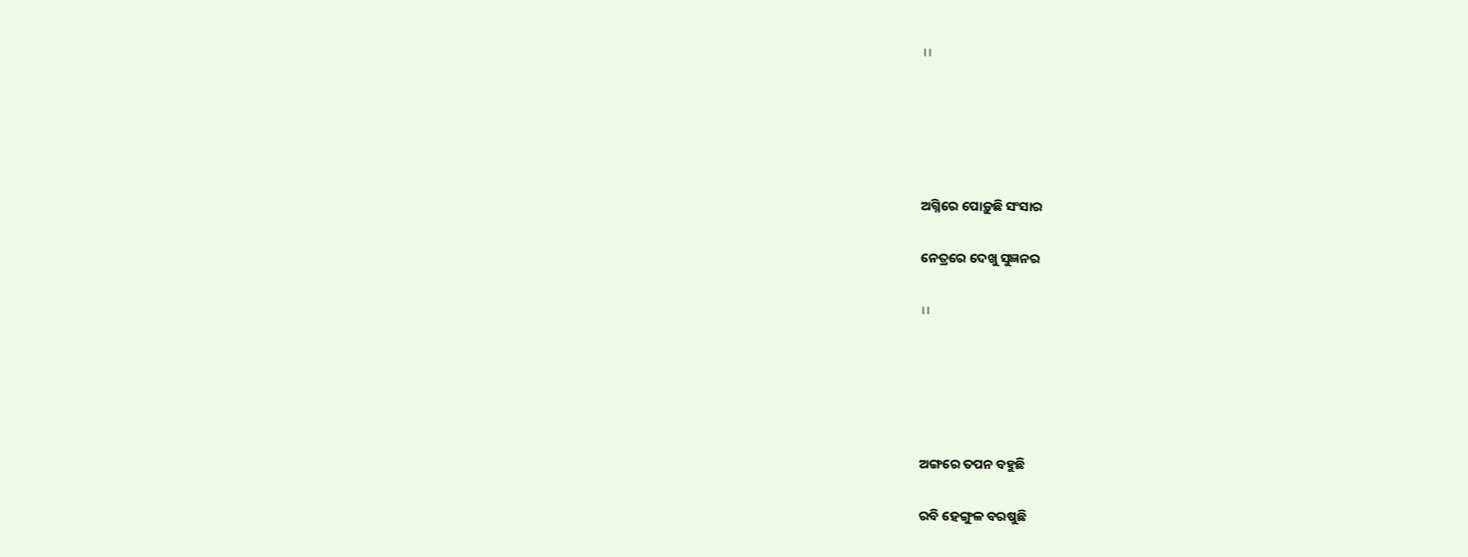।।





ଅଗ୍ନିରେ ପୋଡ଼ୁଛି ସଂସାର

ନେତ୍ରରେ ଦେଖୁ ସୁଜ୍ଞନର

।।





ଅଙ୍ଗରେ ତପନ ବହୁଛି

ରବି ହେଙ୍ଗୁଳ ବରଷୁଛି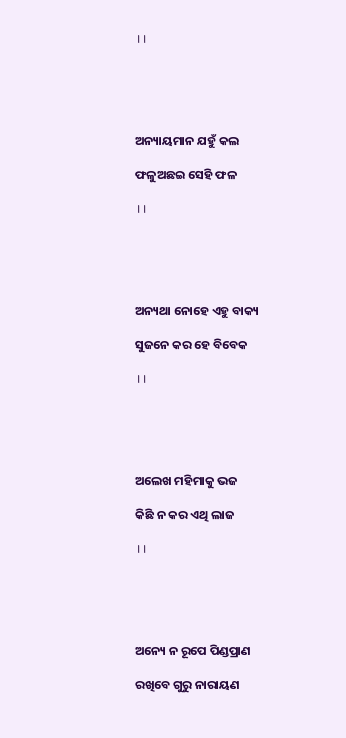।।





ଅନ୍ୟାୟମାନ ଯହୁଁ କଲ

ଫଳୁଅଛଇ ସେହି ଫଳ

।।





ଅନ୍ୟଥା ନୋହେ ଏହୁ ବାକ୍ୟ

ସୁଜନେ କର ହେ ବିବେକ

।।





ଅଲେଖ ମହିମାକୁ ଭଜ

କିଛି ନ କର ଏଥି ଲାଜ

।।





ଅନ୍ୟେ ନ ରୂପେ ପିଣ୍ଡପ୍ରାଣ

ରଖିବେ ଗୁରୁ ନାରାୟଣ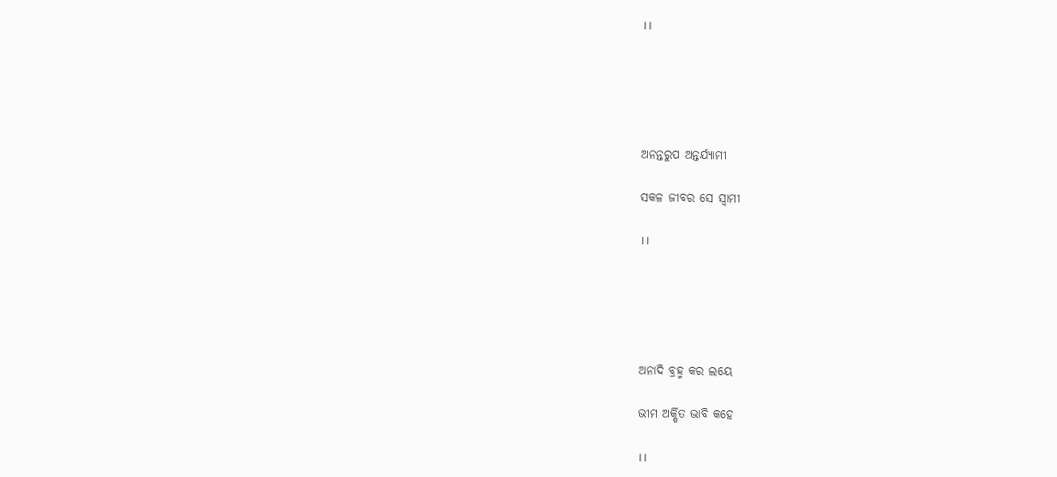।।





ଅନନ୍ତରୁପ ଅନ୍ତର୍ଯ୍ୟାମୀ

ସକଳ ଜୀବର ସେ ସ୍ୱାମୀ

।।





ଅନାଦି ବ୍ରହ୍ମ କର ଲୟେ

ଭୀମ ଅର୍କ୍ଷିତ ଭାବି କହେ

।।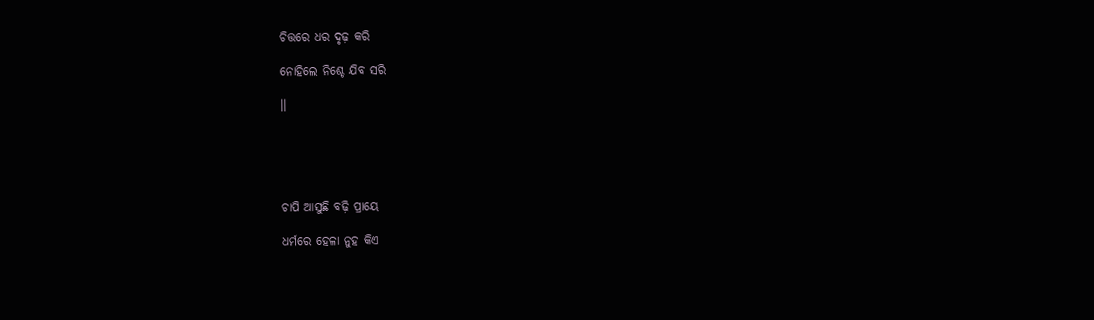ଚିତ୍ତରେ ଧର ଦୃଢ଼ କରି

ନୋହିଲେ ନିଶ୍ଚେ ଯିବ ସରି

।।





ଚାପି ଆସୁଛି ବଢ଼ି ପ୍ରାୟେ

ଧର୍ମରେ ହେଳା ନୁହ କିଏ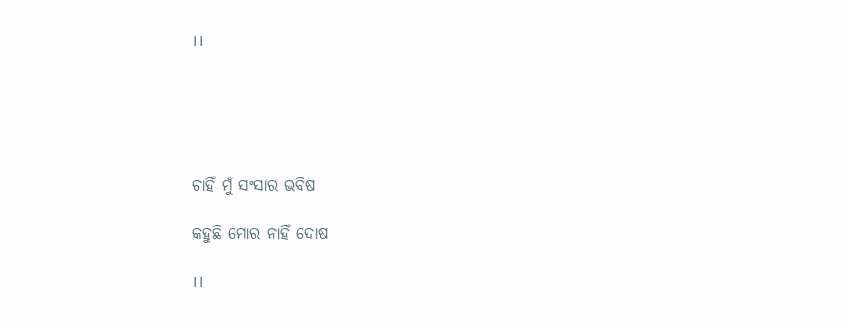।।





ଚାହିଁ ମୁଁ ସଂସାର ଭବିଷ

କହୁଛି ମୋର ନାହିଁ ଦୋଷ

।।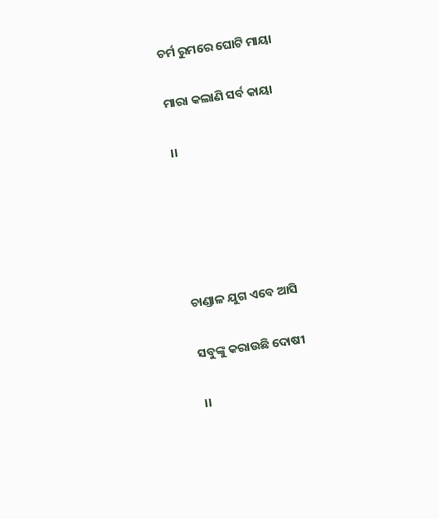ଚର୍ମ ରୁମରେ ଘୋଟି ମାୟା

ମାରା କଲାଣି ସର୍ବ କାୟା

।।





ଚାଣ୍ଡାଳ ଯୁଗ ଏବେ ଆସି

ସବୁଙ୍କୁ କରାଉଛି ଦୋଷୀ

।।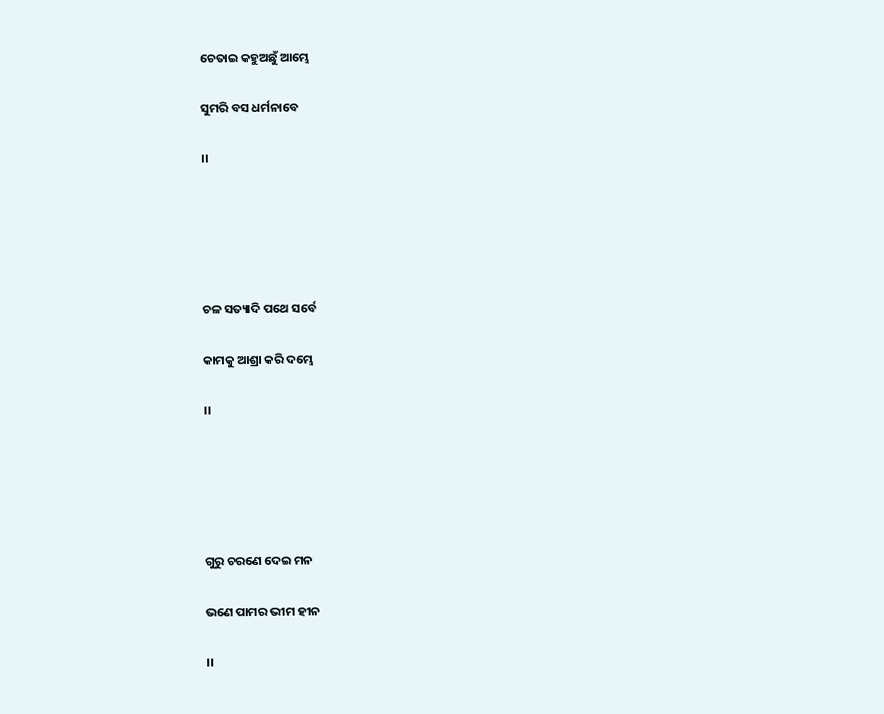ଚେତାଇ କହୁଅଛୁଁ ଆମ୍ଭେ

ସୁମରି ବସ ଧର୍ମନାବେ

।।





ଚଳ ସତ୍ୟାଦି ପଥେ ସର୍ବେ

କାମକୁ ଆଶ୍ରା କରି ଦମ୍ଭେ

।।





ଗୁରୁ ଚରଣେ ଦେଇ ମନ

ଭଣେ ପାମର ଭୀମ ହୀନ

।।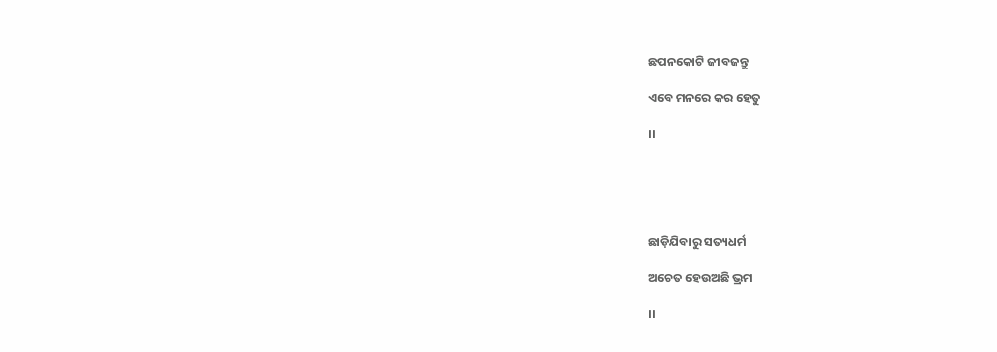ଛପନକୋଟି ଜୀବଜନ୍ତୁ

ଏବେ ମନରେ କର ହେତୁ

।।





ଛାଡ଼ିଯିବାରୁ ସତ୍ୟଧର୍ମ

ଅଚେତ ହେଉଅଛି ଭ୍ରମ

।।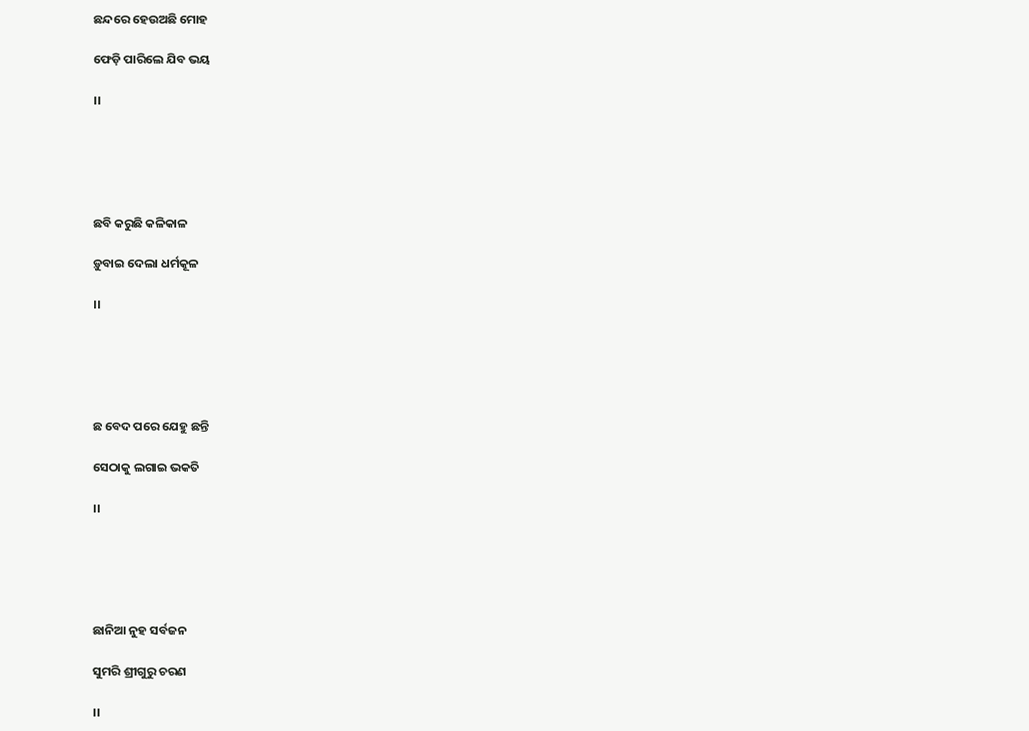ଛନ୍ଦରେ ହେଉଅଛି ମୋହ

ଫେଡ଼ି ପାରିଲେ ଯିବ ଭୟ

।।





ଛବି କରୁଛି କଳିକାଳ

ଡ଼ୁବାଇ ଦେଲା ଧର୍ମକୂଳ

।।





ଛ ବେଦ ପରେ ଯେହୁ ଛନ୍ତି

ସେଠାକୁ ଲଗାଇ ଭକତି

।।





ଛାନିଆ ନୁହ ସର୍ବଜନ

ସୁମରି ଶ୍ରୀଗୁରୁ ଚରଣ

।।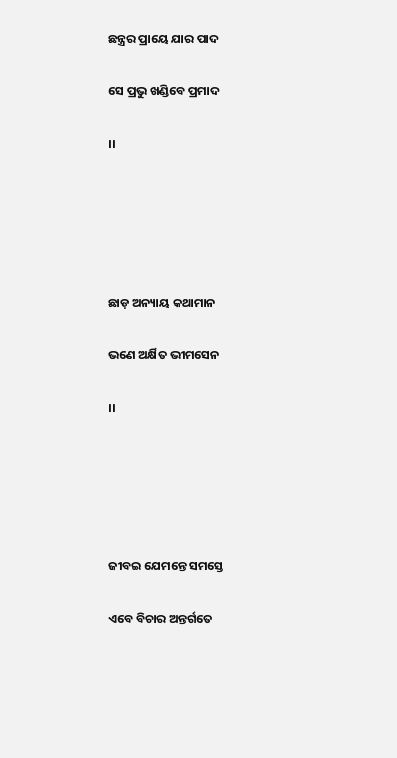ଛନ୍ତ୍ରର ପ୍ରାୟେ ଯାର ପାଦ

ସେ ପ୍ରଭୁ ଖଣ୍ଡିବେ ପ୍ରମାଦ

।।





ଛାଡ଼ ଅନ୍ୟାୟ କଥାମାନ

ଭଣେ ଅର୍କ୍ଷିତ ଭୀମସେନ

।।





ଜୀବଇ ଯେମନ୍ତେ ସମସ୍ତେ

ଏବେ ବିଚାର ଅନ୍ତର୍ଗତେ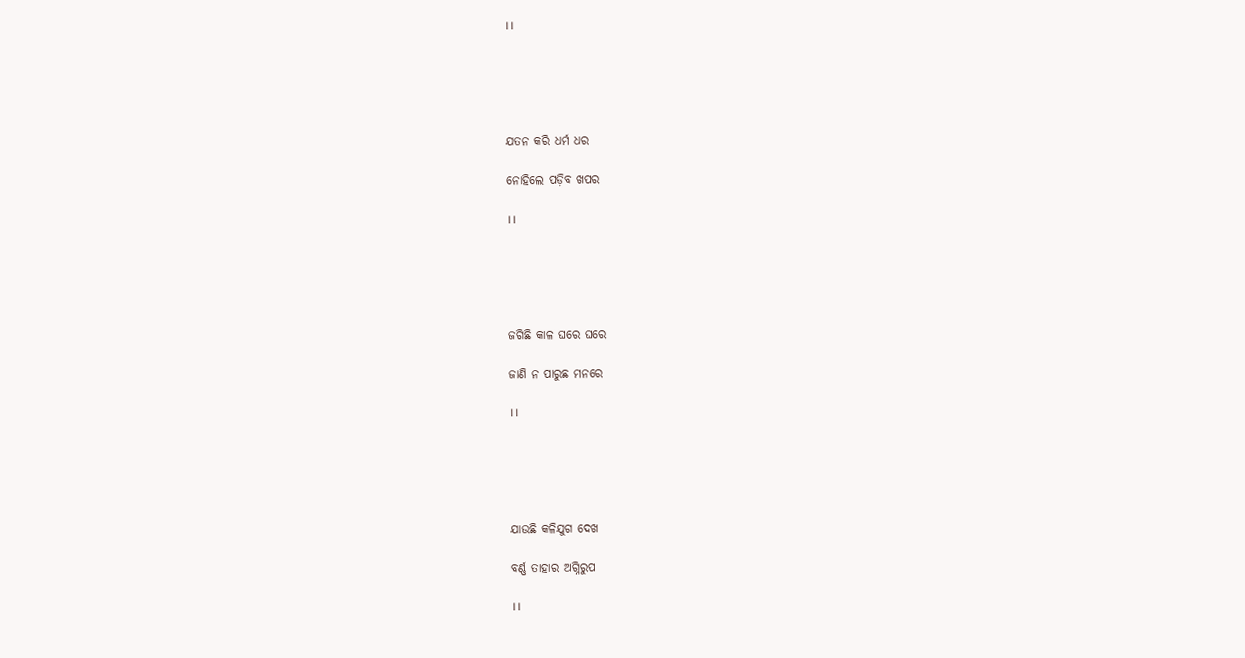।।





ଯତନ କରି ଧର୍ମ ଧର

ନୋହିଲେ ପଡ଼ିବ ଖପର

।।





ଜଗିଛି କାଳ ଘରେ ଘରେ

ଜାଣି ନ ପାରୁଛ ମନରେ

।।





ଯାଉଛି କଳିଯୁଗ ଦେଖ

ବର୍ଣ୍ଣ ତାହାର ଅଗ୍ନିରୁପ

।।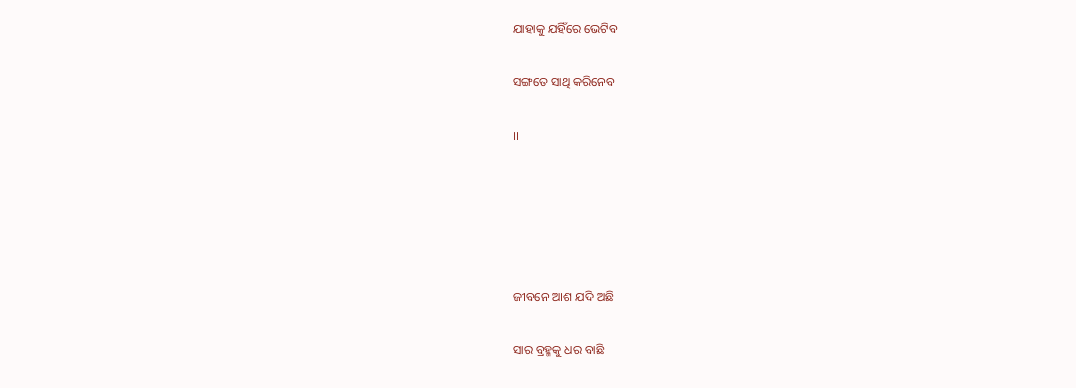ଯାହାକୁ ଯହିଁରେ ଭେଟିବ

ସଙ୍ଗତେ ସାଥି କରିନେବ

।।





ଜୀବନେ ଆଶ ଯଦି ଅଛି

ସାର ବ୍ରହ୍ମକୁ ଧର ବାଛି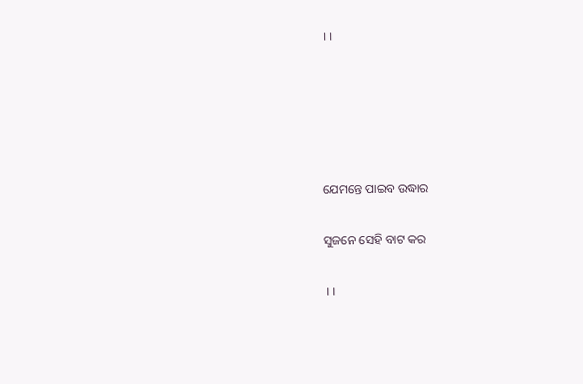।।





ଯେମନ୍ତେ ପାଇବ ଉଦ୍ଧାର

ସୁଜନେ ସେହି ବାଟ କର

।।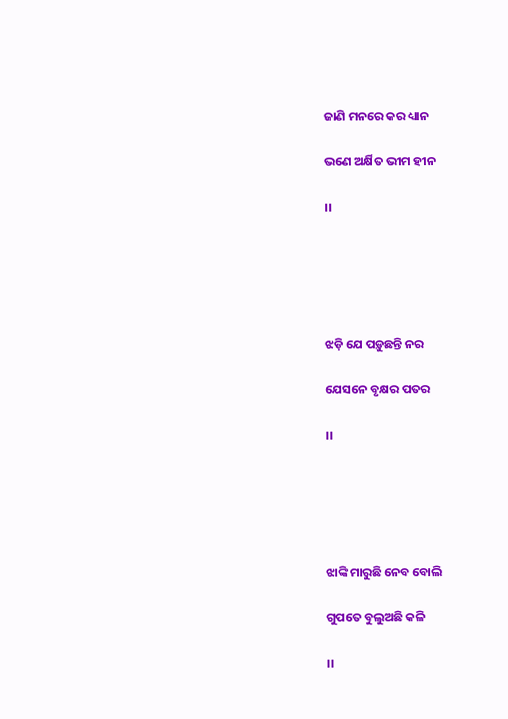ଜାଣି ମନରେ କର ଧ୍ୟାନ

ଭଣେ ଅର୍କ୍ଷିତ ଭୀମ ହୀନ

।।





ଝଡ଼ି ଯେ ପଡ଼ୁଛନ୍ତି ନର

ଯେସନେ ବୃକ୍ଷର ପତର

।।





ଝାଙ୍କି ମାରୁଛି ନେବ ବୋଲି

ଗୁପତେ ବୁଲୁଅଛି କଳି

।।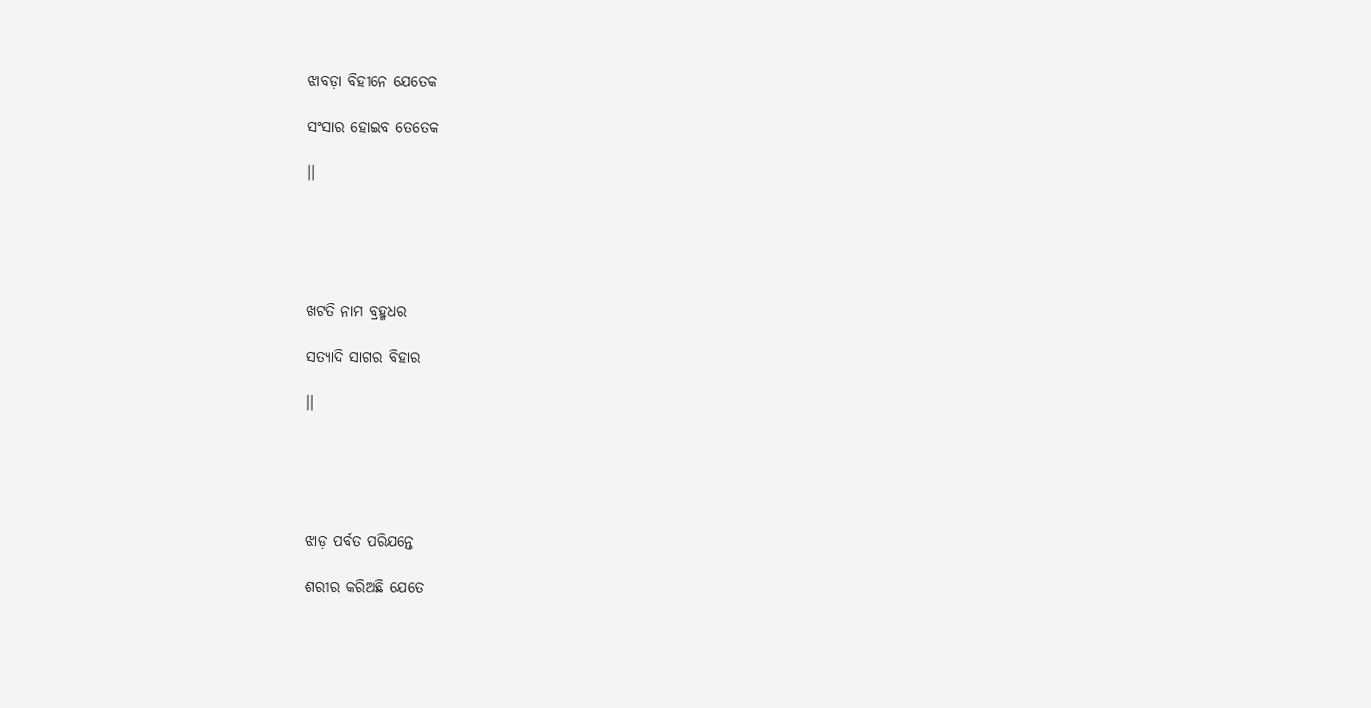ଝାବଡ଼ା ବିହୀନେ ଯେତେକ

ସଂସାର ହୋଇବ ତେତେକ

।।





ଖଟତି ନାମ ବ୍ରହ୍ମଧର

ସତ୍ୟାଦି ସାଗର ବିହାର

।।





ଝାଡ଼ ପର୍ବତ ପରିଯନ୍ତେ

ଶରୀର କରିଅଛି ଯେତେ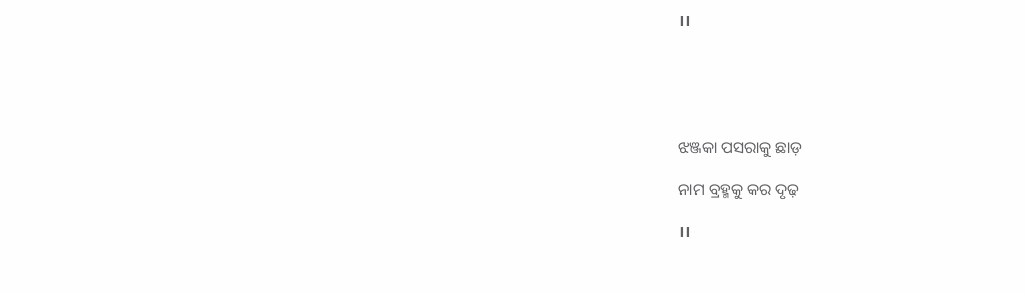।।





ଝଞ୍ଜକା ପସରାକୁ ଛାଡ଼

ନାମ ବ୍ରହ୍ମକୁ କର ଦୃଢ଼

।।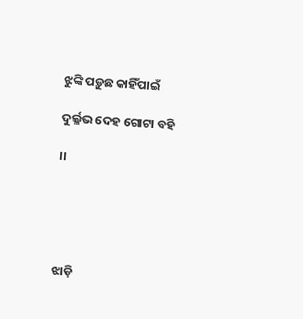ଝୁଙ୍କି ପଡ଼ୁଛ କାହିଁପାଇଁ

ଦୁର୍ଲ୍ଳଭ ଦେହ ଗୋଟା ବହି

।।





ଝାଡ଼ି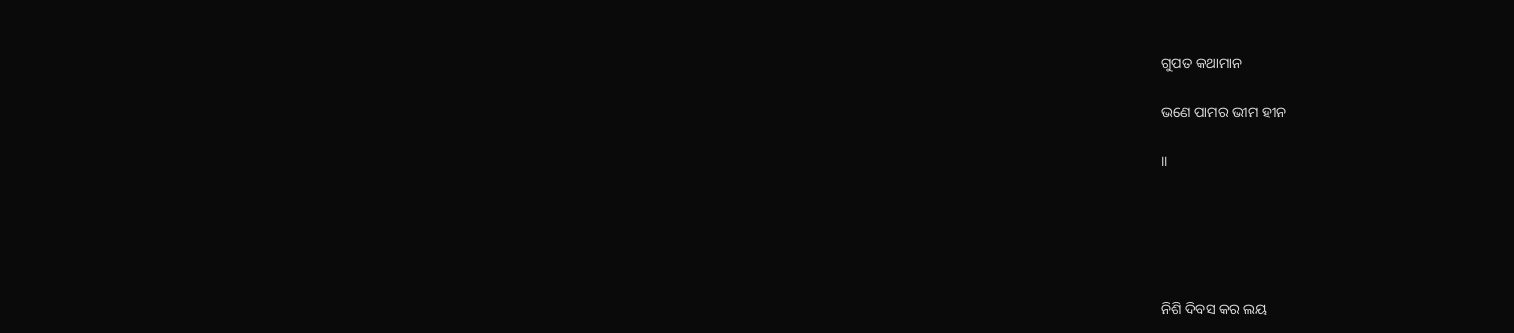ଗୁପତ କଥାମାନ

ଭଣେ ପାମର ଭୀମ ହୀନ

।।





ନିଶି ଦିବସ କର ଲୟ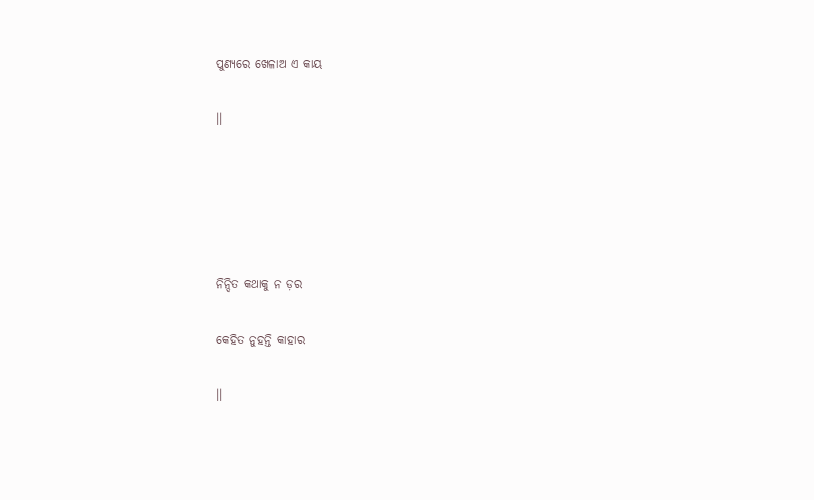ପୁଣ୍ୟରେ ଖେଳାଅ ଏ କାୟ

।।





ନିନ୍ଦିତ କଥାକୁ ନ ଡ଼ର

କେହିତ ନୁହନ୍ତି କାହାର

।।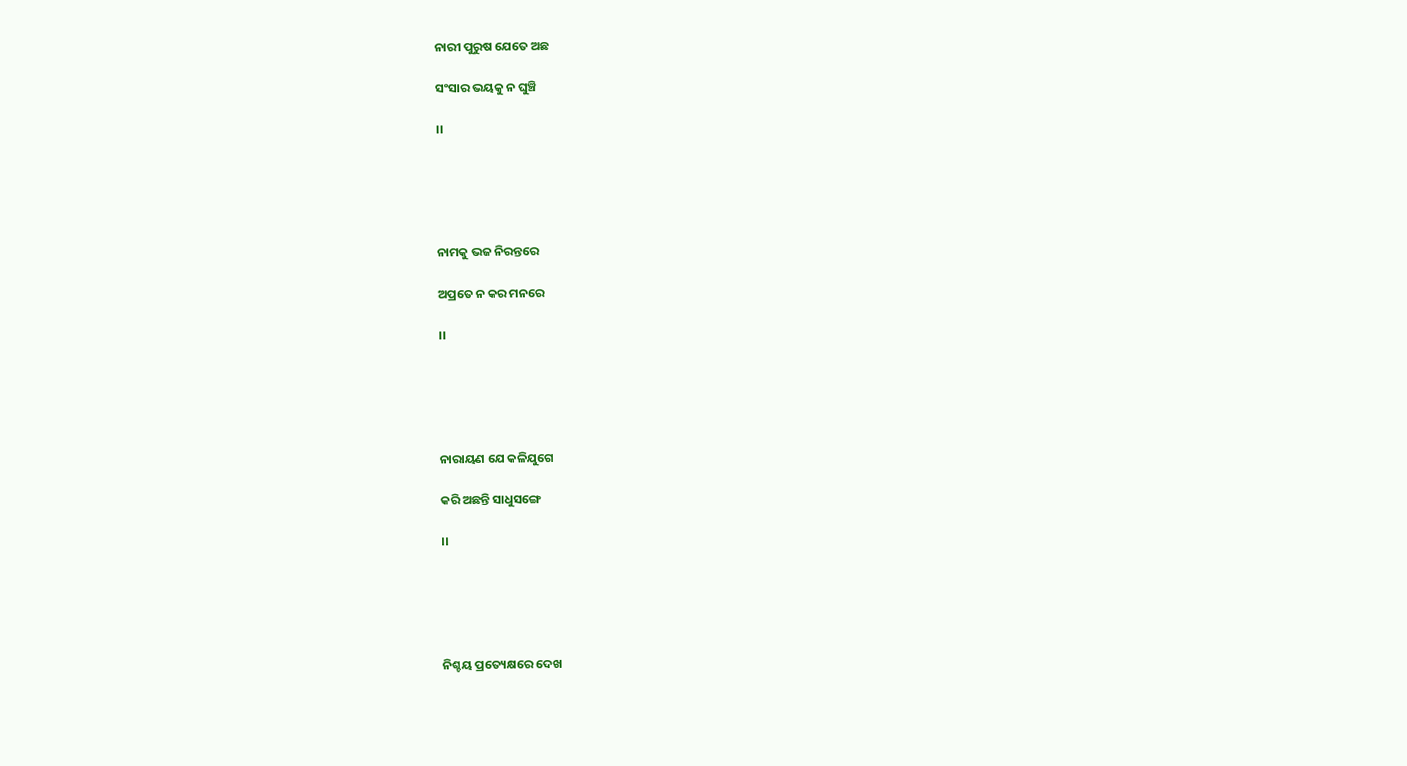ନାରୀ ପୁରୁଷ ଯେତେ ଅଛ

ସଂସାର ଭୟକୁ ନ ଘୁଞ୍ଚି

।।





ନାମକୁ ଭଜ ନିରନ୍ତରେ

ଅପ୍ରତେ ନ କର ମନରେ

।।





ନାରାୟଣ ଯେ କଳିଯୁଗେ

କରି ଅଛନ୍ତି ସାଧୁସଙ୍ଗେ

।।





ନିଶ୍ଚୟ ପ୍ରତ୍ୟେକ୍ଷରେ ଦେଖ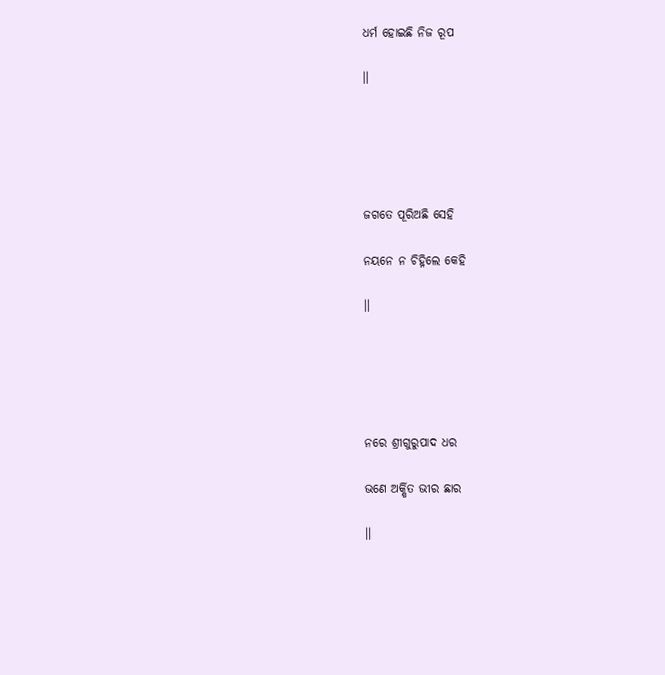ଧର୍ମ ହୋଇଛି ନିଜ ରୂପ

।।





ଜଗତେ ପୂରିଅଛି ସେହି

ନୟନେ ନ ଚିହ୍ନିଲେ କେହି

।।





ନରେ ଶ୍ରୀଗୁରୁପାଦ ଧର

ଭଣେ ଅର୍କ୍ଷିତ ଭୀର ଛାର

।।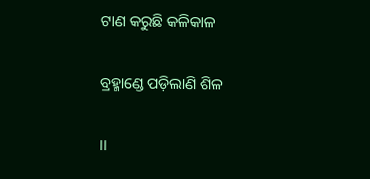ଟାଣ କରୁଛି କଳିକାଳ

ବ୍ରହ୍ମାଣ୍ଡେ ପଡ଼ିଲାଣି ଶିଳ

।।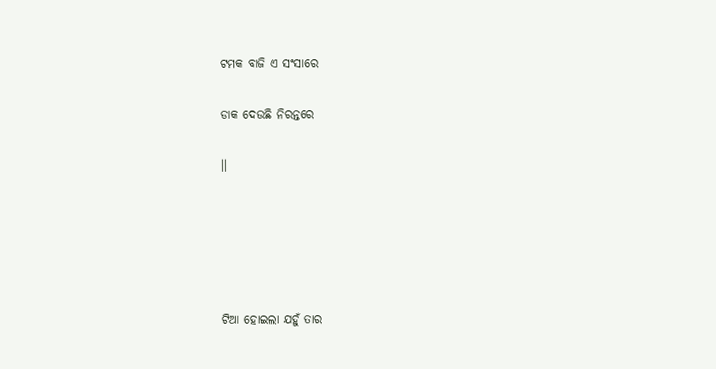ଟମକ ବାଜି ଏ ସଂସାରେ

ଡାକ ଦେଉଛି ନିରନ୍ତରେ

।।





ଟିଆ ହୋଇଲା ଯହୁଁ ତାର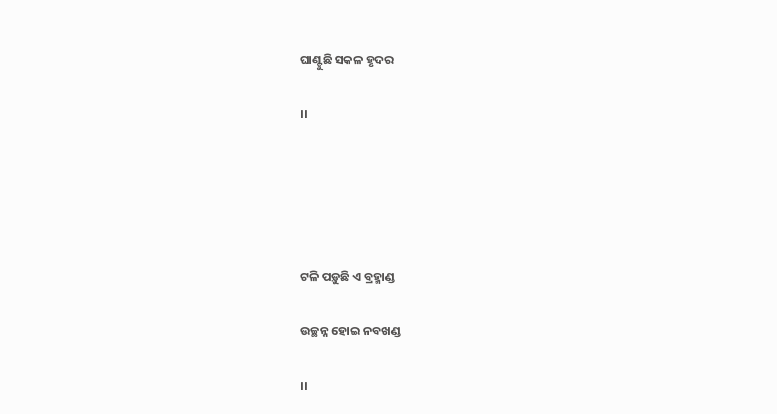ଘାଣ୍ଟୁଛି ସକଳ ହୃଦର

।।





ଟଳି ପଡ଼ୁଛି ଏ ବ୍ରହ୍ମାଣ୍ଡ

ଉଚ୍ଛନ୍ନ ହୋଇ ନବଖଣ୍ଡ

।।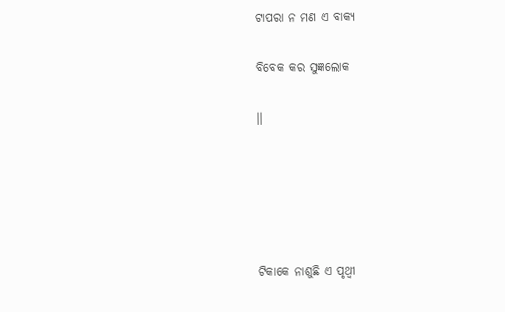ଟାପରା ନ ମଣ ଏ ବାକ୍ୟ

ବିବେକ କର ସୁଜ୍ଞଲୋକ

।।





ଟିକାକେ ନାଶୁଛି ଏ ପୃଥ୍ୱୀ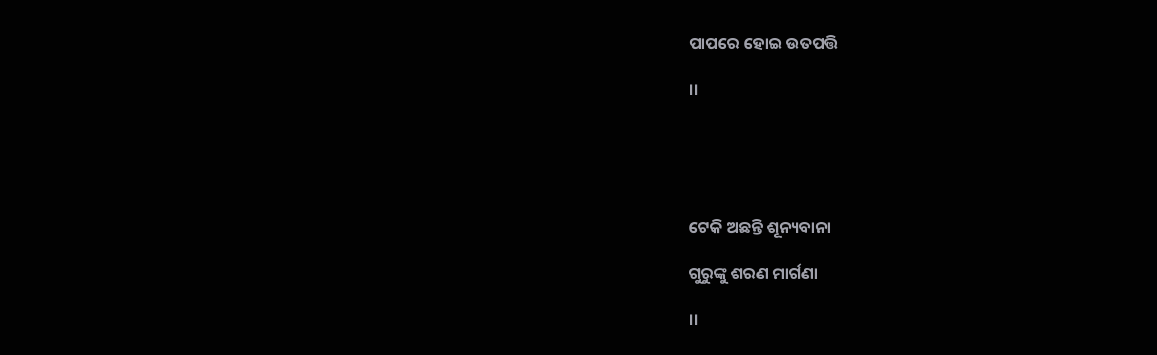ପାପରେ ହୋଇ ଉତପତ୍ତି

।।





ଟେକି ଅଛନ୍ତି ଶୂନ୍ୟବାନା

ଗୁରୁଙ୍କୁ ଶରଣ ମାର୍ଗଣା

।।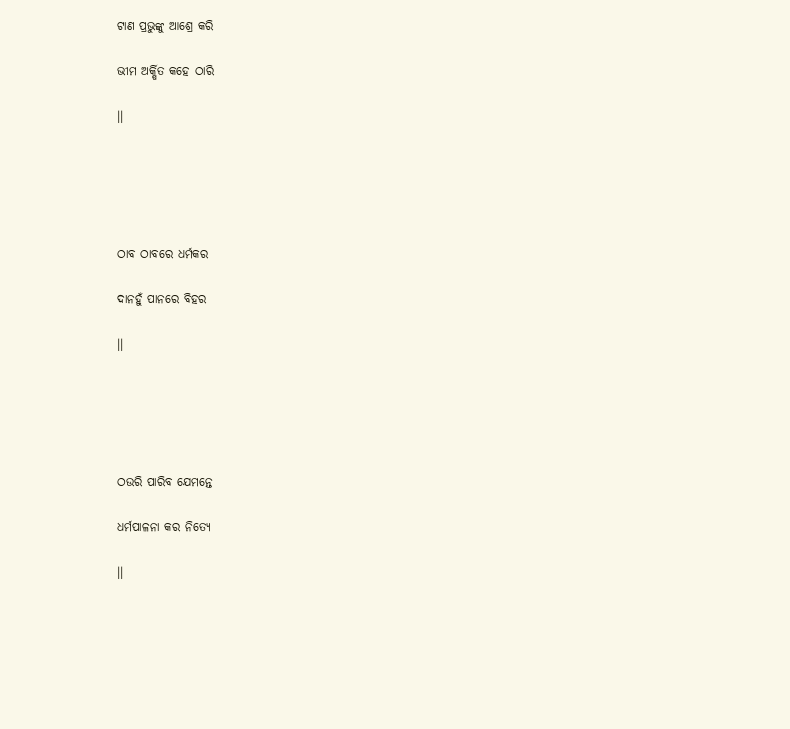ଟାଣ ପ୍ରଭୁଙ୍କୁ ଆଶ୍ରେ କରି

ଭୀମ ଅର୍କ୍ଷିତ କହେ ଠାରି

।।





ଠାବ ଠାବରେ ଧର୍ମକର

ଦାନହୁଁ ପାନରେ ବିହର

।।





ଠଉରି ପାରିବ ଯେମନ୍ତେ

ଧର୍ମପାଳନା କର ନିତ୍ୟେ

।।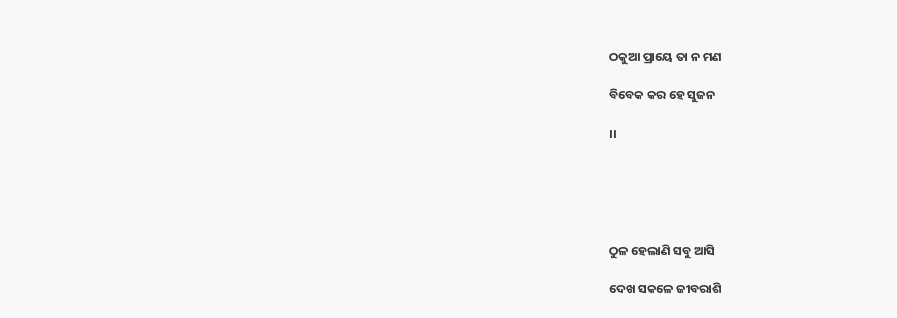ଠକୁଆ ପ୍ରାୟେ ତା ନ ମଣ

ବିବେକ କର ହେ ସୁଜନ

।।





ଠୁଳ ହେଲାଣି ସବୁ ଆସି

ଦେଖ ସକଳେ ଜୀବରାଶି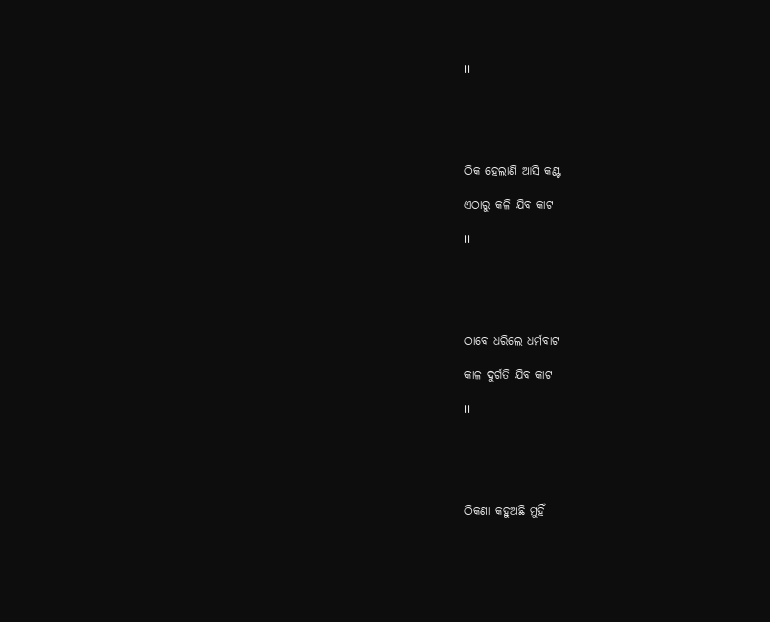।।





ଠିକ ହେଲାଣି ଆସି କଣ୍ଟ

ଏଠାରୁ କଳି ଯିବ କାଟ

।।





ଠାବେ ଧରିଲେ ଧର୍ମବାଟ

କାଳ ଦୁର୍ଗତି ଯିବ କାଟ

।।





ଠିକଣା କହୁଅଛି ମୁହିଁ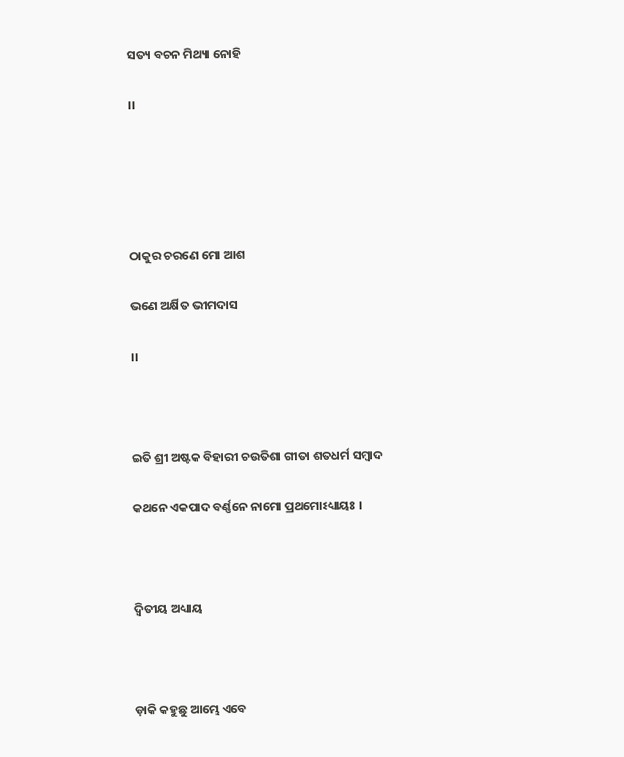ସତ୍ୟ ବଚନ ମିଥ୍ୟା ନୋହି

।।





ଠାକୁର ଚରଣେ ମୋ ଆଶ

ଭଣେ ଅର୍କ୍ଷିତ ଭୀମଦାସ

।।



ଇତି ଶ୍ରୀ ଅଷ୍ଟକ ବିହାରୀ ଚଉତିଶା ଗୀତା ଶତଧର୍ମ ସମ୍ବାଦ

କଥନେ ଏକପାଦ ବର୍ଣ୍ଣନେ ନାମୋ ପ୍ରଥମୋଽଧ୍ୟାୟଃ ।



ଦ୍ୱିତୀୟ ଅଧ୍ୟାୟ



ଡ଼ାକି କହୁଛୁ ଆମ୍ଭେ ଏବେ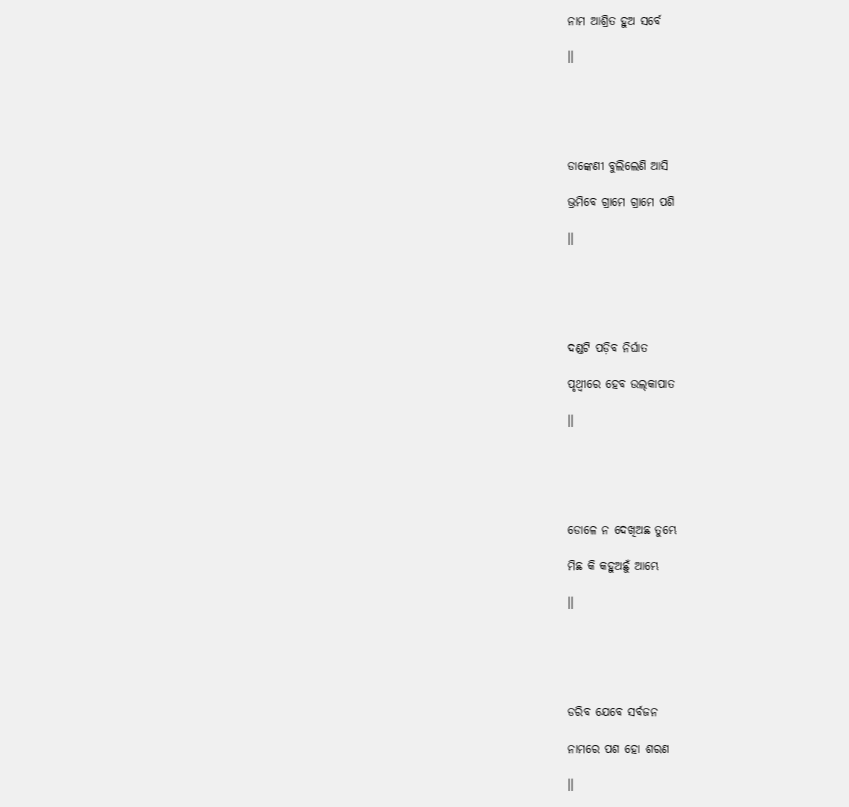ନାମ ଆଶ୍ରିତ ହୁଅ ସର୍ବେ

।।





ଡାଙ୍କେଣୀ ବୁଲିଲେଣି ଆସି

ଭ୍ରମିବେ ଗ୍ରାମେ ଗ୍ରାମେ ପଶି

।।





ଦଣ୍ଡଟି ପଡ଼ିବ ନିର୍ଘାତ

ପୃଥ୍ୱୀରେ ହେବ ଉଲ୍‌କାପାତ

।।





ଡୋଳେ ନ ଦେଖିଅଛ ତୁମ୍ଭେ

ମିଛ କି କହୁଅଛୁଁ ଆମ୍ଭେ

।।





ଡରିବ ଯେବେ ସର୍ବଜନ

ନାମରେ ପଶ ହୋ ଶରଣ

।।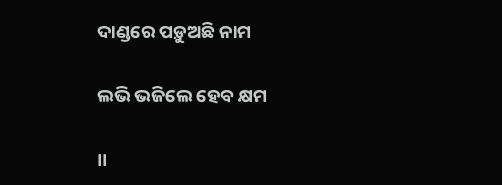ଦାଣ୍ଡରେ ପଡ଼ୁଅଛି ନାମ

ଲଭି ଭଜିଲେ ହେବ କ୍ଷମ

।।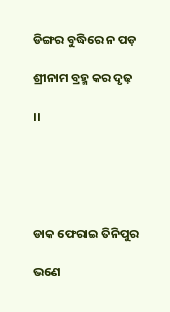ଡିଙ୍ଗର ବୁଦ୍ଧିରେ ନ ପଡ଼

ଶ୍ରୀନାମ ବ୍ରହ୍ମ କର ଦୃଢ଼

।।





ଡାକ ଫେରାଇ ତିନିପୁର

ଭଣେ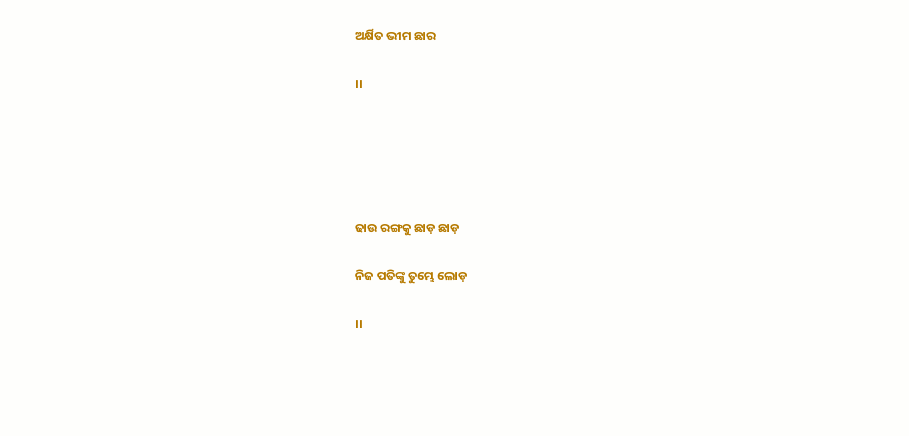ଅର୍କ୍ଷିତ ଭୀମ ଛାର

।।





ଢାଉ ରଙ୍ଗକୁ ଛାଡ଼ ଛାଡ଼

ନିଜ ପତିଙ୍କୁ ତୁମ୍ଭେ ଲୋଡ଼

।।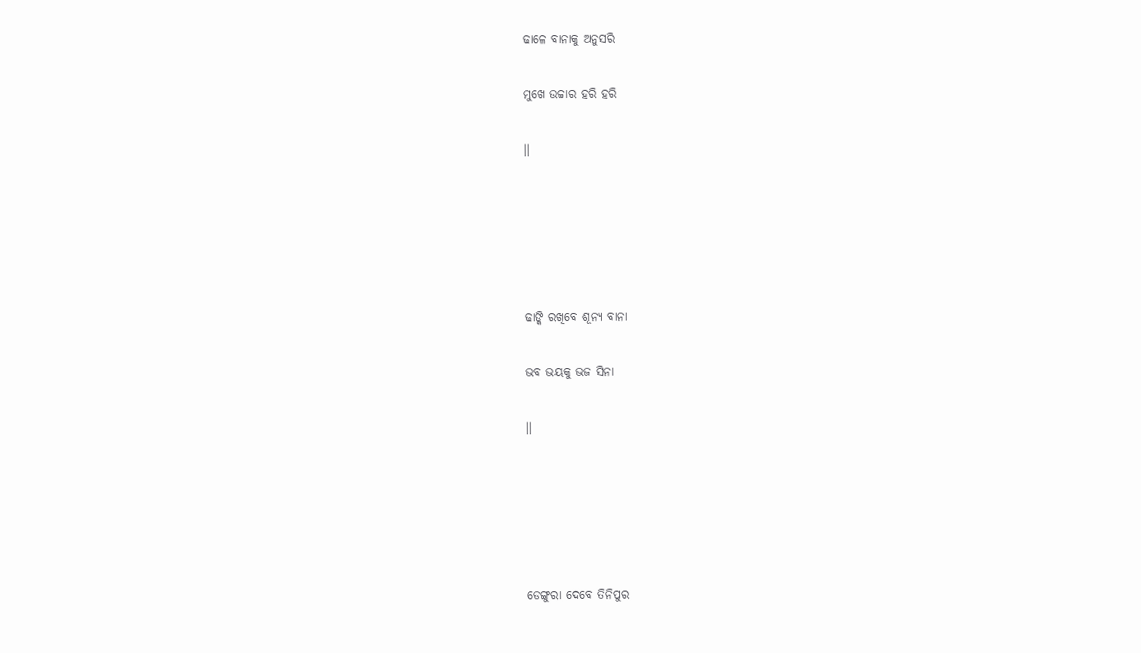ଢାଳେ ବାନାକୁ ଅନୁସରି

ମୁଖେ ଉଚ୍ଚାର ହରି ହରି

।।





ଢାଙ୍କି ରଖିବେ ଶୂନ୍ୟ ବାନା

ଭବ ଭୟକୁ ଭଜ ସିନା

।।





ଡେଙ୍ଗୁରା ଦେବେ ତିନିପୁର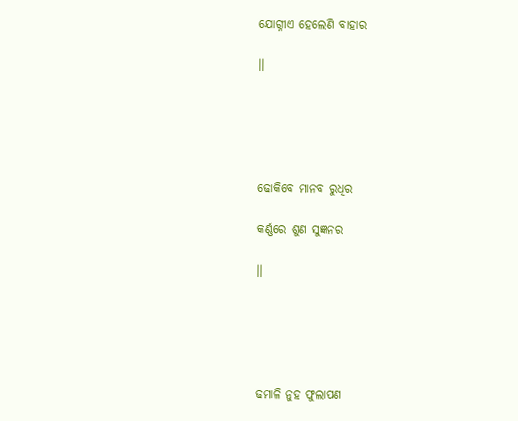ଯୋଗ୍ନୀଏ ହେଲେଣି ବାହାର

।।





ଢୋକିବେ ମାନବ ରୁଧିର

କର୍ଣ୍ଣରେ ଶୁଣ ସୁଜ୍ଞନର

।।





ଢମାଳି ନୁହ ଫୁଲାପଣ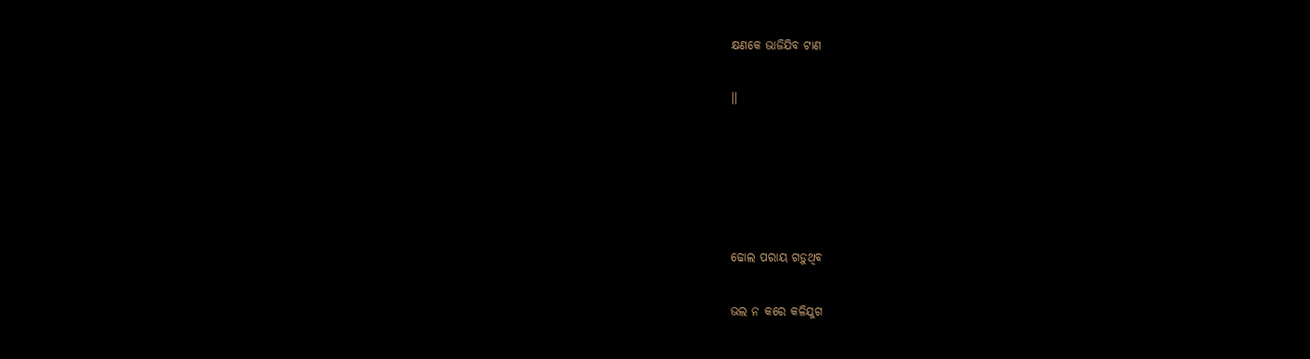କ୍ଷଣକେ ଭାଜିଯିବ ଟାଣ

।।





ଢୋଲ ପରାୟ ଗଡ଼ୁଥିବ

ଭଲ ନ କରେ କଳିଯୁଗ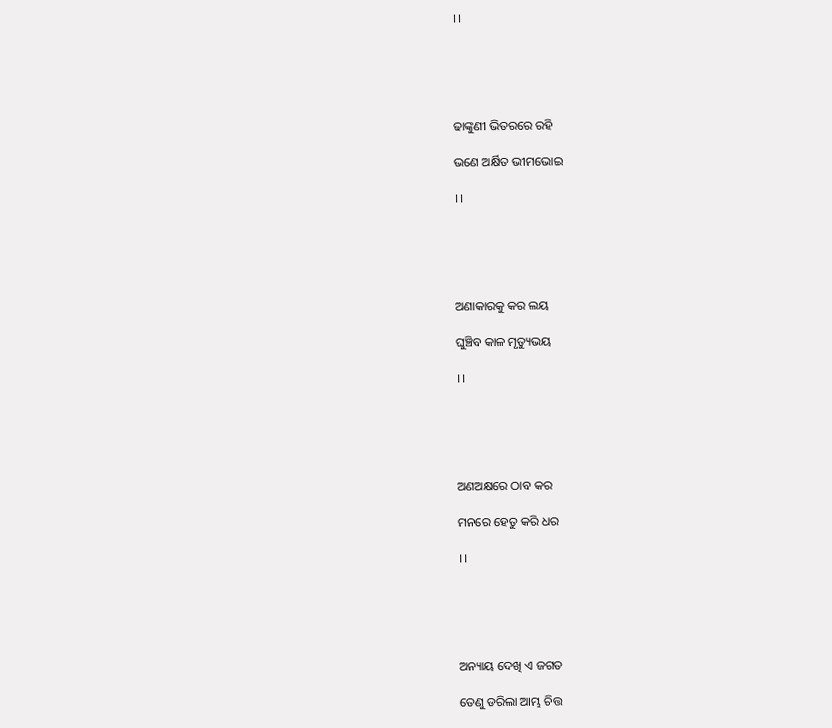।।





ଢାଙ୍କୁଣୀ ଭିତରରେ ରହି

ଭଣେ ଅର୍କ୍ଷିତ ଭୀମଭୋଇ

।।





ଅଣାକାରକୁ କର ଲୟ

ଘୁଞ୍ଚିବ କାଳ ମୃତ୍ୟୁଭୟ

।।





ଅଣଅକ୍ଷରେ ଠାବ କର

ମନରେ ହେତୁ କରି ଧର

।।





ଅନ୍ୟାୟ ଦେଖି ଏ ଜଗତ

ତେଣୁ ଡରିଲା ଆମ୍ଭ ଚିତ୍ତ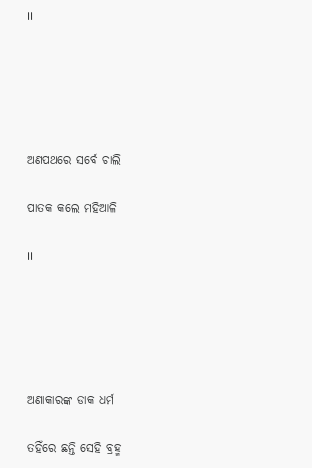।।





ଅଣପଥରେ ସର୍ବେ ଚାଲି

ପାତକ କଲେ ମହିଆଳି

।।





ଅଣାକାରଙ୍କ ଡାକ ଧର୍ମ

ତହିଁରେ ଛନ୍ତି ସେହି ବ୍ରହ୍ମ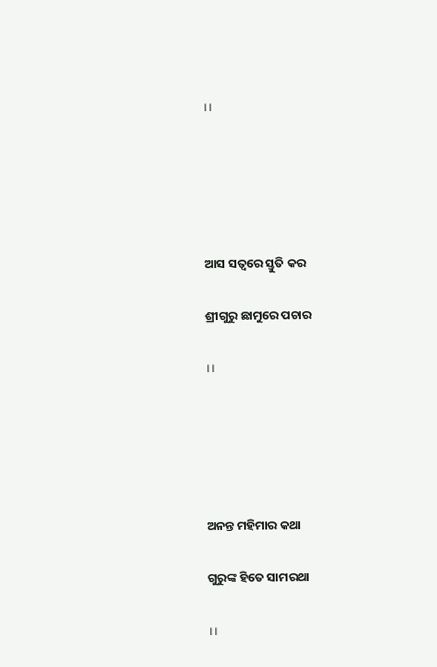।।





ଆସ ସତ୍ୱରେ ସ୍ତୁତି କର

ଶ୍ରୀଗୁରୁ ଛାମୁରେ ପଚାର

।।





ଅନନ୍ତ ମହିମାର କଥା

ଗୁରୁଙ୍କ ହିତେ ସାମରଥା

।।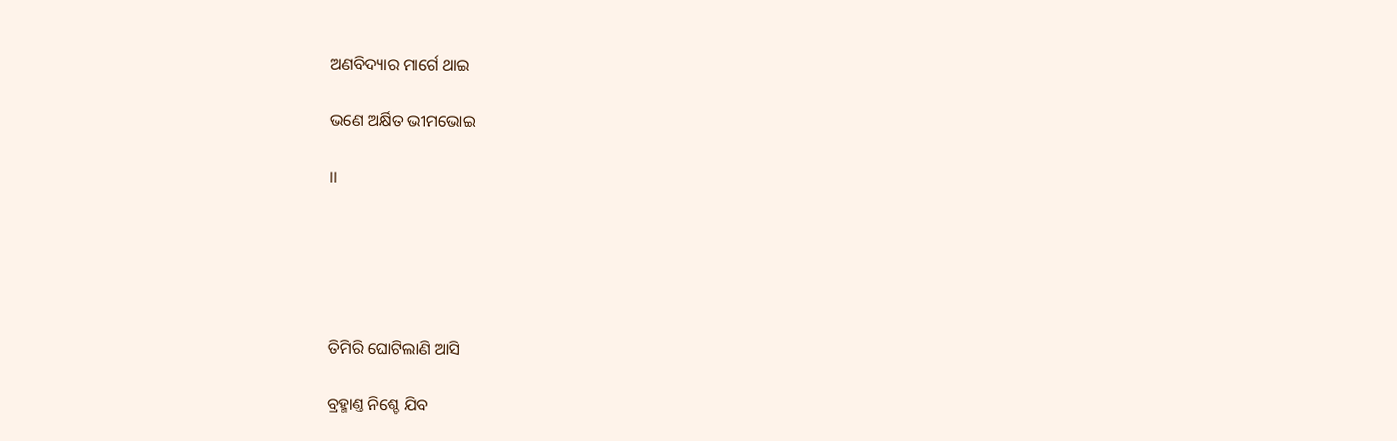ଅଣବିଦ୍ୟାର ମାର୍ଗେ ଥାଇ

ଭଣେ ଅର୍କ୍ଷିତ ଭୀମଭୋଇ

।।





ତିମିରି ଘୋଟିଲାଣି ଆସି

ବ୍ରହ୍ମାଣ୍ତ ନିଶ୍ଚେ ଯିବ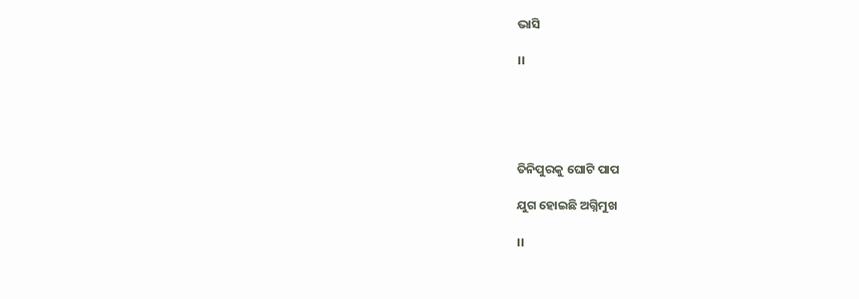ଭାସି

।।





ତିନିପୁରକୁ ଘୋଟି ପାପ

ଯୁଗ ହୋଇଛି ଅଗ୍ନିମୁଖ

।।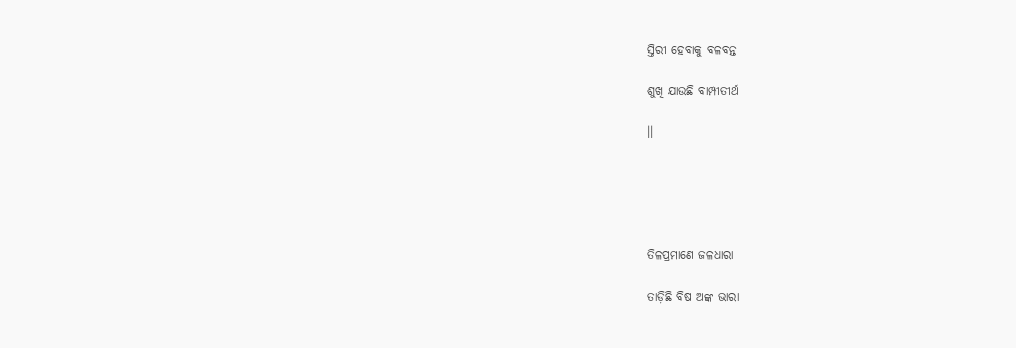ସ୍ତିରୀ ହେବାକୁ ବଳବନ୍ତ

ଶୁଖି ଯାଉଛି ବାମ୍ପୀତୀର୍ଥ

।।





ତିଳପ୍ରମାଣେ ଜଳଧାରା

ତାଡ଼ିଛି ବିଷ ଅଙ୍କ ଭାରା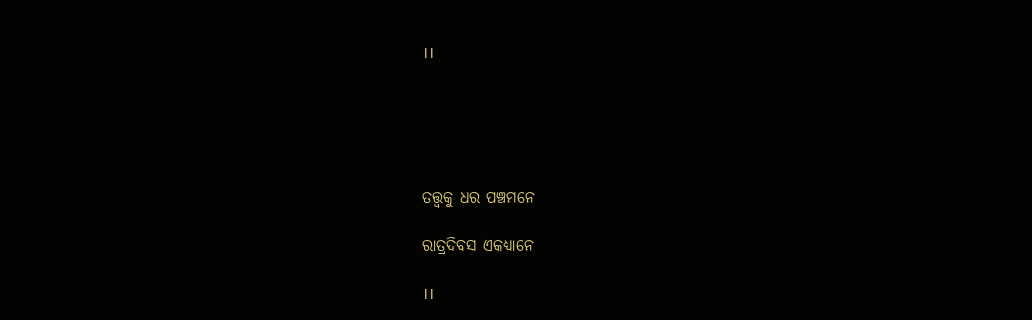।।





ତତ୍ତ୍ୱକୁ ଧର ପଞ୍ଚମନେ

ରାତ୍ରଦିବସ ଏକଧ୍ୟାନେ

।।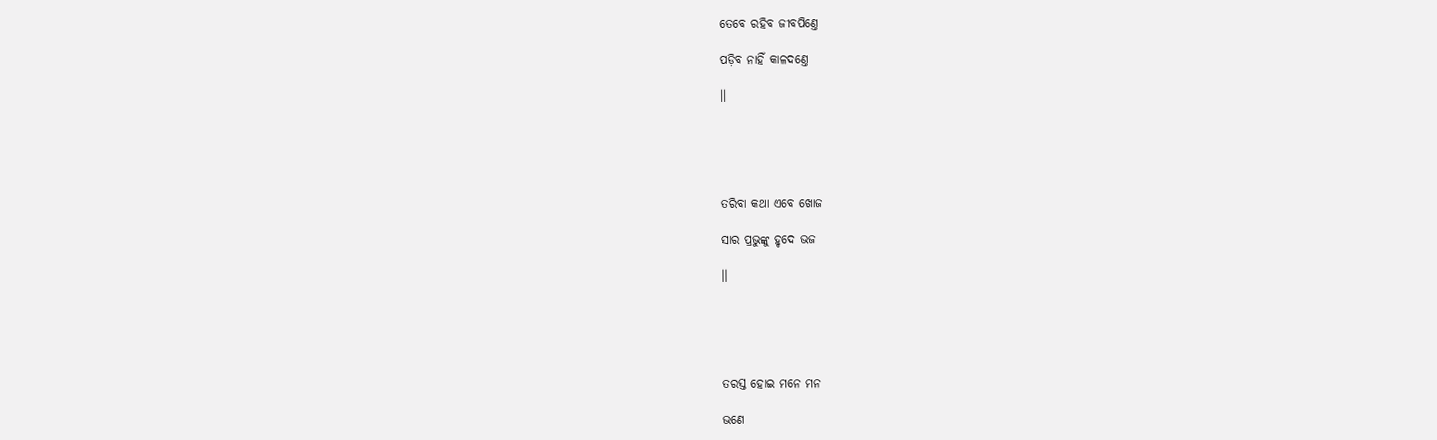ତେବେ ରହିବ ଜୀବପିଣ୍ତେ

ପଡ଼ିବ ନାହିଁ କାଳଦଣ୍ତେ

।।





ତରିବା କଥା ଏବେ ଖୋଜ

ସାର ପ୍ରଭୁଙ୍କୁ ହୃଦେ ଭଜ

।।





ତରସ୍ତ ହୋଇ ମନେ ମନ

ଭଣେ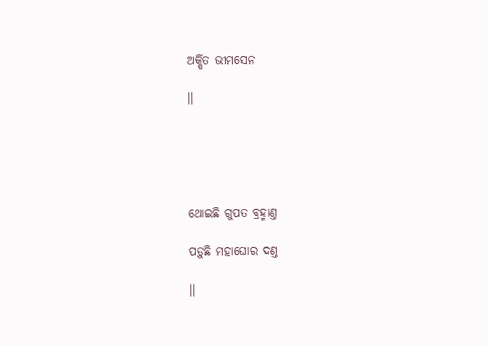ଅର୍କ୍ଷିତ ଭୀମସେନ

।।





ଥୋଇଛି ଗୁପତ ବ୍ରହ୍ମାଣ୍ତ

ପଡ଼ୁଛି ମହାଘୋର ଦଣ୍ତ

।।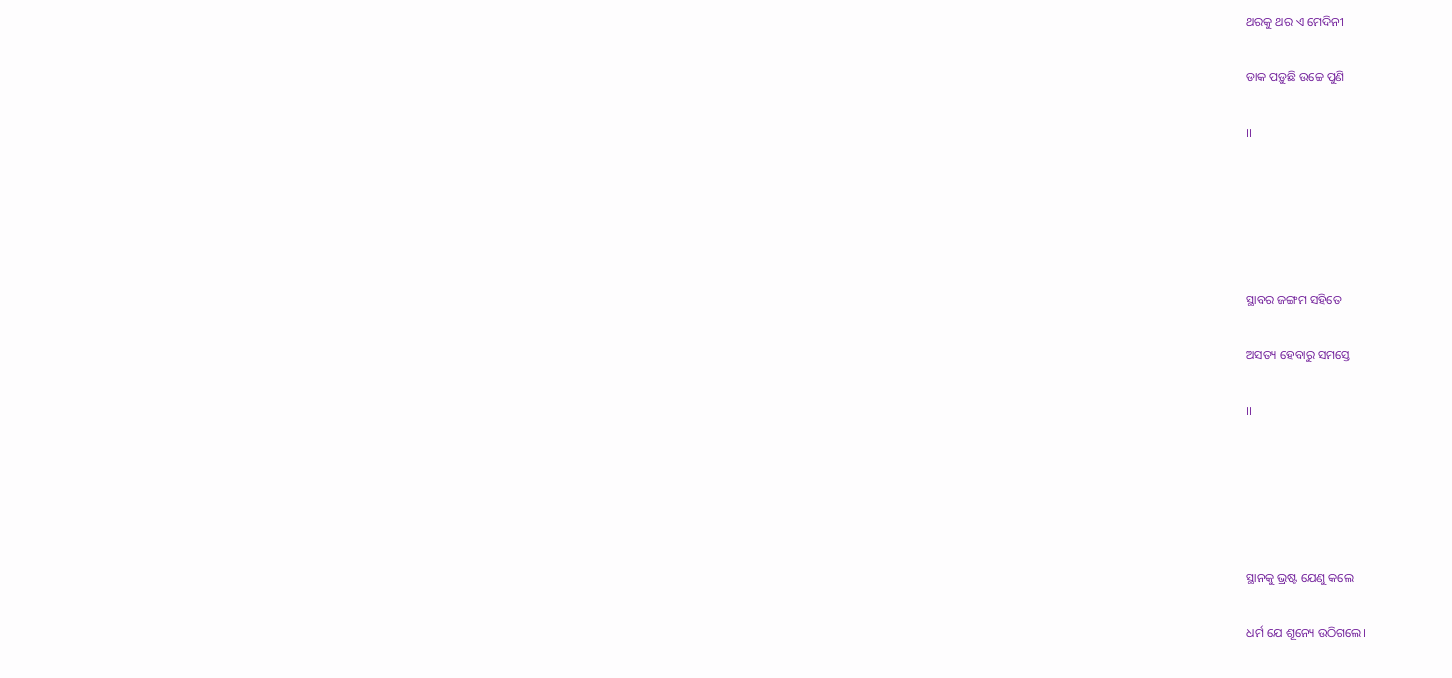ଥରକୁ ଥର ଏ ମେଦିନୀ

ଡାକ ପଡ଼ୁଛି ଉଚ୍ଚେ ପୁଣି

।।





ସ୍ଥାବର ଜଙ୍ଗମ ସହିତେ

ଅସତ୍ୟ ହେବାରୁ ସମସ୍ତେ

।।





ସ୍ଥାନକୁ ଭ୍ରଷ୍ଟ ଯେଣୁ କଲେ

ଧର୍ମ ଯେ ଶୂନ୍ୟେ ଉଠିଗଲେ।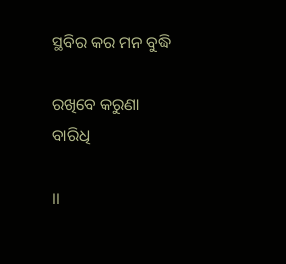ସ୍ଥବିର କର ମନ ବୁଦ୍ଧି

ରଖିବେ କରୁଣା ବାରିଧି

।।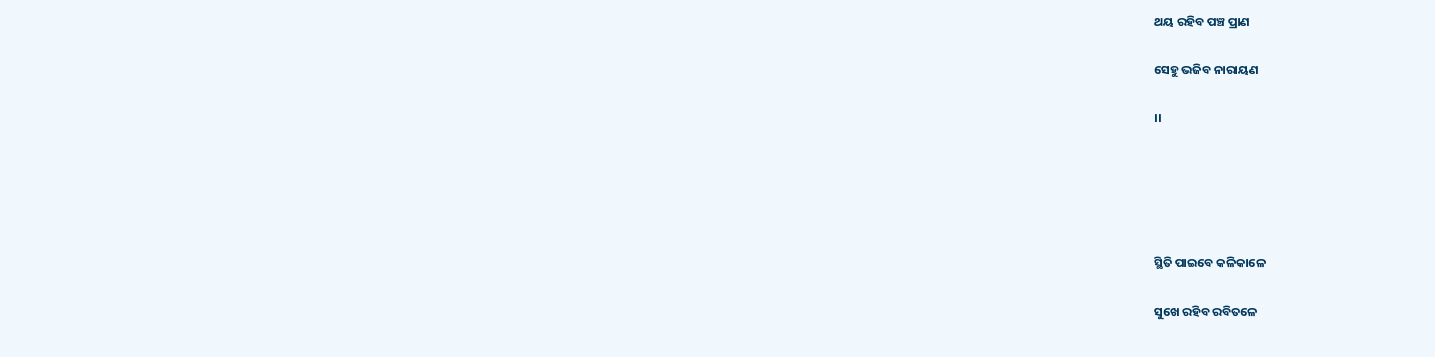ଥୟ ରହିବ ପଞ୍ଚ ପ୍ରାଣ

ସେହୁ ଭଜିବ ନାରାୟଣ

।।





ସ୍ଥିତି ପାଇବେ କଳିକାଳେ

ସୁଖେ ରହିବ ରବିତଳେ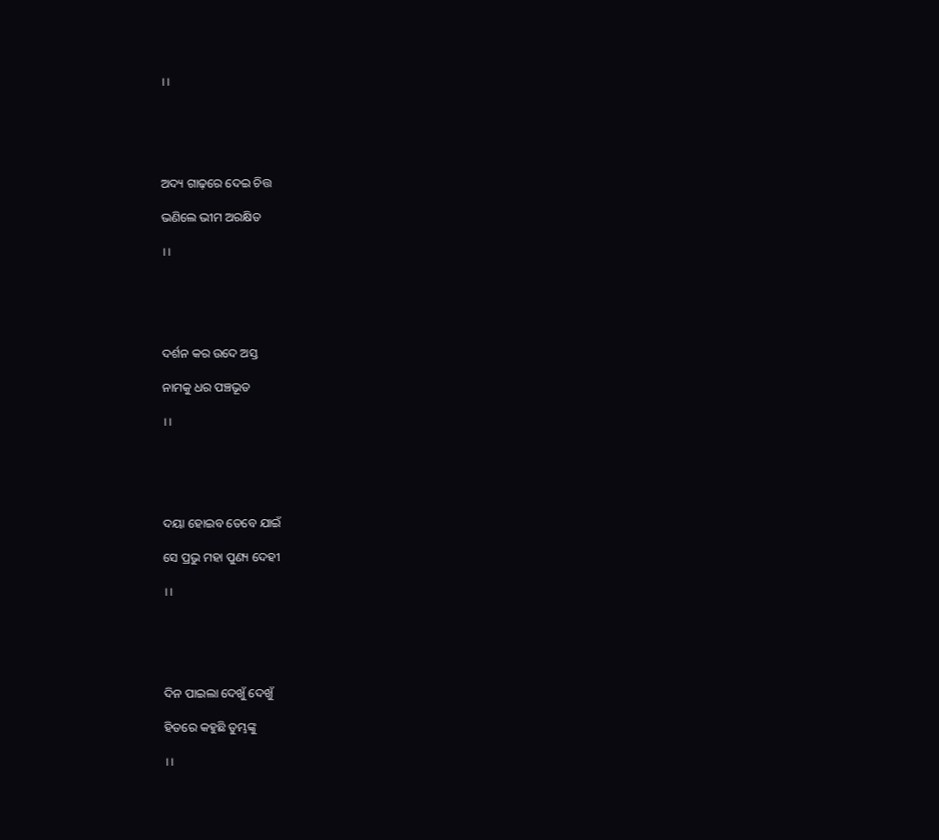।।





ଅଦ୍ୟ ଗାଢ଼ରେ ଦେଇ ଚିତ୍ତ

ଭଣିଲେ ଭୀମ ଅରକ୍ଷିତ

।।





ଦର୍ଶନ କର ଉଦେ ଅସ୍ତ

ନାମକୁ ଧର ପଞ୍ଚଭୂତ

।।





ଦୟା ହୋଇବ ତେବେ ଯାଇଁ

ସେ ପ୍ରଭୁ ମହା ପୁଣ୍ୟ ଦେହୀ

।।





ଦିନ ପାଇଲା ଦେଖୁଁ ଦେଖୁଁ

ହିତରେ କହୁଛି ତୁମ୍ଭଙ୍କୁ

।।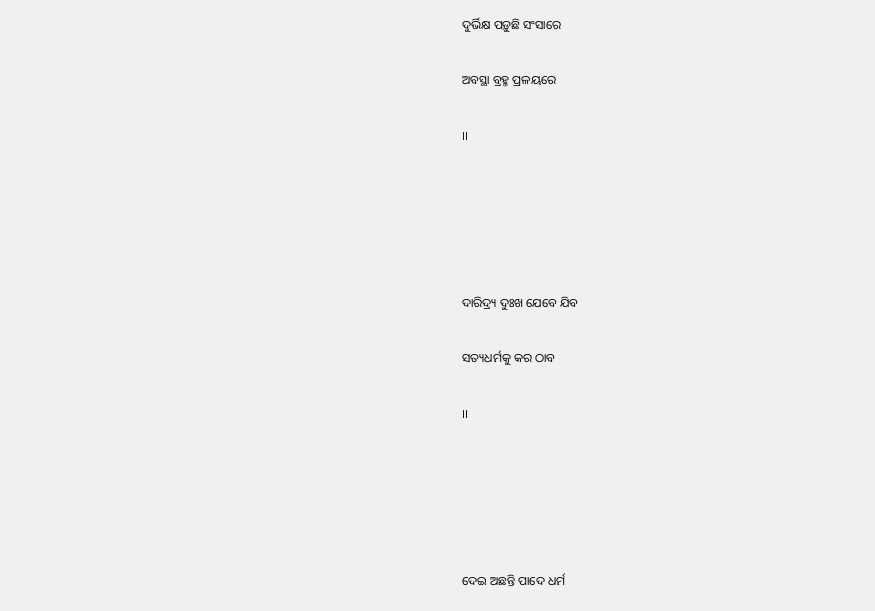ଦୁର୍ଭିକ୍ଷ ପଡ଼ୁଛି ସଂସାରେ

ଅବସ୍ଥା ବ୍ରହ୍ମ ପ୍ରଳୟରେ

।।





ଦାରିଦ୍ର୍ୟ ଦୁଃଖ ଯେବେ ଯିବ

ସତ୍ୟଧର୍ମକୁ କର ଠାବ

।।





ଦେଇ ଅଛନ୍ତି ପାଦେ ଧର୍ମ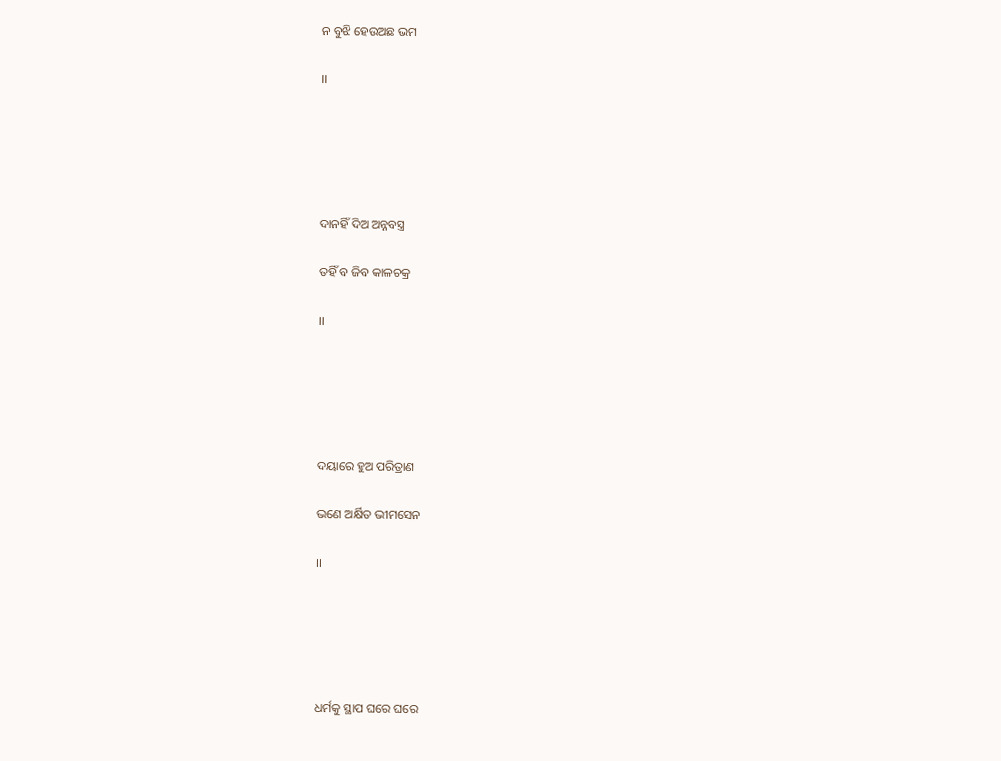ନ ବୁଝି ହେଉଅଛ ଭମ

।।





ଦାନହିଁ ଦିଅ ଅନ୍ନବସ୍ତ୍ର

ତହିଁ ବ ଜିବ କାଳଚକ୍ର

।।





ଦୟାରେ ହୁଅ ପରିତ୍ରାଣ

ଭଣେ ଅର୍କ୍ଷିତ ଭୀମସେନ

।।





ଧର୍ମକୁ ସ୍ଥାପ ଘରେ ଘରେ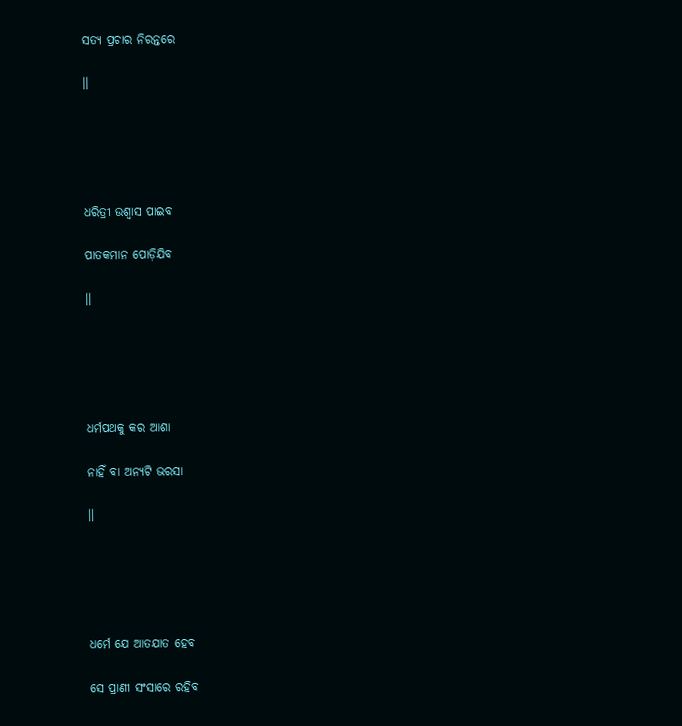ସତ୍ୟ ପ୍ରଚାର ନିରନ୍ତରେ

।।





ଧରିତ୍ରୀ ଉଶ୍ୱାସ ପାଇବ

ପାତକମାନ ପୋଡ଼ିଯିବ

।।





ଧର୍ମପଥକୁ କର ଆଶା

ନାହିଁ ବା ଅନ୍ୟଟି ଭରସା

।।





ଧର୍ମେ ଯେ ଆତଯାତ ହେବ

ସେ ପ୍ରାଣୀ ସଂସାରେ ରହିବ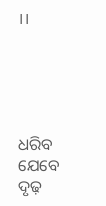।।





ଧରିବ ଯେବେ ଦୃଢ଼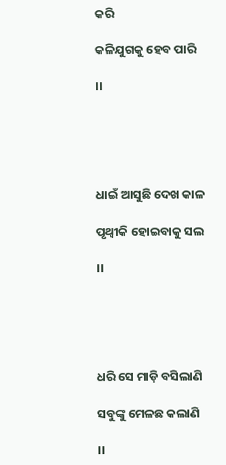କରି

କଳିଯୁଗକୁ ହେବ ପାରି

।।





ଧାଇଁ ଆସୁଛି ଦେଖ କାଳ

ପୃଥ୍ୱୀକି ହୋଇବାକୁ ସଲ

।।





ଧରି ସେ ମାଡ଼ି ବସିଲାଣି

ସବୁଙ୍କୁ ମେଳଛ କଲାଣି

।।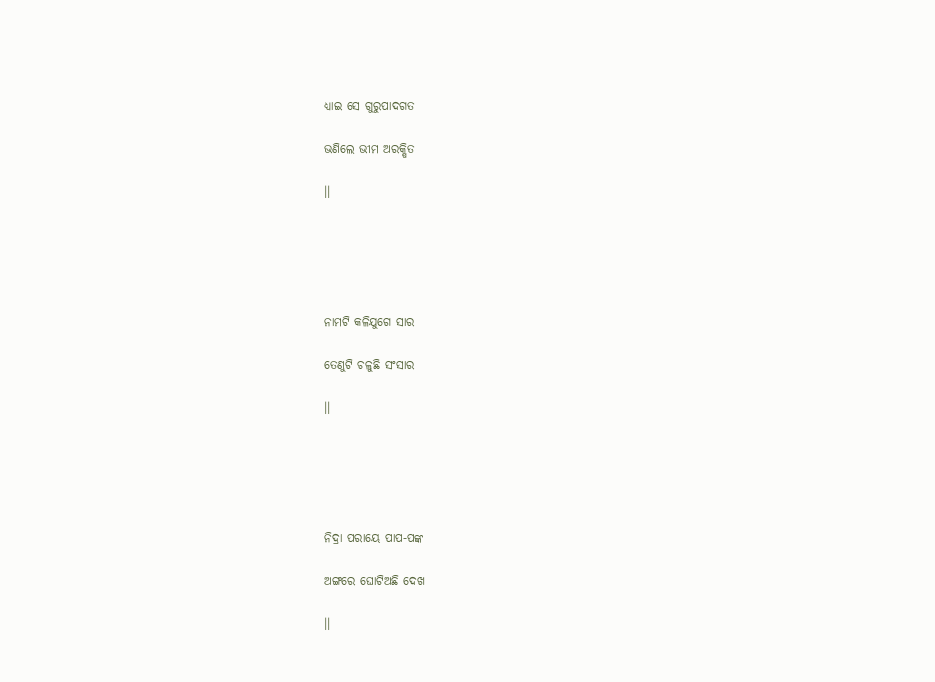ଧ୍ୟାଇ ସେ ଗୁରୁପାଦଗତ

ଭଣିଲେ ଭୀମ ଅରକ୍ଷିତ

।।





ନାମଟି କଳିଯୁଗେ ସାର

ତେଣୁଟି ଚଳୁଛି ସଂସାର

।।





ନିଦ୍ରା ପରାୟେ ପାପ-ପଙ୍କ

ଅଙ୍ଗରେ ଘୋଟିଅଛି ଦେଖ

।।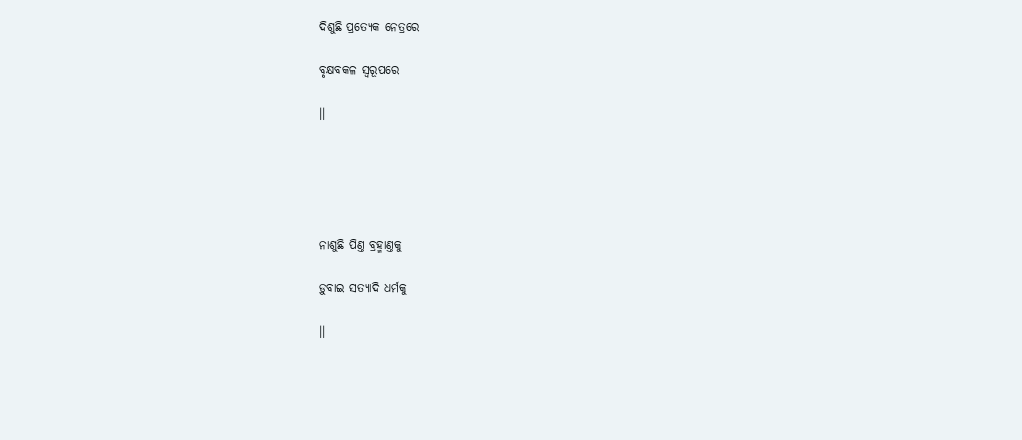ଦିଶୁଛି ପ୍ରତ୍ୟେକ ନେତ୍ରରେ

ବୃକ୍ଷବକଳ ସ୍ୱରୂପରେ

।।





ନାଶୁଛି ପିଣ୍ତ ବ୍ରହ୍ମାଣ୍ତକୁ

ଡ଼ୁବାଇ ସତ୍ୟାଦି ଧର୍ମକୁ

।।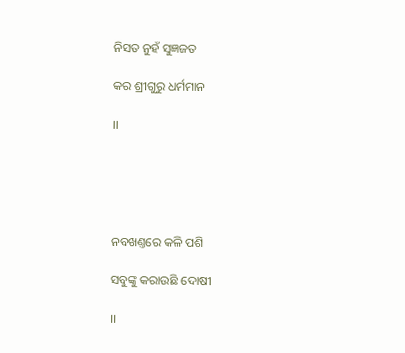ନିସତ ନୁହଁ ସୁଜ୍ଞଜତ

କର ଶ୍ରୀଗୁରୁ ଧର୍ମମାନ

।।





ନବଖଣ୍ତରେ କଳି ପଶି

ସବୁଙ୍କୁ କରାଉଛି ଦୋଷୀ

।।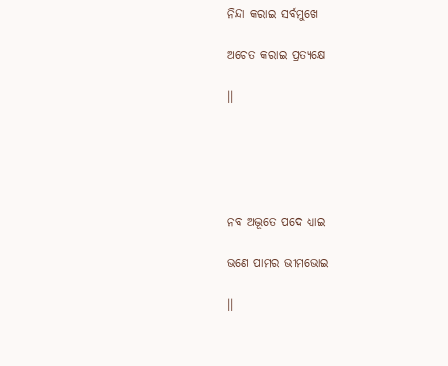ନିନ୍ଦା କରାଇ ସର୍ବମୁଖେ

ଅଚେତ କରାଇ ପ୍ରତ୍ୟକ୍ଷେ

।।





ନବ ଅଦ୍ଭୂତେ ପଦେ ଧ୍ୟାଇ

ଭଣେ ପାମର ଭୀମଭୋଇ

।।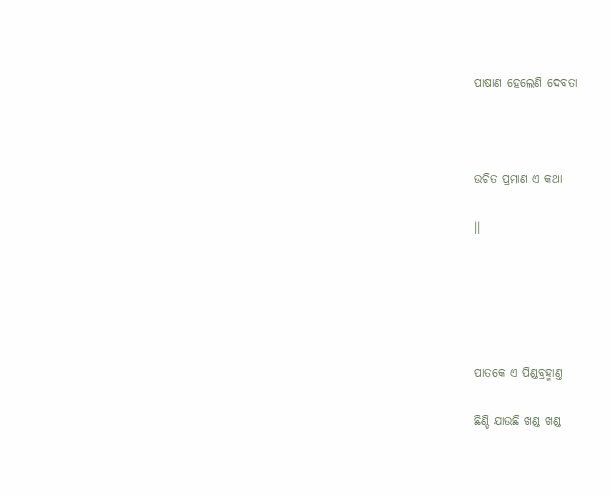ପାଷାଣ ହେଲେଣି ଦେବତା



ଉଚିତ ପ୍ରମାଣ ଏ କଥା

।।





ପାତକେ ଏ ପିଣ୍ଡବ୍ରହ୍ମାଣ୍ତ

ଛିଣ୍ଡି ଯାଉଛି ଖଣ୍ଡ ଖଣ୍ଡ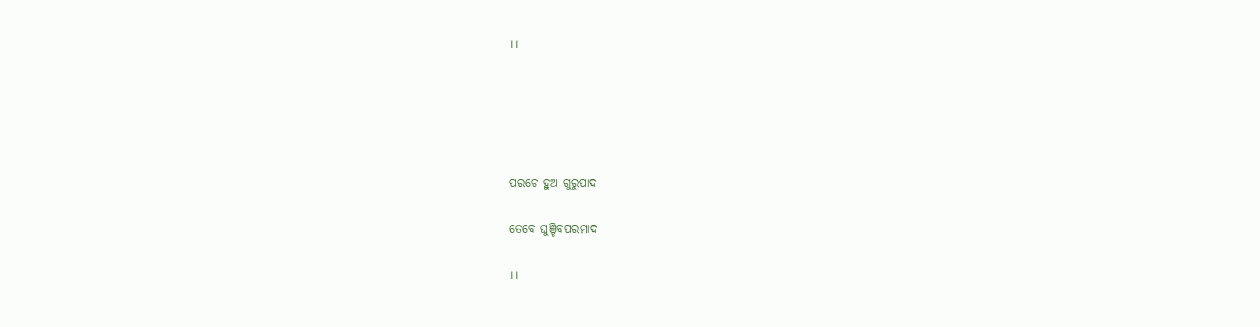।।





ପରଚେ ହୁଅ ଗୁରୁପାଦ

ତେବେ ଘୁଞ୍ଚିବପରମାଦ

।।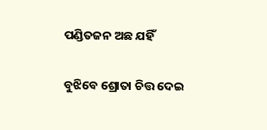ପଣ୍ଡିତଜନ ଅଛ ଯହିଁ

ବୁଝିବେ ଶ୍ରୋତା ଚିତ୍ତ ଦେଇ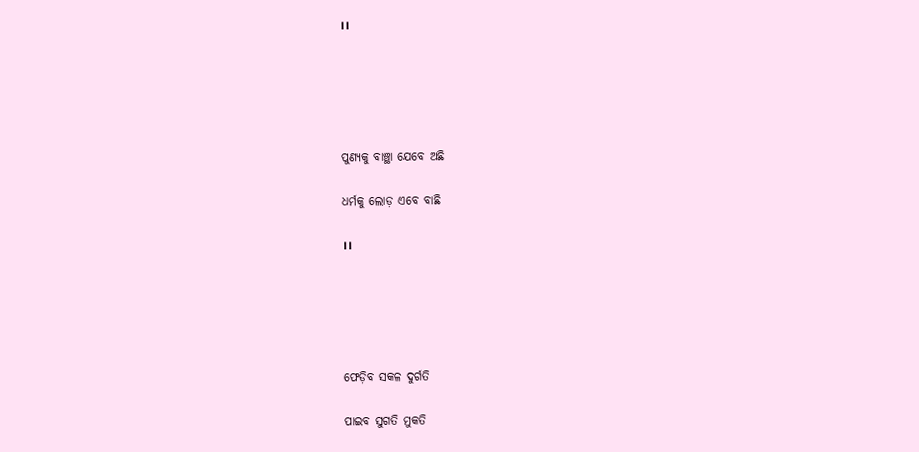।।





ପୁଣ୍ୟକୁ ବାଞ୍ଛା ଯେବେ ଅଛି

ଧର୍ମକୁ ଲୋଡ଼ ଏବେ ବାଛି

।।





ଫେଡ଼ିବ ସକଳ ଦୁର୍ଗତି

ପାଇବ ସୁଗତି ମୁକତି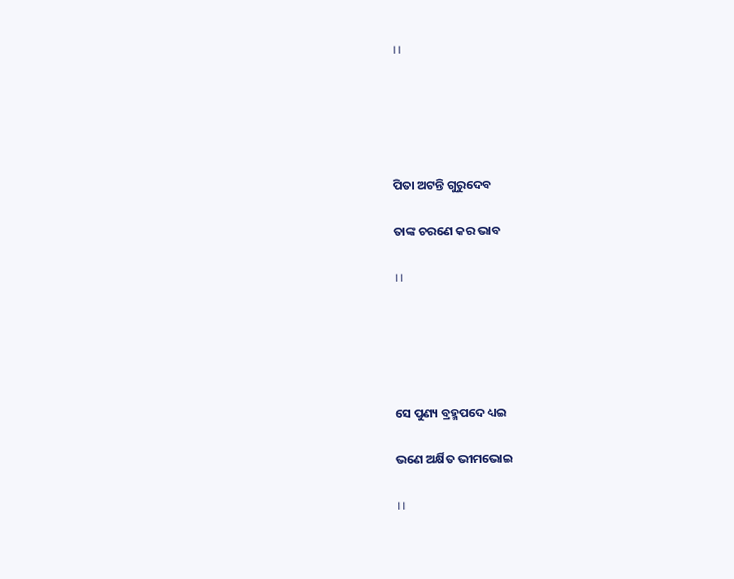।।





ପିତା ଅଟନ୍ତି ଗୁରୁଦେବ

ତାଙ୍କ ଚରଣେ କର ଭାବ

।।





ସେ ପୁଣ୍ୟ ବ୍ରହ୍ମପଦେ ଧ୍ୟଇ

ଭଣେ ଅର୍କ୍ଷିତ ଭୀମଭୋଇ

।।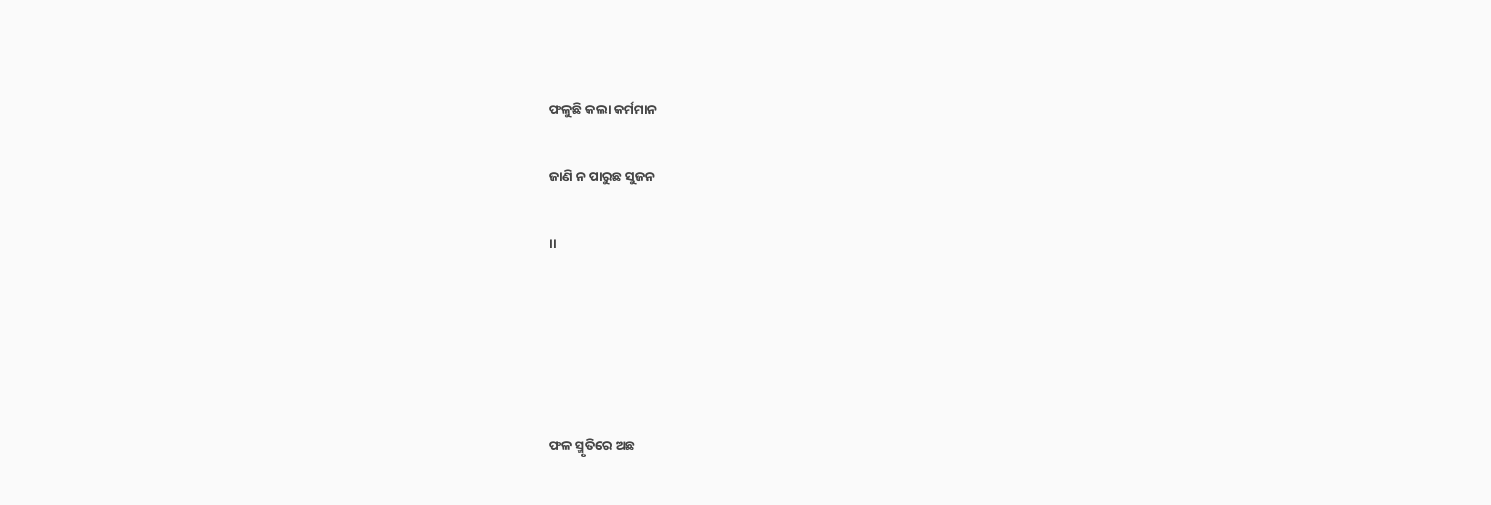ଫଳୁଛି କଲା କର୍ମମାନ

ଜାଣି ନ ପାରୁଛ ସୁଜନ

।।





ଫଳ ସ୍ମୃତିରେ ଅଛ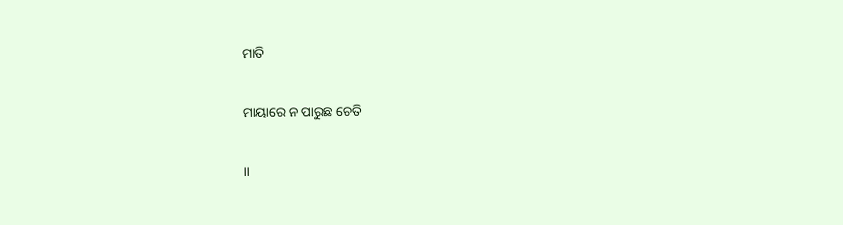ମାତି

ମାୟାରେ ନ ପାରୁଛ ଚେତି

।।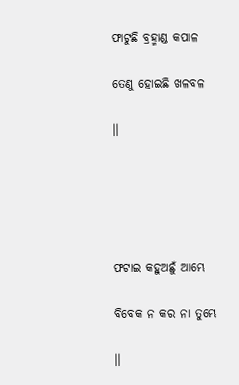ଫାଟୁଛି ବ୍ରହ୍ମାଣ୍ଡ କପାଳ

ତେଣୁ ହୋଇଛି ଖଳବଳ

।।





ଫଟାଇ କହୁଅଛୁଁ ଆମ୍ଭେ

ବିବେକ ନ କର ନା ତୁମ୍ଭେ

।।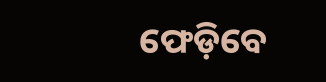ଫେଡ଼ିବେ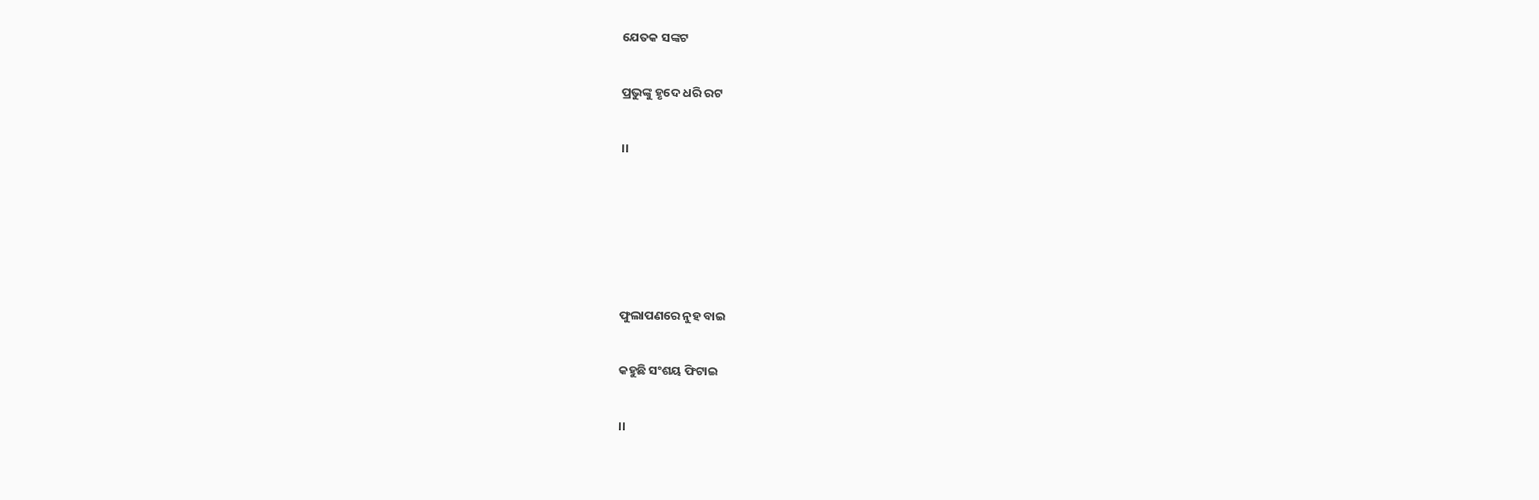ଯେତକ ସଙ୍କଟ

ପ୍ରଭୁଙ୍କୁ ହୃଦେ ଧରି ରଟ

।।





ଫୁଲାପଣରେ ନୁହ ବାଇ

କହୁଛି ସଂଶୟ ଫିଟାଇ

।।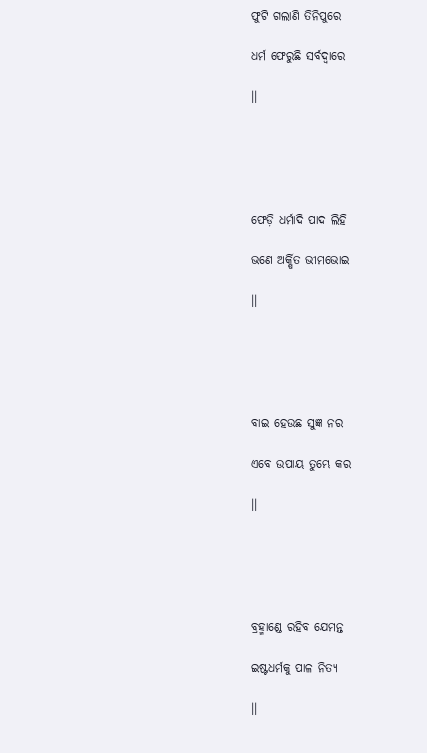ଫୁଟି ଗଲାଣି ତିନିପୁରେ

ଧର୍ମ ଫେରୁଛି ସର୍ବଦ୍ୱାରେ

।।





ଫେଡ଼ି ଧର୍ମାଦି ପାଦ ଲିହି

ଭଣେ ଅର୍କ୍ଷିତ ଭୀମଭୋଇ

।।





ବାଇ ହେଉଛ ସୁଜ୍ଞ ନର

ଏବେ ଉପାୟ ତୁମ୍ଭେ କର

।।





ବ୍ରହ୍ମାଣ୍ଡେ ରହିବ ଯେମନ୍ତ

ଇଷ୍ଟଧର୍ମକୁ ପାଳ ନିତ୍ୟ

।।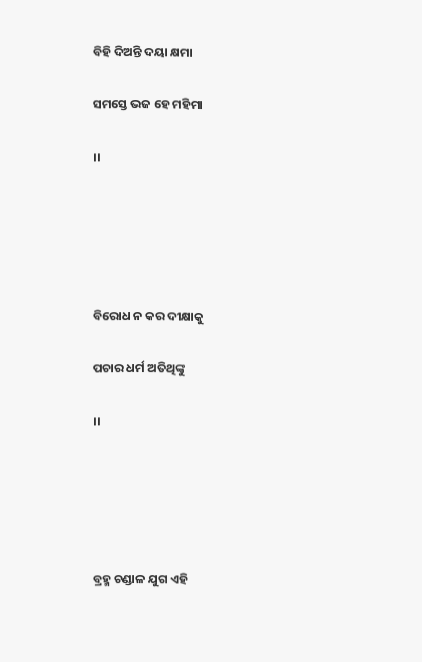ବିହି ଦିଅନ୍ତି ଦୟା କ୍ଷମା

ସମସ୍ତେ ଭଜ ହେ ମହିମା

।।





ବିରୋଧ ନ କର ଦୀକ୍ଷାକୁ

ପଚାର ଧର୍ମ ଅତିଥିଙ୍କୁ

।।





ବ୍ରହ୍ମ ଚଣ୍ଡାଳ ଯୁଗ ଏହି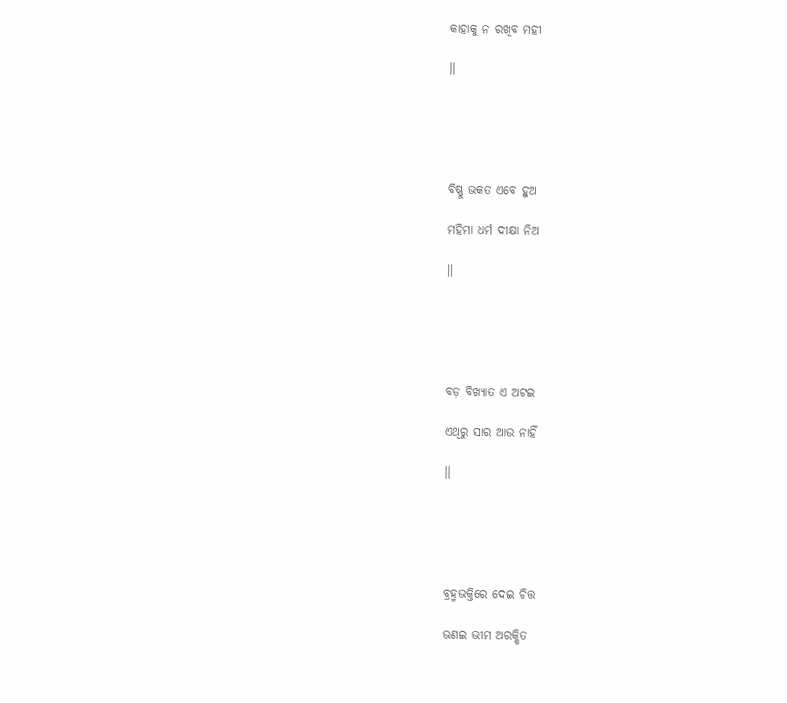କାହାକୁ ନ ରଖିବ ମହୀ

।।





ବିଷ୍ଣୁ ଭକତ ଏବେ ହୁଅ

ମହିମା ଧର୍ମ ଦୀକ୍ଷା ନିଅ

।।





ବଡ଼ ବିଖ୍ୟାତ ଏ ଅଟଇ

ଏଥିରୁ ସାର ଆଉ ନାହିଁ

।।





ବ୍ରହ୍ମଭକ୍ତିରେ ଦେଇ ଚିତ୍ତ

ଭଣଇ ଭୀମ ଅରକ୍ଷିତ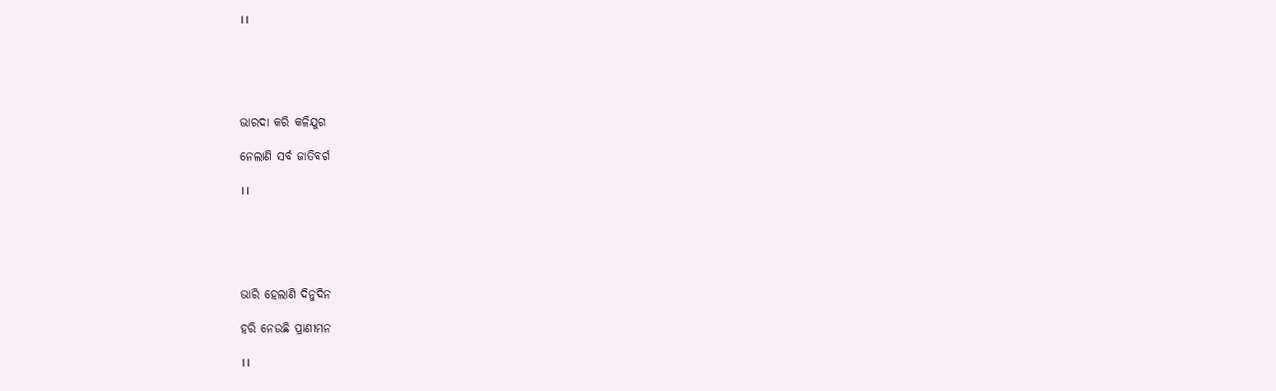।।





ଭାରଦା କରି କଳିଯୁଗ

ନେଲାଣି ସର୍ବ ଜାତିବର୍ଗ

।।





ଭାରି ହେଲାଣି ଦିନୁଦିନ

ହରି ନେଉଛି ପ୍ରାଣୀମନ

।।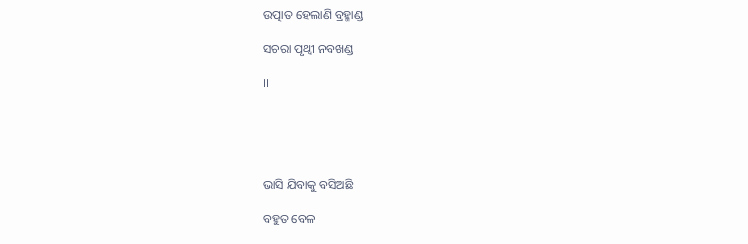ଉତ୍ପାତ ହେଲାଣି ବ୍ରହ୍ମାଣ୍ଡ

ସଚରା ପୃଥ୍ୱୀ ନବଖଣ୍ଡ

।।





ଭାସି ଯିବାକୁ ବସିଅଛି

ବହୁତ ବେଳ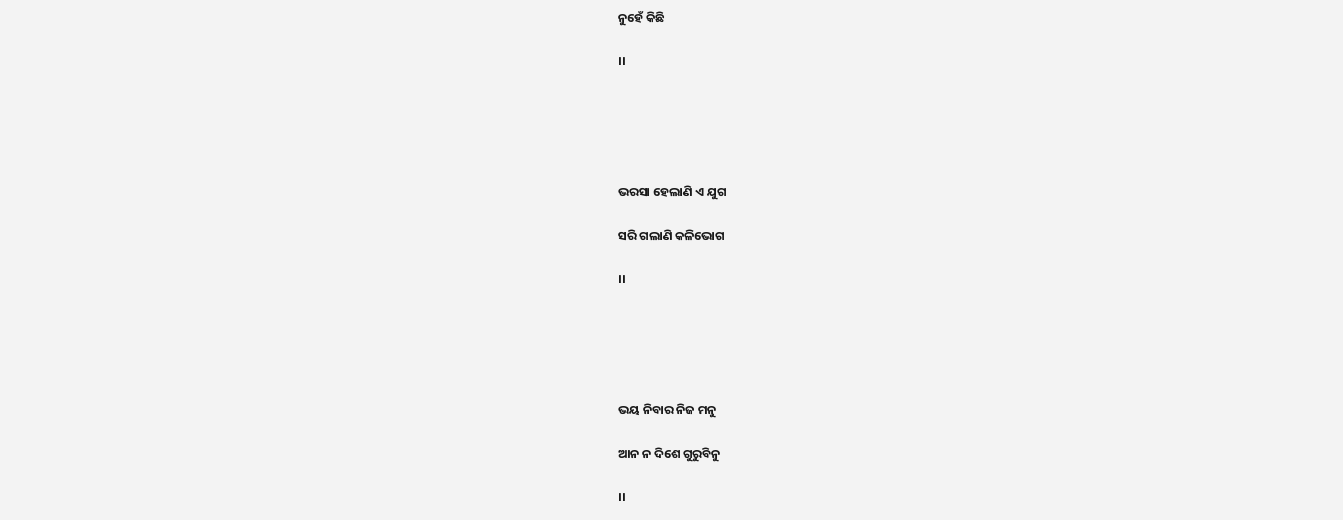ନୁହେଁ କିଛି

।।





ଭରସା ହେଲାଣି ଏ ଯୁଗ

ସରି ଗଲାଣି କଳିଭୋଗ

।।





ଭୟ ନିବାର ନିଜ ମନୁ

ଆନ ନ ଦିଶେ ଗୁରୁବିନୁ

।।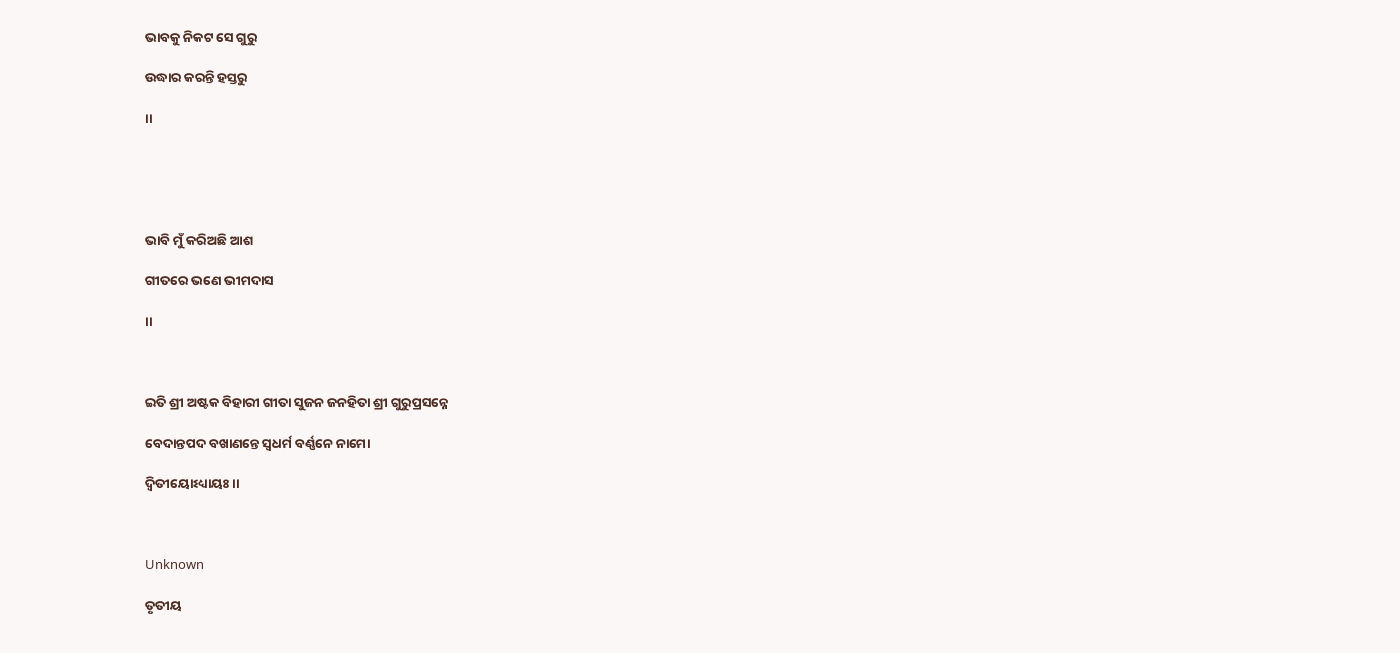ଭାବକୁ ନିକଟ ସେ ଗୁରୁ

ଉଦ୍ଧାର କରନ୍ତି ହସ୍ତରୁ

।।





ଭାବି ମୁଁ କରିଅଛି ଆଶ

ଗୀତରେ ଭଣେ ଭୀମଦାସ

।।



ଇତି ଶ୍ରୀ ଅଷ୍ଟକ ବିହାରୀ ଗୀତା ସୁଜନ ଜନହିତା ଶ୍ରୀ ଗୁରୁପ୍ରସନ୍ନେ

ବେଦାନ୍ତପଦ ବଖାଣନ୍ତେ ସ୍ୱଧର୍ମ ବର୍ଣ୍ଣନେ ନାମୋ

ଦ୍ୱିତୀୟୋଽଧ୍ୟାୟଃ ।।



Unknown

ତୃତୀୟ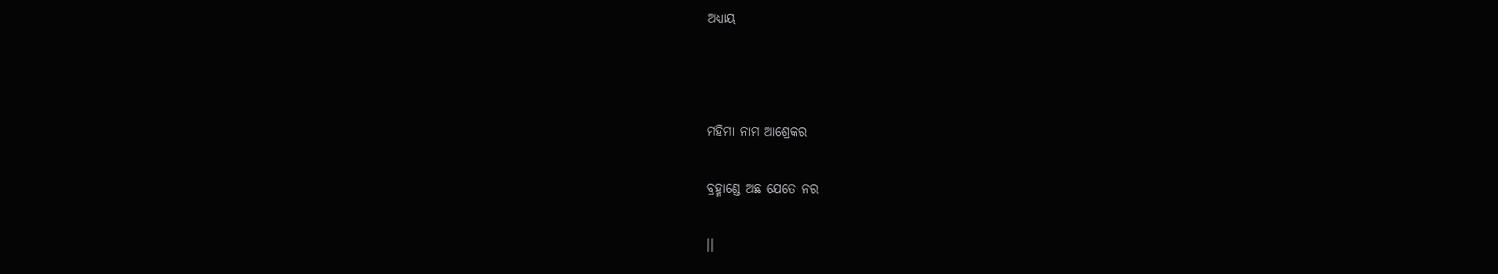ଅଧ୍ୟାୟ



ମହିମା ନାମ ଆଶ୍ରେକର

ବ୍ରହ୍ମାଣ୍ଡେ ଅଛ ଯେତେ ନର

।।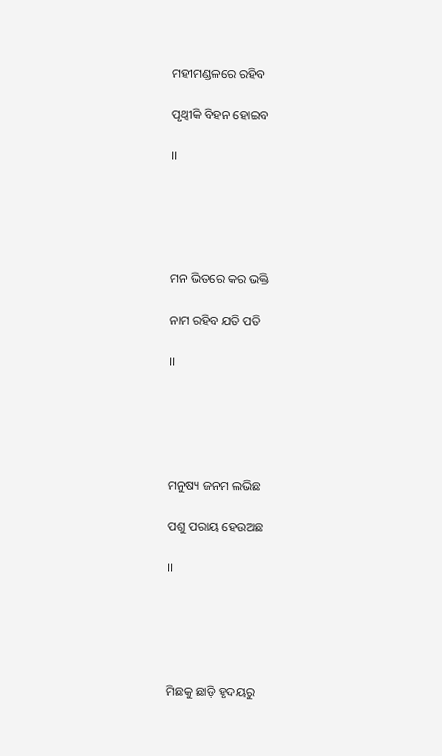ମହୀମଣ୍ଡଳରେ ରହିବ

ପୃଥ୍ୱୀକି ବିହନ ହୋଇବ

।।





ମନ ଭିତରେ କର ଭକ୍ତି

ନାମ ରହିବ ଯତି ପତି

।।





ମନୁଷ୍ୟ ଜନମ ଲଭିଛ

ପଶୁ ପରାୟ ହେଉଅଛ

।।





ମିଛକୁ ଛାଡ଼ି ହୃଦୟରୁ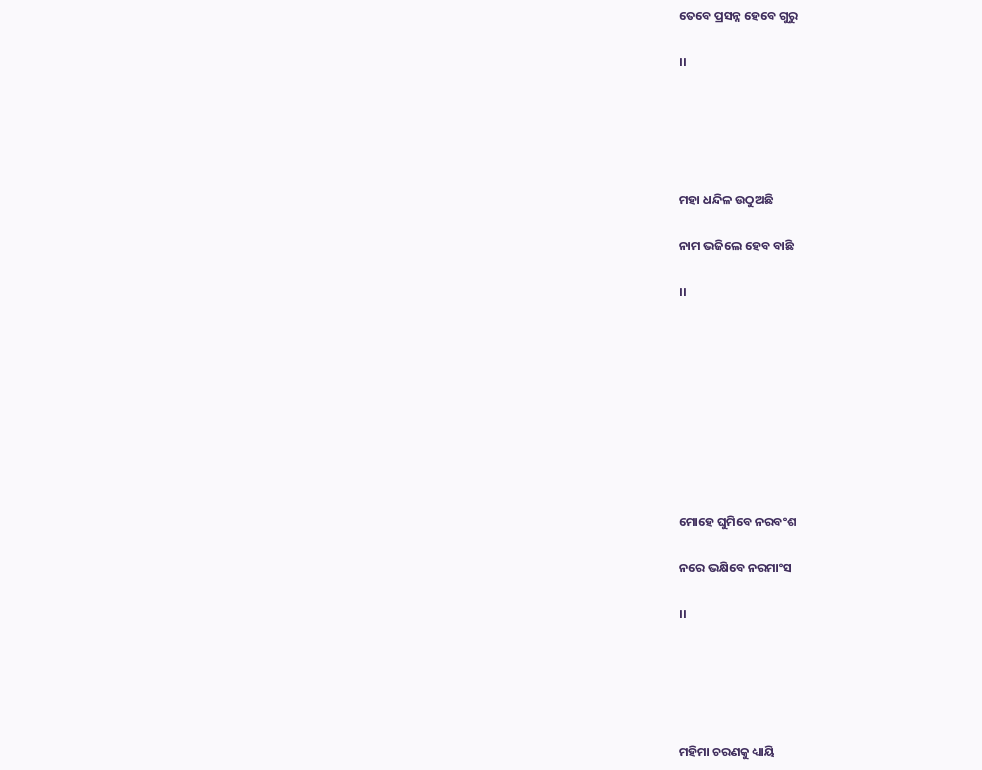ତେବେ ପ୍ରସନ୍ନ ହେବେ ଗୁରୁ

।।





ମହା ଧନ୍ଦିଳ ଉଠୁଅଛି

ନାମ ଭଜିଲେ ହେବ ବାଛି

।।









ମୋହେ ଘୁମିବେ ନରବଂଶ

ନରେ ଭକ୍ଷିବେ ନରମାଂସ

।।





ମହିମା ଚରଣକୁ ଧ୍ୟାୟି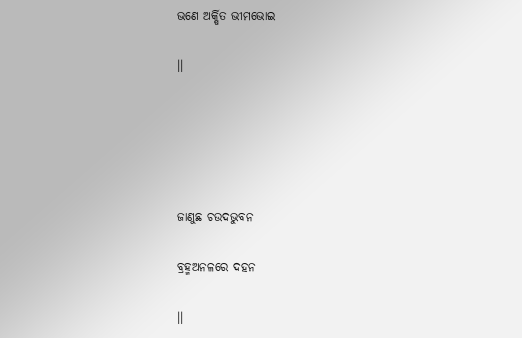ଭଣେ ଅର୍କ୍ଷିତ ଭୀମଭୋଇ

।।





ଜାଣୁଛ ଚଉଦଭୁବନ

ବ୍ରହ୍ମଅନଳରେ ଦହନ

।।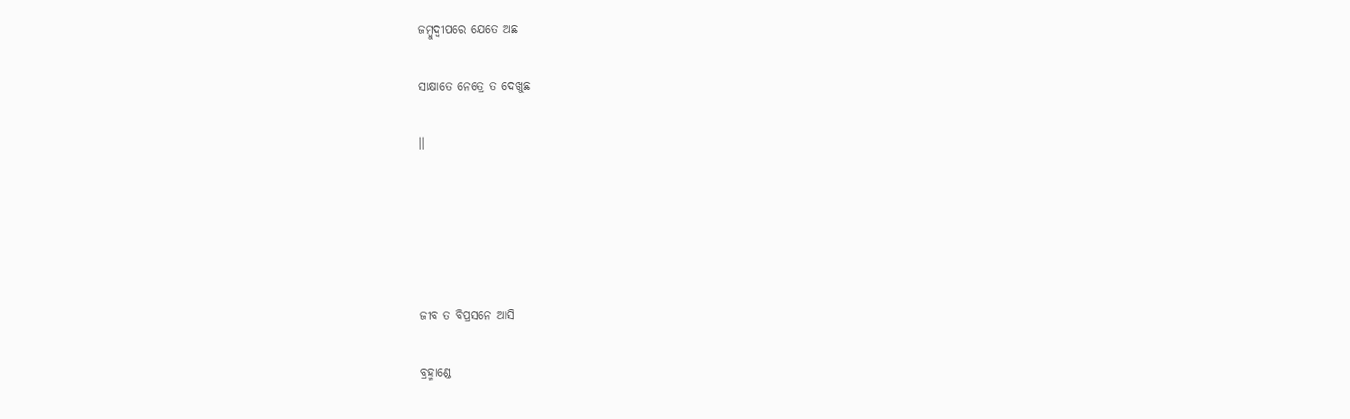ଜମ୍ବୁଦ୍ୱୀପରେ ଯେତେ ଅଛ

ସାକ୍ଷାତେ ନେତ୍ରେ ତ ଦେଖୁଛ

।।





ଜୀବ ତ ବିପ୍ରସନେ ଆସି

ବ୍ରହ୍ମାଣ୍ଡେ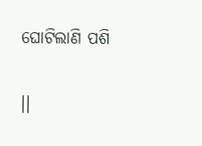ଘୋଟିଲାଣି ପଶି

।।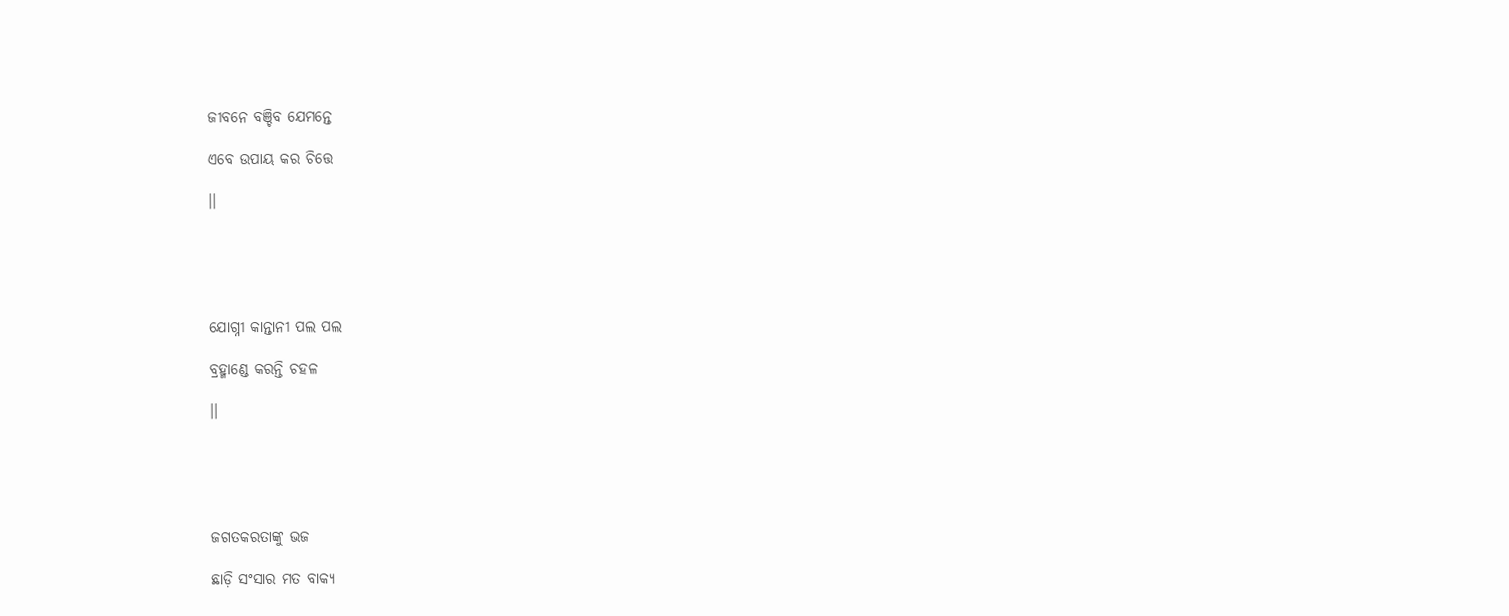ଜୀବନେ ବଞ୍ଚିବ ଯେମନ୍ତେ

ଏବେ ଉପାୟ କର ଚିତ୍ତେ

।।





ଯୋଗ୍ନୀ କାନ୍ତାନୀ ପଲ ପଲ

ବ୍ରହ୍ମାଣ୍ଡେ କରନ୍ତି ଚହଳ

।।





ଜଗତକରତାଙ୍କୁ ଭଜ

ଛାଡ଼ି ସଂସାର ମତ ବାକ୍ୟ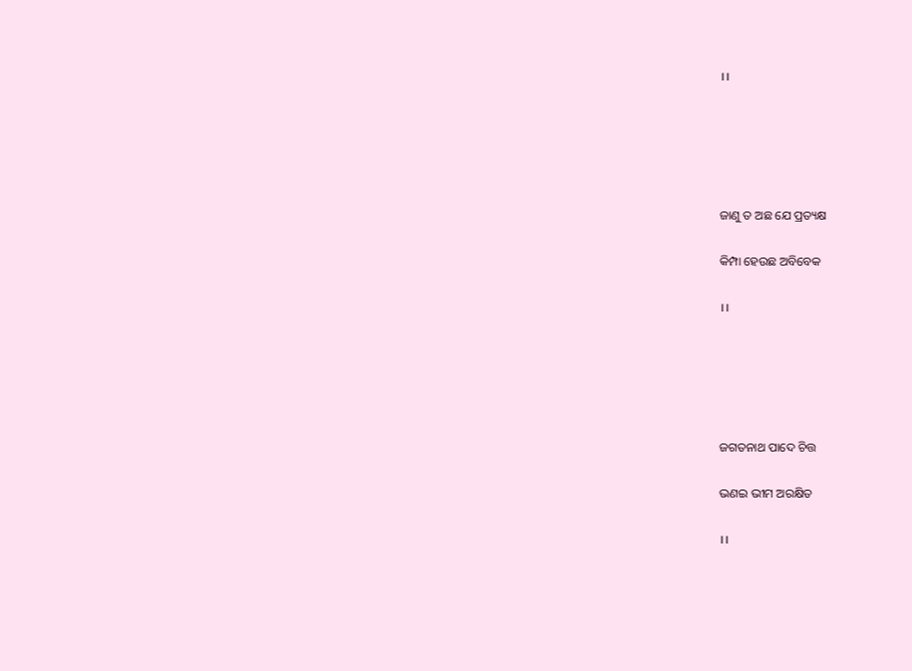।।





ଜାଣୁ ତ ଅଛ ଯେ ପ୍ରତ୍ୟକ୍ଷ

କିମ୍ପା ହେଉଛ ଅବିବେକ

।।





ଜଗତନାଥ ପାଦେ ଚିତ୍ତ

ଭଣଇ ଭୀମ ଅରକ୍ଷିତ

।।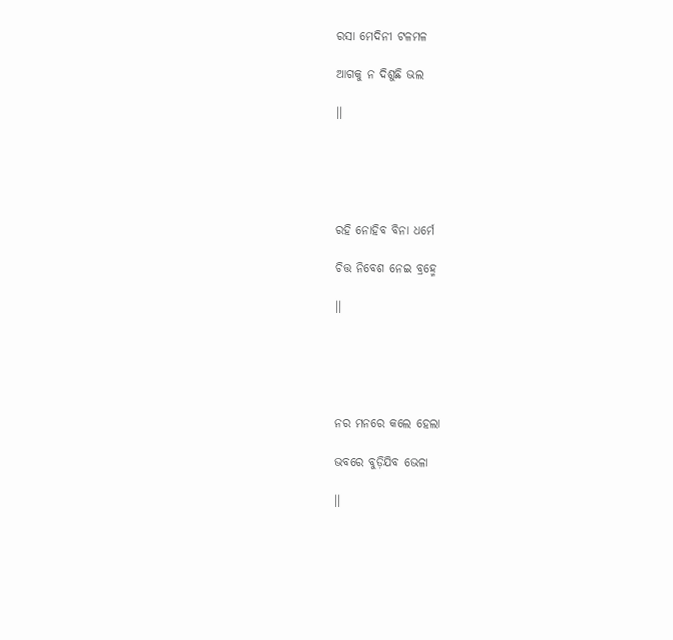ରସା ମେଦିନୀ ଟଳମଳ

ଆଗକୁ ନ ଦିଶୁଛି ଭଲ

।।





ରହି ନୋହିବ ବିନା ଧର୍ମେ

ଚିତ୍ତ ନିବେଶ ନେଇ ବ୍ରହ୍ମେ

।।





ନର ମନରେ କଲେ ହେଲା

ଭବରେ ବୁଡ଼ିଯିବ ଭେଳା

।।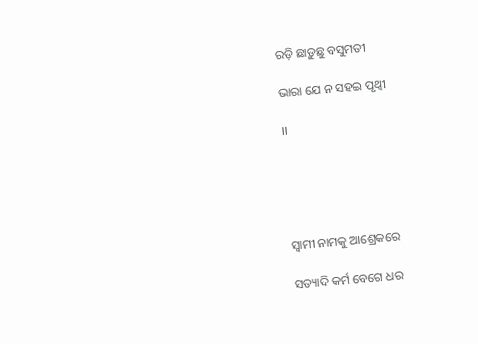ରଡ଼ି ଛାଡ଼ୁଛୁ ବସୁମତୀ

ଭାରା ଯେ ନ ସହଇ ପୃଥ୍ୱୀ

।।





ସ୍ୱାମୀ ନାମକୁ ଆଶ୍ରେକରେ

ସତ୍ୟାଦି କର୍ମ ବେଗେ ଧର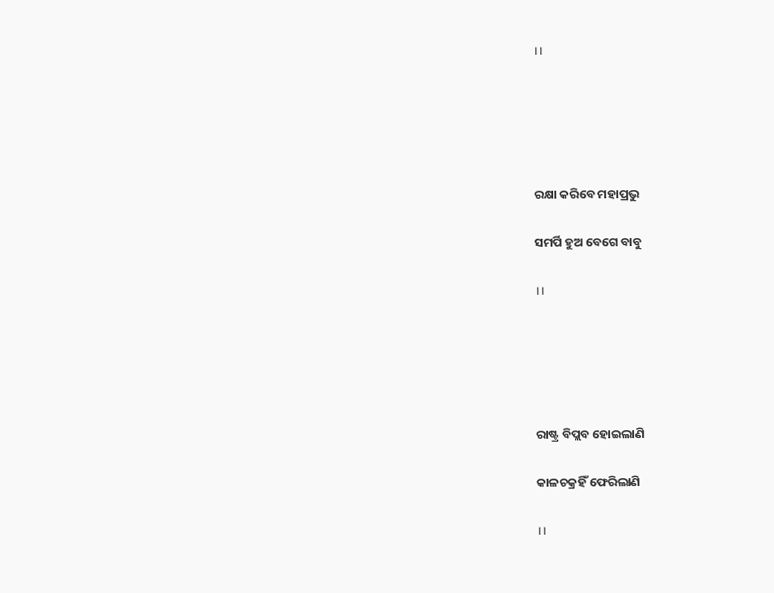।।





ରକ୍ଷା କରିବେ ମହାପ୍ରଭୁ

ସମର୍ପି ହୁଅ ବେଗେ ବାବୁ

।।





ରାଷ୍ଟ୍ର ବିପ୍ଲବ ହୋଇଲାଣି

କାଳଚକ୍ରହିଁ ଫେରିଲାଣି

।।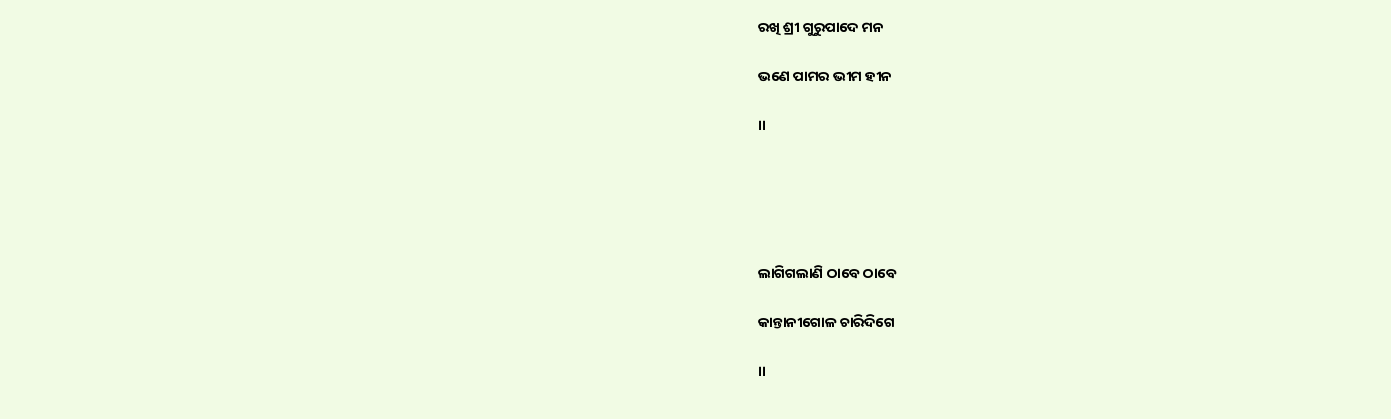ରଖି ଶ୍ରୀ ଗୁରୁପାଦେ ମନ

ଭଣେ ପାମର ଭୀମ ହୀନ

।।





ଲାଗିଗଲାଣି ଠାବେ ଠାବେ

କାନ୍ତାନୀଗୋଳ ଚାରିଦିଗେ

।।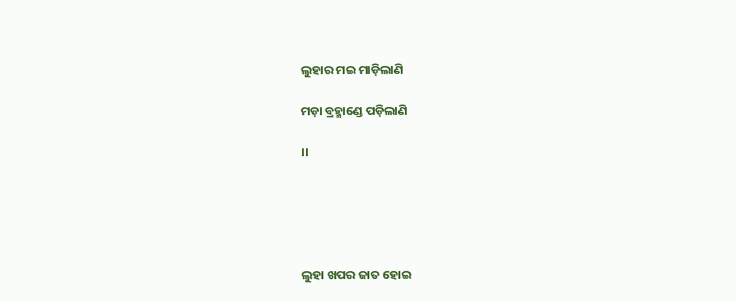ଲୁହାର ମଇ ମାଡ଼ିଲାଣି

ମଡ଼ା ବ୍ରହ୍ମାଣ୍ଡେ ପଡ଼ିଲାଣି

।।





ଲୁହା ଖପର ଜାତ ହୋଇ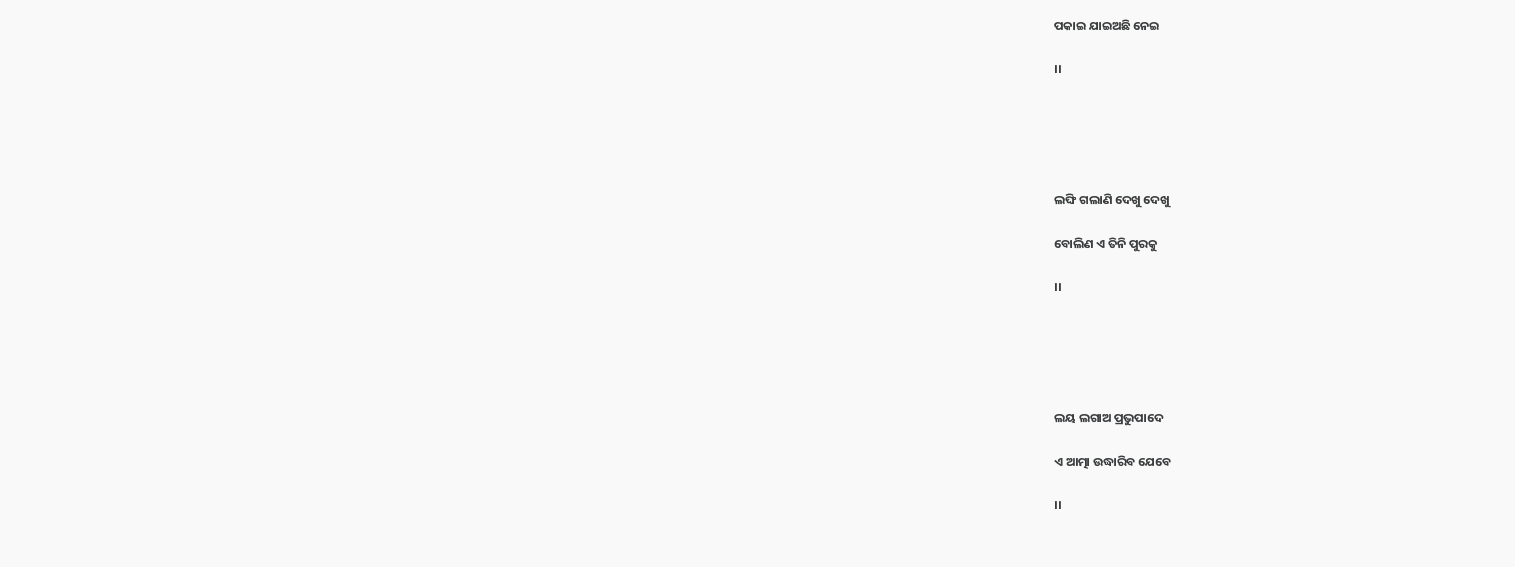ପକାଇ ଯାଇଅଛି ନେଇ

।।





ଲଙ୍ଘି ଗଲାଣି ଦେଖୁ ଦେଖୁ

ବୋଲିଣ ଏ ତିନି ପୁରକୁ

।।





ଲୟ ଲଗାଅ ପ୍ରଭୁପାଦେ

ଏ ଆତ୍ମା ଉଦ୍ଧାରିବ ଯେବେ

।।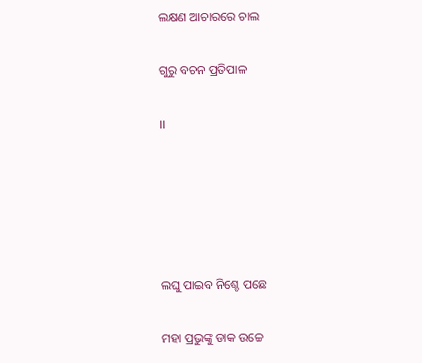ଲକ୍ଷଣ ଆଚାରରେ ଚାଲ

ଗୁରୁ ବଚନ ପ୍ରତିପାଳ

।।





ଲଘୁ ପାଇବ ନିଶ୍ଚେ ପଛେ

ମହା ପ୍ରଭୁଙ୍କୁ ଡାକ ଉଚ୍ଚେ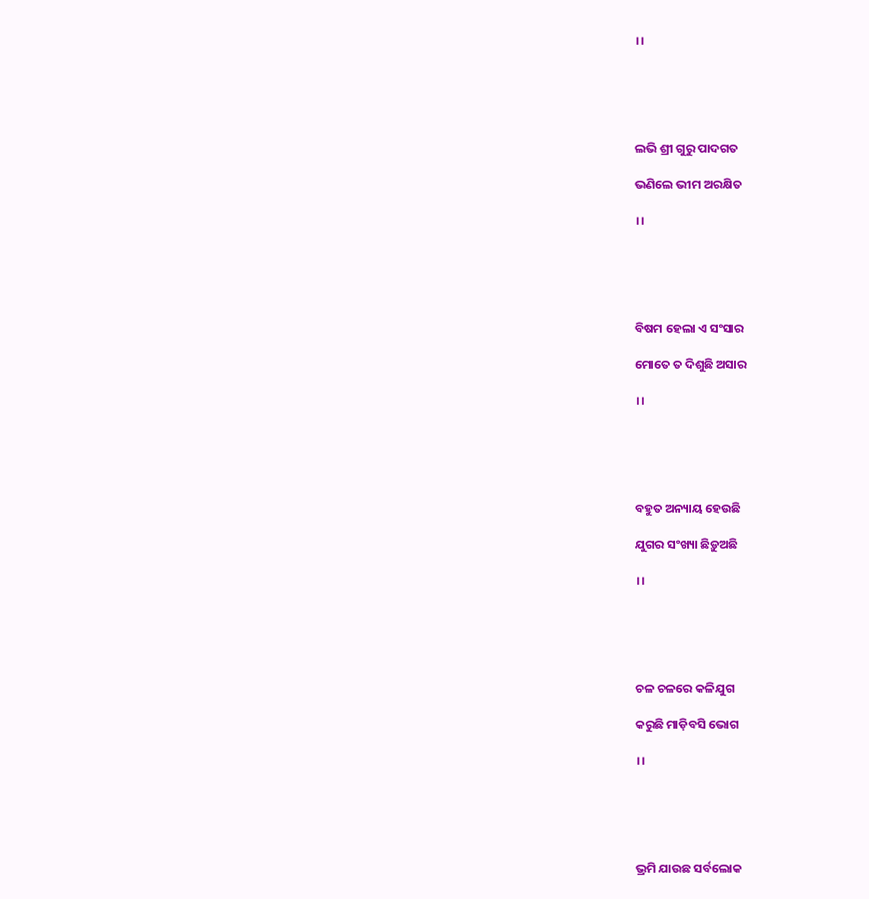।।





ଲଭି ଶ୍ରୀ ଗୁରୁ ପାଦଗତ

ଭଣିଲେ ଭୀମ ଅରକ୍ଷିତ

।।





ବିଷମ ହେଲା ଏ ସଂସାର

ମୋତେ ତ ଦିଶୁଛି ଅସାର

।।





ବହୁତ ଅନ୍ୟାୟ ହେଉଛି

ଯୁଗର ସଂଖ୍ୟା ଛିଡ଼ୁଅଛି

।।





ଚଳ ଚଳରେ କଳିଯୁଗ

କରୁଛି ମାଡ଼ିବସି ଭୋଗ

।।





ଭ୍ରମି ଯାଉଛ ସର୍ବଲୋକ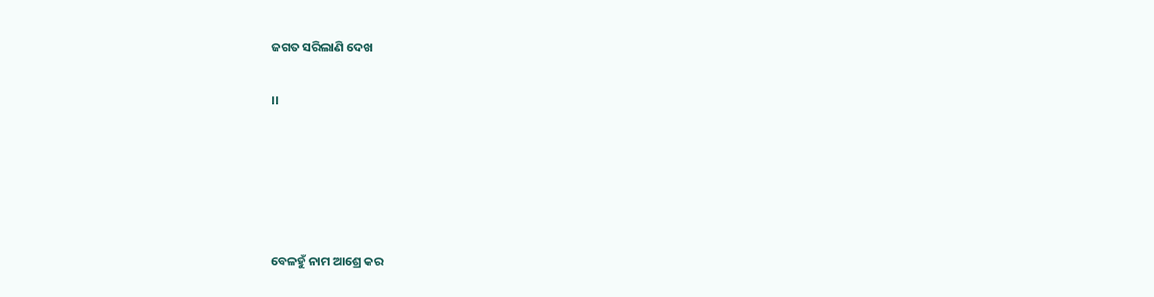ଜଗତ ସରିଲାଣି ଦେଖ

।।





ବେଳହୁଁ ନାମ ଆଶ୍ରେ କର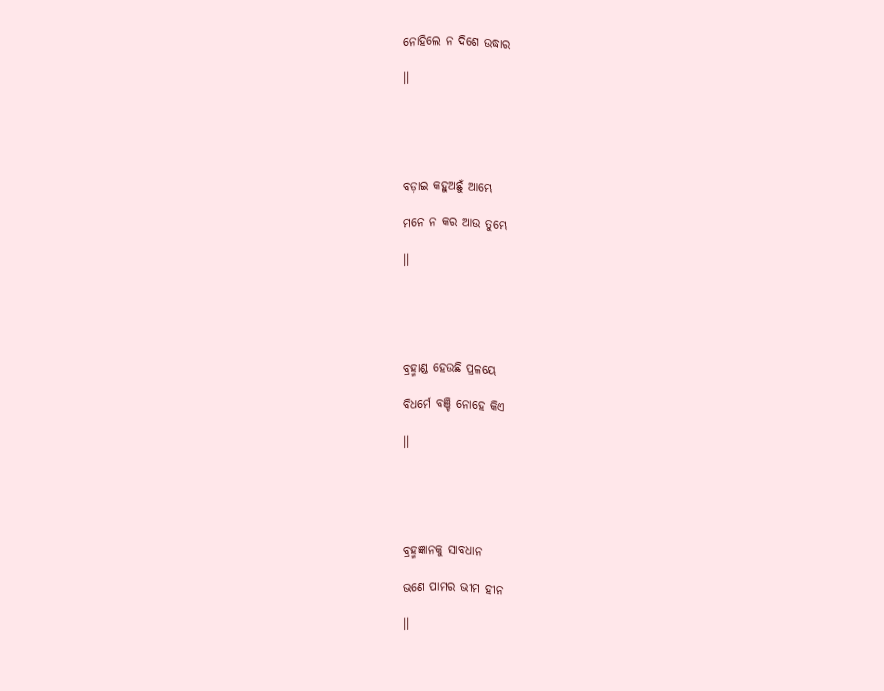ନୋହିଲେ ନ ଦିଶେ ଉଦ୍ଧାର

।।





ବଡ଼ାଇ କହୁଅଛୁଁ ଆମ୍ଭେ

ମନେ ନ କର ଆଉ ତୁମ୍ଭେ

।।





ବ୍ରହ୍ମାଣ୍ଡ ହେଉଛି ପ୍ରଳୟେ

ବିଧର୍ମେ ବଞ୍ଚି ନୋହେ କିଏ

।।





ବ୍ରହ୍ମଜ୍ଞାନକୁ ସାବଧାନ

ଭଣେ ପାମର ଭୀମ ହୀନ

।।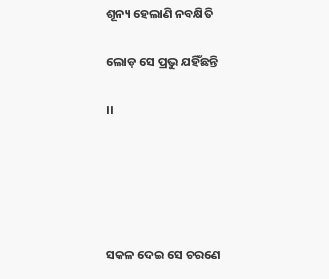ଶୂନ୍ୟ ହେଲାଣି ନବକ୍ଷିତି

ଲୋଡ଼ ସେ ପ୍ରଭୁ ଯହିଁଛନ୍ତି

।।





ସକଳ ଦେଇ ସେ ଚରଣେ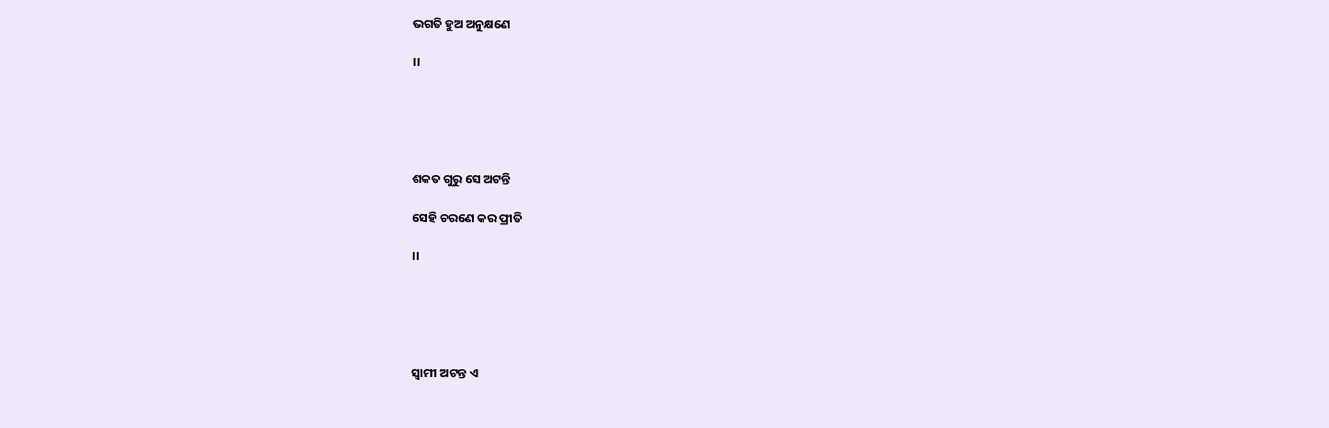ଭଗତି ହୁଅ ଅନୁକ୍ଷଣେ

।।





ଶକତ ଗୁରୁ ସେ ଅଟନ୍ତି

ସେହି ଚରଣେ କର ପ୍ରୀତି

।।





ସ୍ୱାମୀ ଅଟନ୍ତ ଏ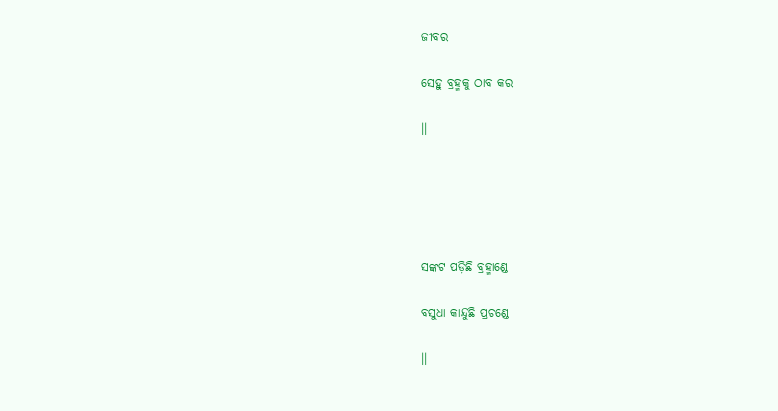ଜୀବର

ସେହୁ ବ୍ରହ୍ମକୁ ଠାବ କର

।।





ସଙ୍କଟ ପଡ଼ିଛି ବ୍ରହ୍ମାଣ୍ଡେ

ବସୁଧା କାନ୍ଦୁଛି ପ୍ରଚଣ୍ଡେ

।।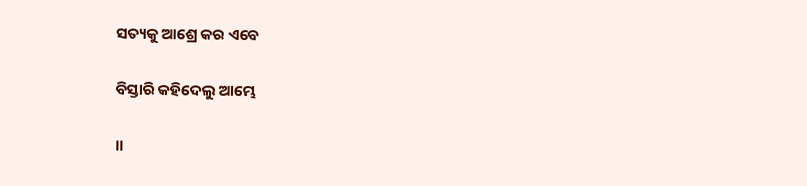ସତ୍ୟକୁ ଆଶ୍ରେ କର ଏବେ

ବିସ୍ତାରି କହିଦେଲୁ ଆମ୍ଭେ

।।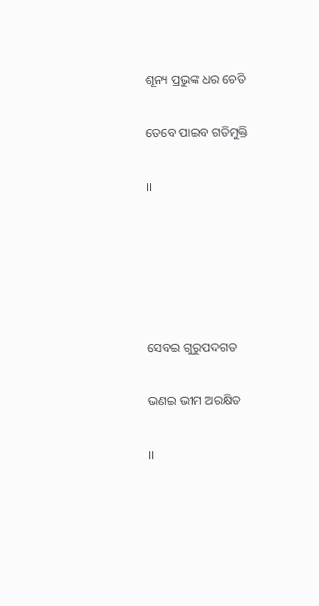ଶୂନ୍ୟ ପ୍ରଭୁଙ୍କ ଧର ଚେତି

ତେବେ ପାଇବ ଗତିମୁକ୍ତି

।।





ସେବଇ ଗୁରୁପଦଗତ

ଭଣଇ ଭୀମ ଅରକ୍ଷିତ

।।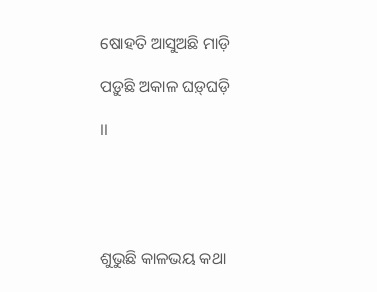ଷୋହତି ଆସୁଅଛି ମାଡ଼ି

ପଡ଼ୁଛି ଅକାଳ ଘଡ଼୍‌ଘଡ଼ି

।।





ଶୁଭୁଛି କାଳଭୟ କଥା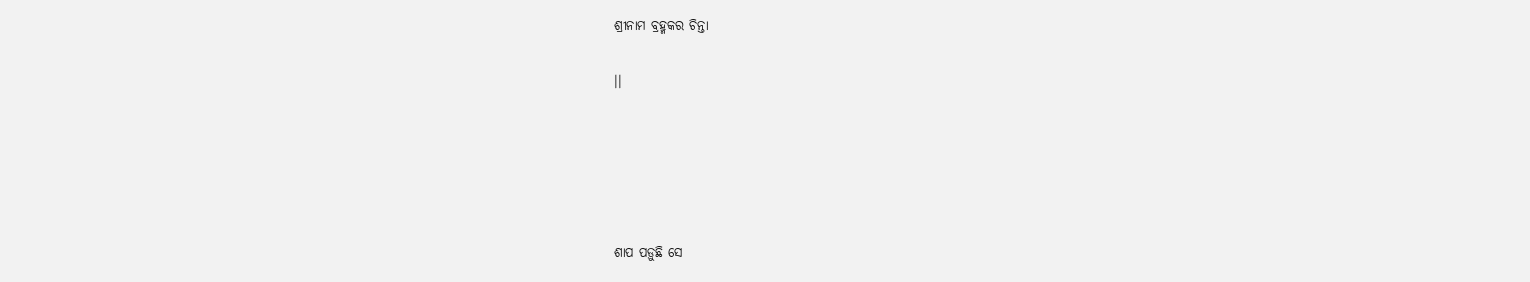ଶ୍ରୀନାମ ବ୍ରହ୍ମକର ଚିନ୍ତା

।।





ଶାପ ପଡ଼ୁଛି ସେ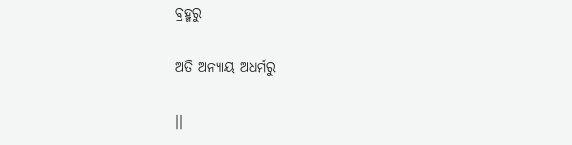ବ୍ରହ୍ମରୁ

ଅତି ଅନ୍ୟାୟ ଅଧର୍ମରୁ

।।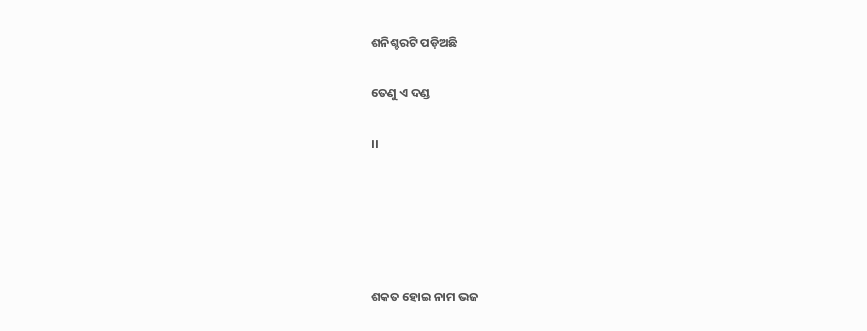ଶନିଶ୍ଚରଟି ପଡ଼ିଅଛି

ତେଣୁ ଏ ଦଣ୍ଡ

।।





ଶକତ ହୋଇ ନାମ ଭଜ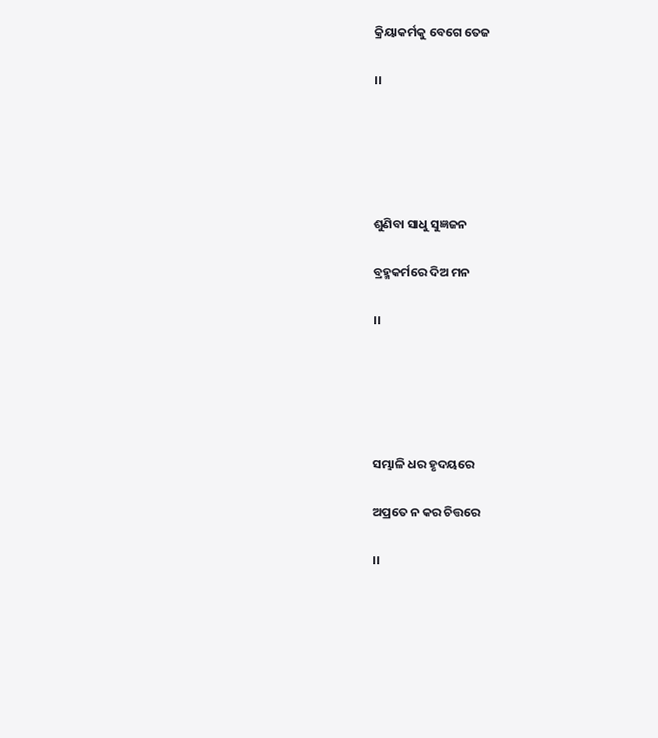କ୍ରିୟାକର୍ମକୁ ବେଗେ ତେଜ

।।





ଶୁଣିବା ସାଧୁ ସୁଜ୍ଞଜନ

ବ୍ରହ୍ମକର୍ମରେ ଦିଅ ମନ

।।





ସମ୍ଭାଳି ଧର ହୃଦୟରେ

ଅପ୍ରତେ ନ କର ଚିତ୍ତରେ

।।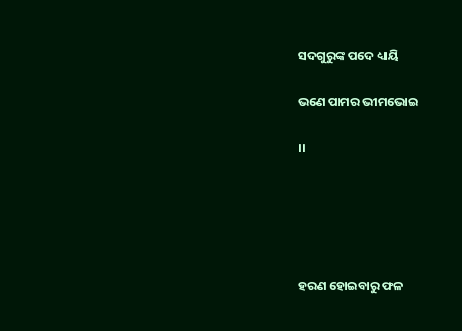ସଦଗୁରୁଙ୍କ ପଦେ ଧ୍ୟାୟି

ଭଣେ ପାମର ଭୀମଭୋଇ

।।





ହରଣ ହୋଇବାରୁ ଫଳ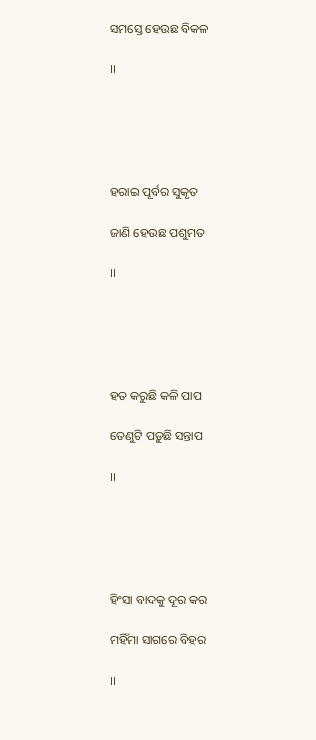ସମସ୍ତେ ହେଉଛ ବିକଳ

।।





ହରାଇ ପୂର୍ବର ସୁକୃତ

ଜାଣି ହେଉଛ ପଶୁମତ

।।





ହତ କରୁଛି କଳି ପାପ

ତେଣୁଟି ପଡ଼ୁଛି ସନ୍ତାପ

।।





ହିଂସା ବାଦକୁ ଦୂର କର

ମହିଁମା ସାଗରେ ବିହର

।।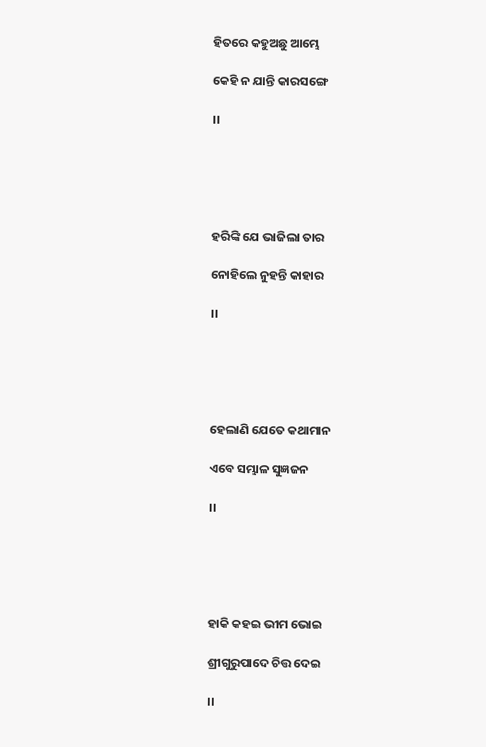ହିତରେ କହୁଅଛୁ ଆମ୍ଭେ

କେହି ନ ଯାନ୍ତି କାରସଙ୍ଗେ

।।





ହରିଙ୍କି ଯେ ଭାଜିଲା ତାର

ନୋହିଲେ ନୁହନ୍ତି କାହାର

।।





ହେଲାଣି ଯେତେ କଥାମାନ

ଏବେ ସମ୍ଭାଳ ସୁଜ୍ଞଜନ

।।





ହାକି କହଇ ଭୀମ ଭୋଇ

ଶ୍ରୀଗୁରୁପାଦେ ଚିତ୍ତ ଦେଇ

।।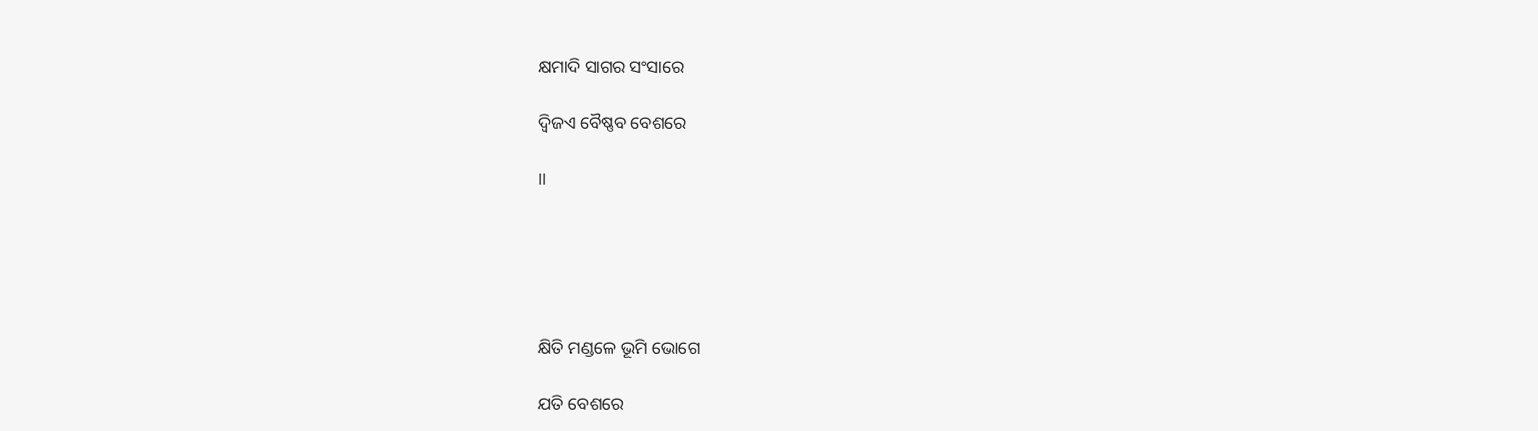କ୍ଷମାଦି ସାଗର ସଂସାରେ

ଦ୍ୱିଜଏ ବୈଷ୍ଣବ ବେଶରେ

।।





କ୍ଷିତି ମଣ୍ଡଳେ ଭୂମି ଭୋଗେ

ଯତି ବେଶରେ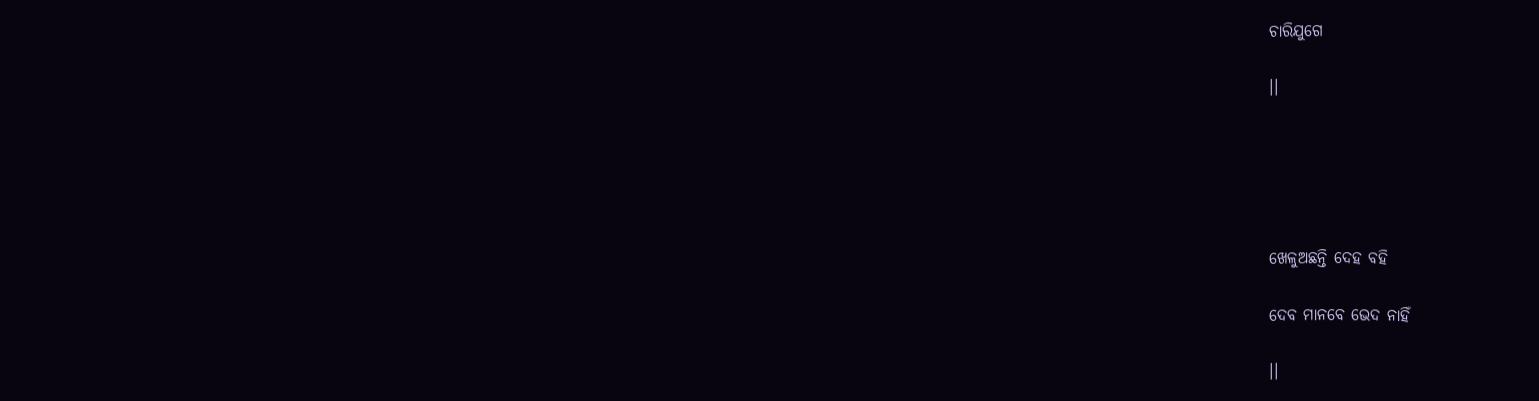ଚାରିଯୁଗେ

।।





ଖେଳୁଅଛନ୍ତି ଦେହ ବହି

ଦେବ ମାନବେ ଭେଦ ନାହିଁ

।।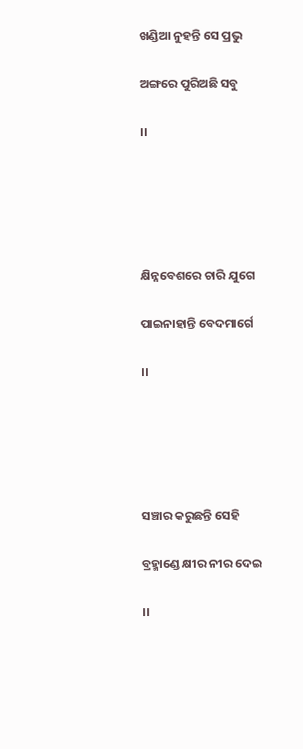ଖଣ୍ଡିଆ ନୁହନ୍ତି ସେ ପ୍ରଭୁ

ଅଙ୍ଗରେ ପୁରିଅଛି ସବୁ

।।





କ୍ଷିନ୍ନବେଶରେ ଚାରି ଯୁଗେ

ପାଇନାହାନ୍ତି ବେଦମାର୍ଗେ

।।





ସଞ୍ଚାର କରୁଛନ୍ତି ସେହି

ବ୍ରହ୍ମାଣ୍ଡେ କ୍ଷୀର ନୀର ଦେଇ

।।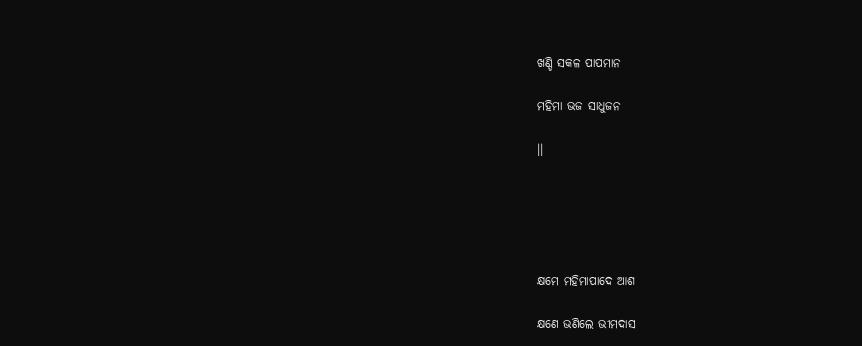ଖଣ୍ଡି ସକଳ ପାପମାନ

ମହିମା ଭଜ ସାଧୁଜନ

।।





କ୍ଷମେ ମହିମାପାଦେ ଆଶ

କ୍ଷଣେ ଭଣିଲେ ଭୀମଦାସ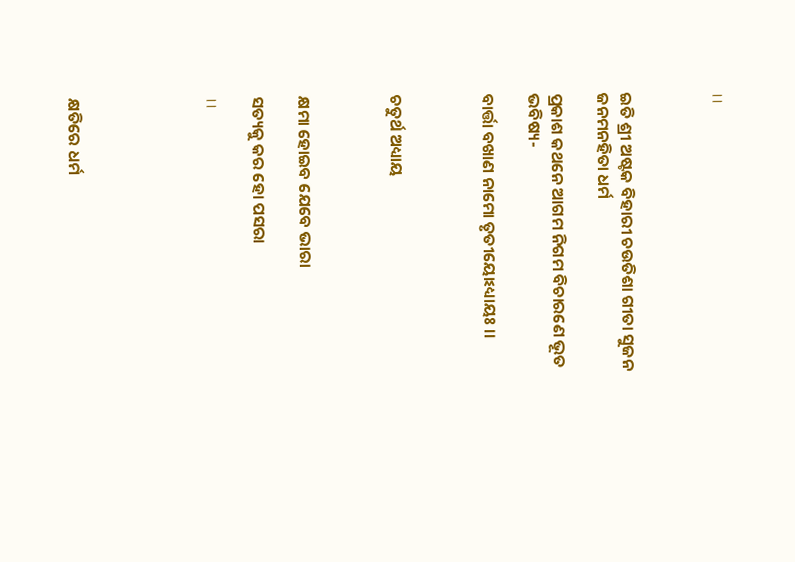।।



ଇତି ଶ୍ରୀ ଅଷ୍ଟକ ବିହାରୀ ଚଉତିଶା ଗୀତା ସୁଜନ ଜନମନହିତା ଧର୍ମ

ପ୍ରକାଶ କଥନେ ଆଗମ ନିଗମ ବିଚାରଣେ ଭୂତ ଭବିଷ୍ୟ-

ବାର୍ତ୍ତା ବଖାଣ ନାମୋ ତୃତୀୟୋଽଧ୍ୟାୟଃ ।।



ଚତୁର୍ଥ ଅଧ୍ୟାୟ



କ୍ଷମା ହୋଇବ ଯେବେ ଭାରା

ସତ୍ୟକୁ କର ହୋ ପସରା

।।





କ୍ଷତିରେ ଧର୍ମ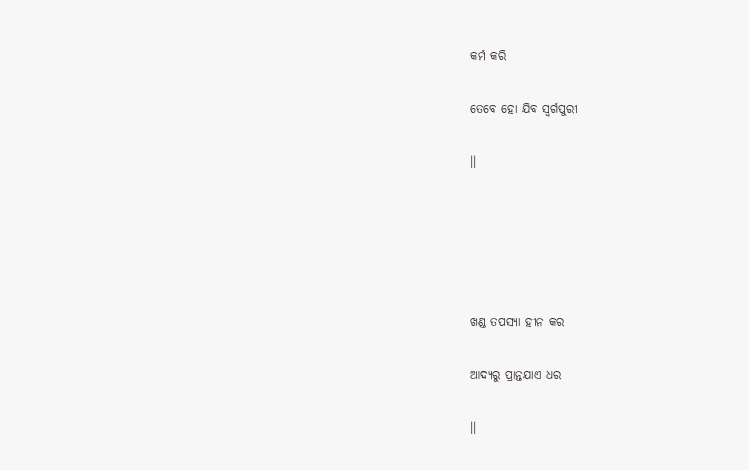କର୍ମ କରି

ତେବେ ହୋ ଯିବ ସ୍ୱର୍ଗପୁରୀ

।।





ଖଣ୍ଡ ତପସ୍ୟା ହୀନ କର

ଆଦ୍ୟରୁ ପ୍ରାନ୍ତଯାଏ ଧର

।।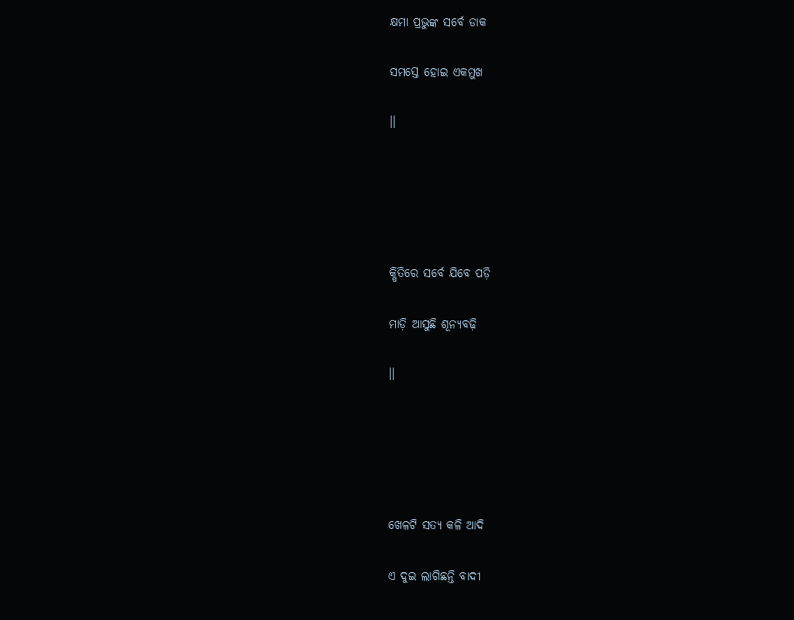କ୍ଷମା ପ୍ରଭୁଙ୍କ ସର୍ବେ ଡାକ

ସମସ୍ତେ ହୋଇ ଏକମୁଖ

।।





କ୍ଷିତିରେ ସର୍ବେ ଯିବେ ପଡ଼ି

ମାଡ଼ି ଆସୁଛି ଶୂନ୍ୟବଢ଼ି

।।





ଖେଳଟି ସତ୍ୟ କଳି ଆଦି

ଏ ଦୁଇ ଲାଗିଛନ୍ତି ବାଦୀ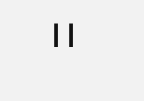।।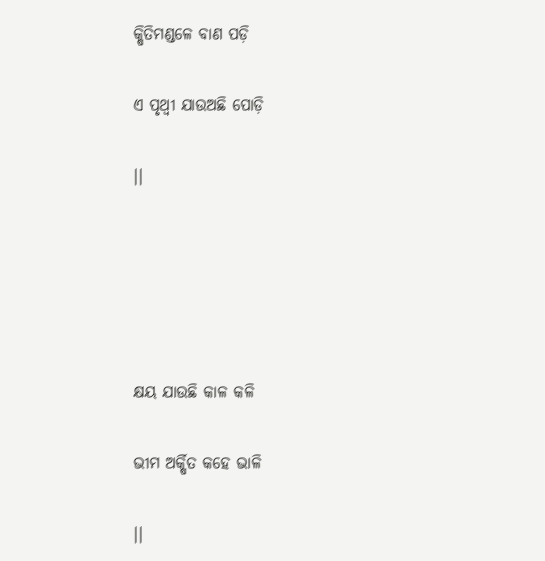କ୍ଷିତିମଣ୍ଡଳେ ବାଣ ପଡ଼ି

ଏ ପୃଥ୍ୱୀ ଯାଉଅଛି ପୋଡ଼ି

।।





କ୍ଷୟ ଯାଉଛି କାଳ କଳି

ଭୀମ ଅର୍କ୍ଷିତ କହେ ଭାଳି

।।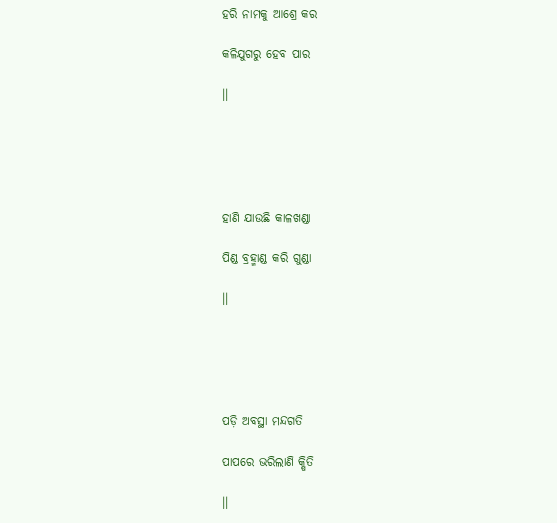ହରି ନାମକୁ ଆଶ୍ରେ କର

କଳିଯୁଗରୁ ହେବ ପାର

।।





ହାଣି ଯାଉଛି କାଳଖଣ୍ଡା

ପିଣ୍ଡ ବ୍ରହ୍ମାଣ୍ଡ କରି ଗୁଣ୍ଡା

।।





ପଡ଼ି ଅବସ୍ଥା ମନ୍ଦଗତି

ପାପରେ ଭରିଲାଣି କ୍ଷିତି

।।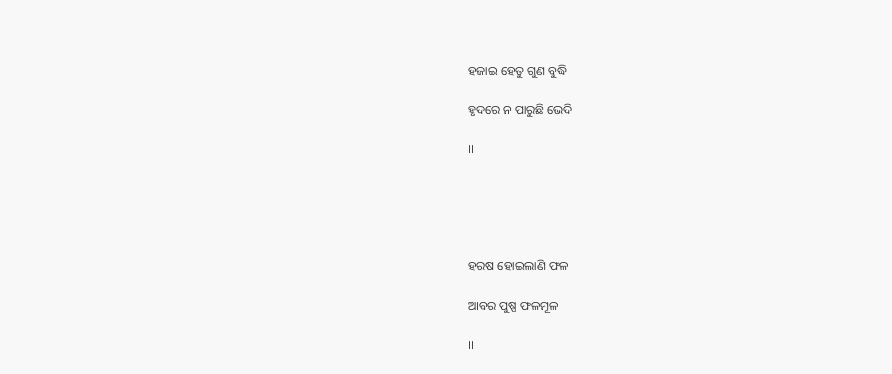ହଜାଇ ହେତୁ ଗୁଣ ବୁଦ୍ଧି

ହୃଦରେ ନ ପାରୁଛି ଭେଦି

।।





ହରଷ ହୋଇଲାଣି ଫଳ

ଆବର ପୁଷ୍ପ ଫଳମୂଳ

।।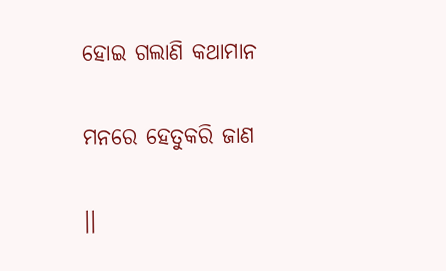ହୋଇ ଗଲାଣି କଥାମାନ

ମନରେ ହେତୁକରି ଜାଣ

।।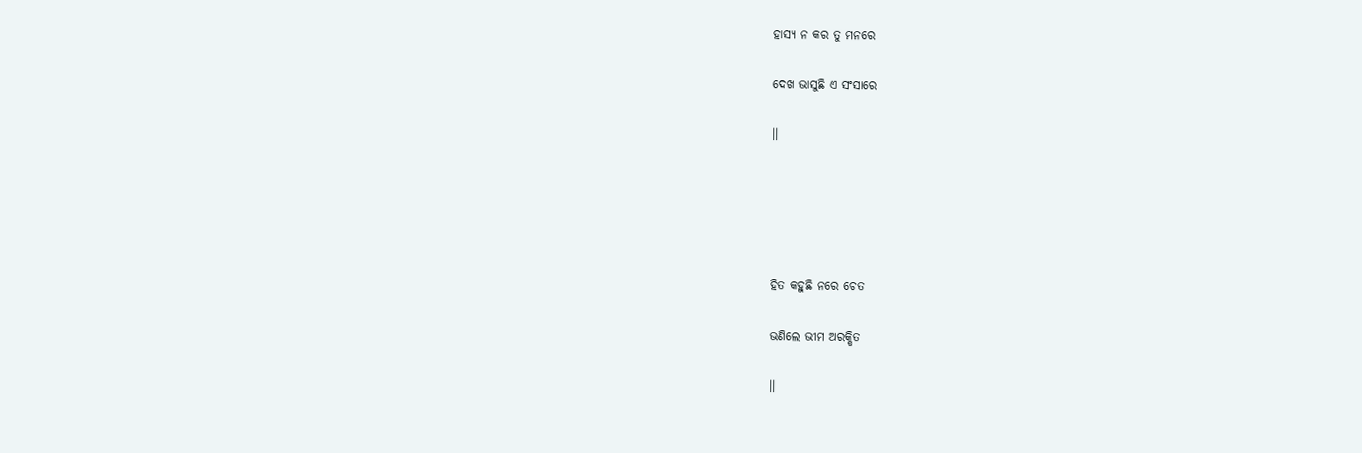ହାସ୍ୟ ନ କର ତୁ ମନରେ

ଦେଖ ଭାସୁଛି ଏ ସଂସାରେ

।।





ହିତ କହୁଛି ନରେ ଚେତ

ଭଣିଲେ ଭୀମ ଅରକ୍ଷିତ

।।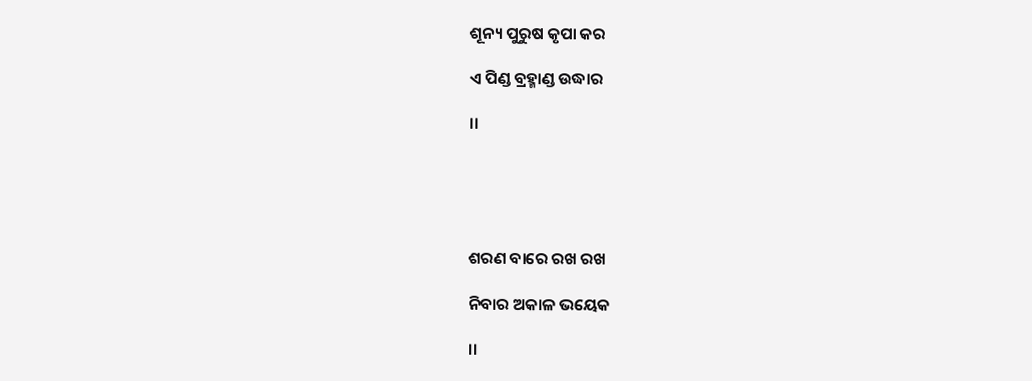ଶୂନ୍ୟ ପୁରୁଷ କୃପା କର

ଏ ପିଣ୍ଡ ବ୍ରହ୍ମାଣ୍ଡ ଉଦ୍ଧାର

।।





ଶରଣ ବାରେ ରଖ ରଖ

ନିବାର ଅକାଳ ଭୟେକ

।।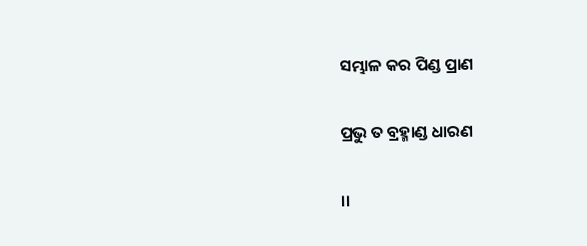ସମ୍ଭାଳ କର ପିଣ୍ଡ ପ୍ରାଣ

ପ୍ରଭୁ ତ ବ୍ରହ୍ମାଣ୍ଡ ଧାରଣ

।।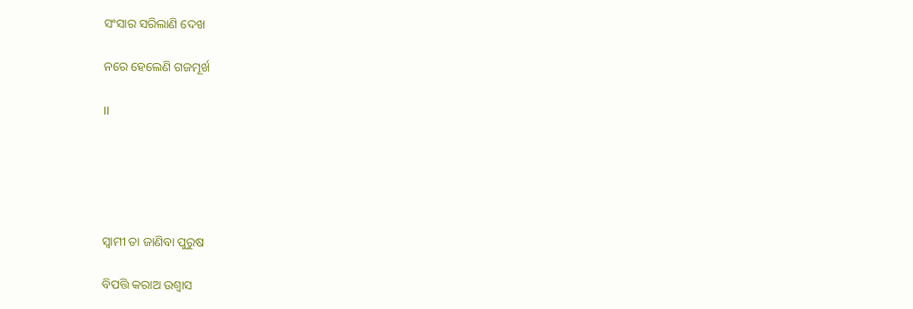ସଂସାର ସରିଲାଣି ଦେଖ

ନରେ ହେଲେଣି ଗଜମୂର୍ଖ

।।





ସ୍ୱାମୀ ତା ଜାଣିବା ପୁରୁଷ

ବିପତ୍ତି କରାଅ ଉଶ୍ୱାସ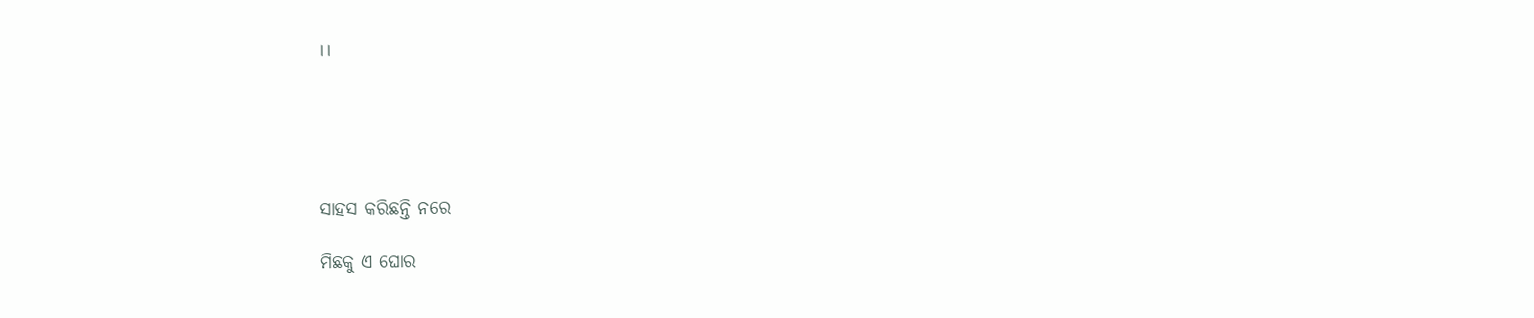।।





ସାହସ କରିଛନ୍ତି ନରେ

ମିଛକୁ ଏ ଘୋର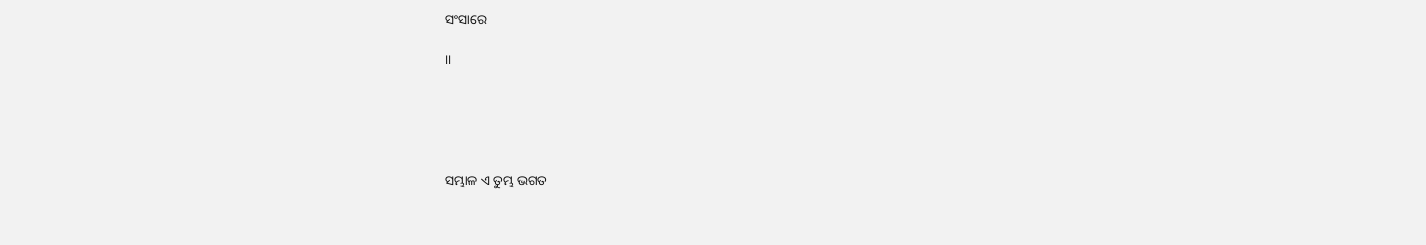ସଂସାରେ

।।





ସମ୍ଭାଳ ଏ ତୁମ୍ଭ ଭଗତ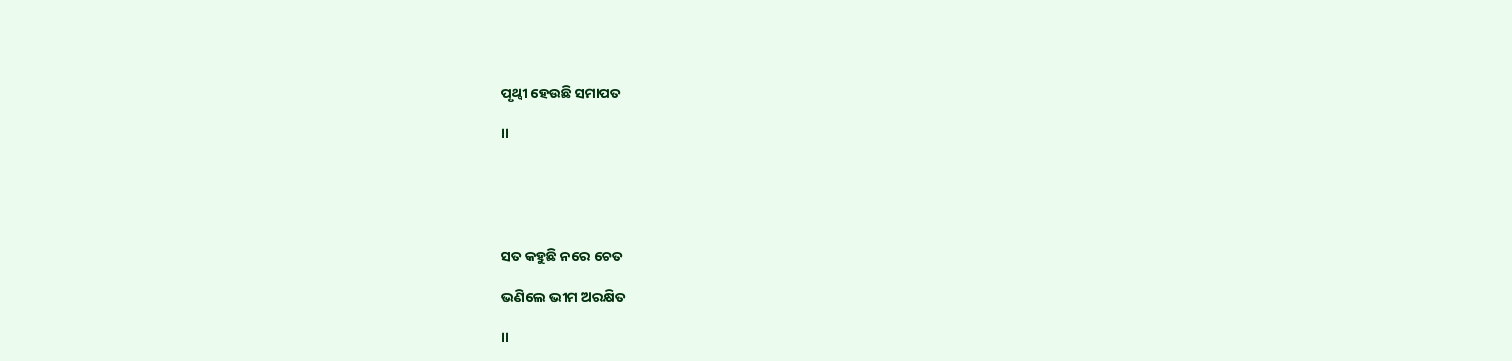ପୃଥ୍ୱୀ ହେଉଛି ସମାପତ

।।





ସତ କହୁଛି ନରେ ଚେତ

ଭଣିଲେ ଭୀମ ଅରକ୍ଷିତ

।।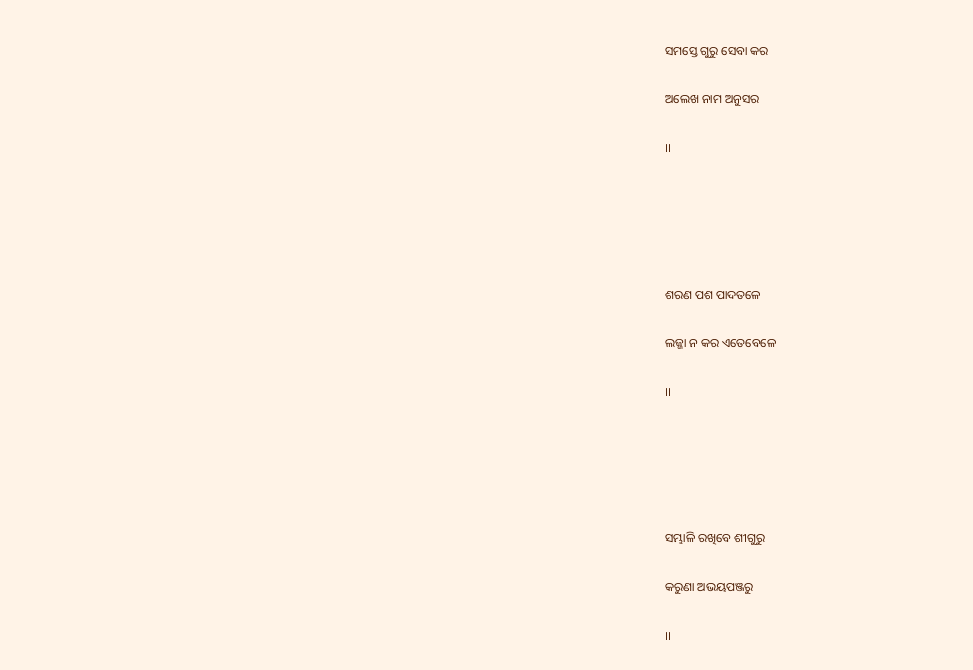ସମସ୍ତେ ଗୁରୁ ସେବା କର

ଅଲେଖ ନାମ ଅନୁସର

।।





ଶରଣ ପଶ ପାଦତଳେ

ଲଜ୍ଜା ନ କର ଏତେବେଳେ

।।





ସମ୍ଭାଳି ରଖିବେ ଶୀଗୁରୁ

କରୁଣା ଅଭୟପଞ୍ଜରୁ

।।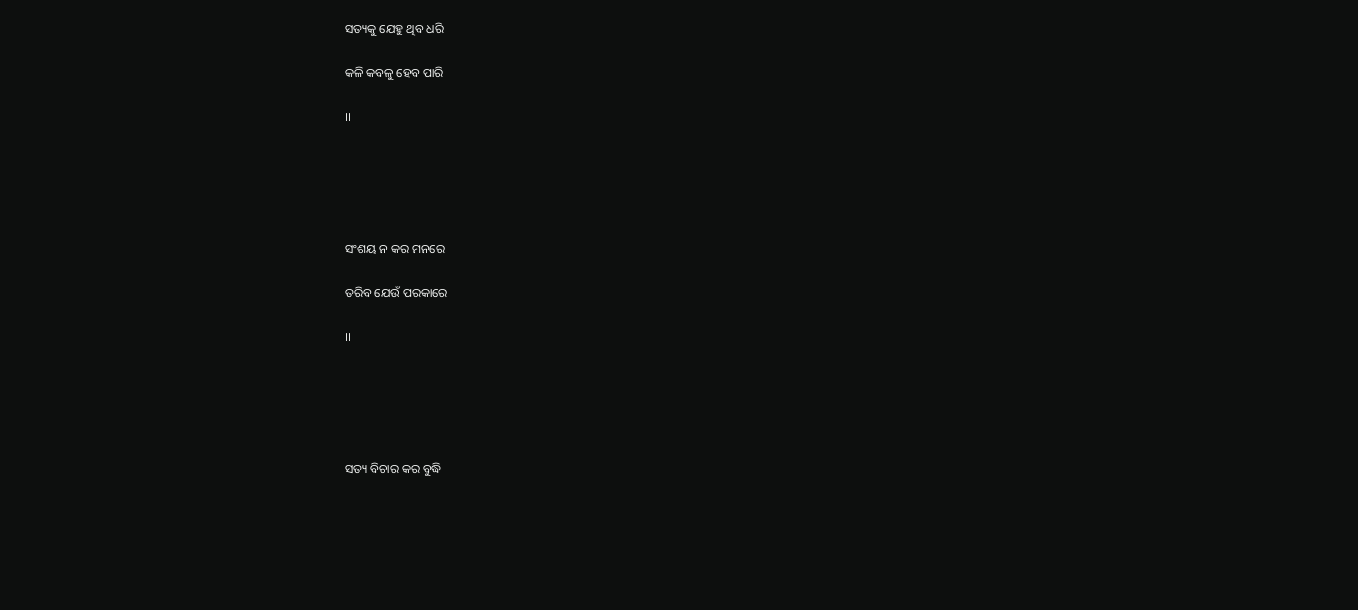ସତ୍ୟକୁ ଯେହୁ ଥିବ ଧରି

କଳି କବଳୁ ହେବ ପାରି

।।





ସଂଶୟ ନ କର ମନରେ

ତରିବ ଯେଉଁ ପରକାରେ

।।





ସତ୍ୟ ବିଚାର କର ବୁଦ୍ଧି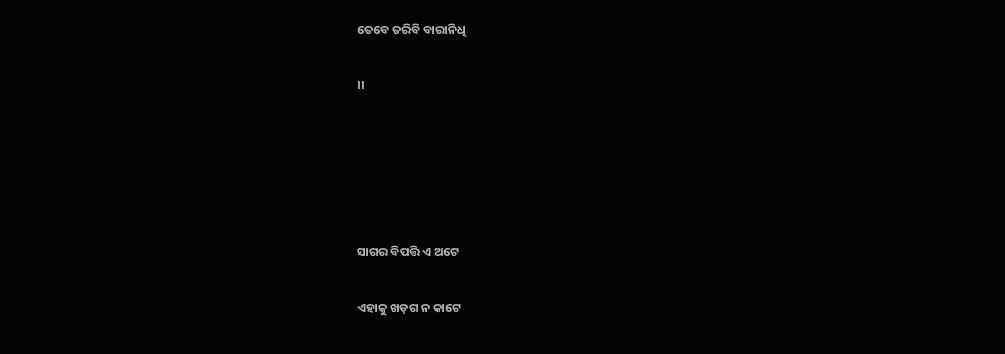ତେବେ ତରିବି ବାରାନିଧି

।।





ସାଗର ବିପତ୍ତି ଏ ଅଟେ

ଏହାକୁ ଖଡ଼ଗ ନ କାଟେ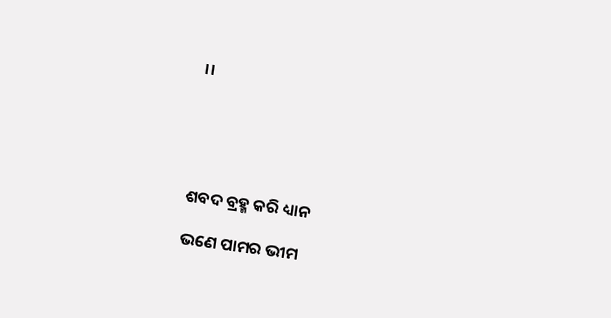।।





ଶବଦ ବ୍ରହ୍ମ କରି ଧ୍ୟାନ

ଭଣେ ପାମର ଭୀମ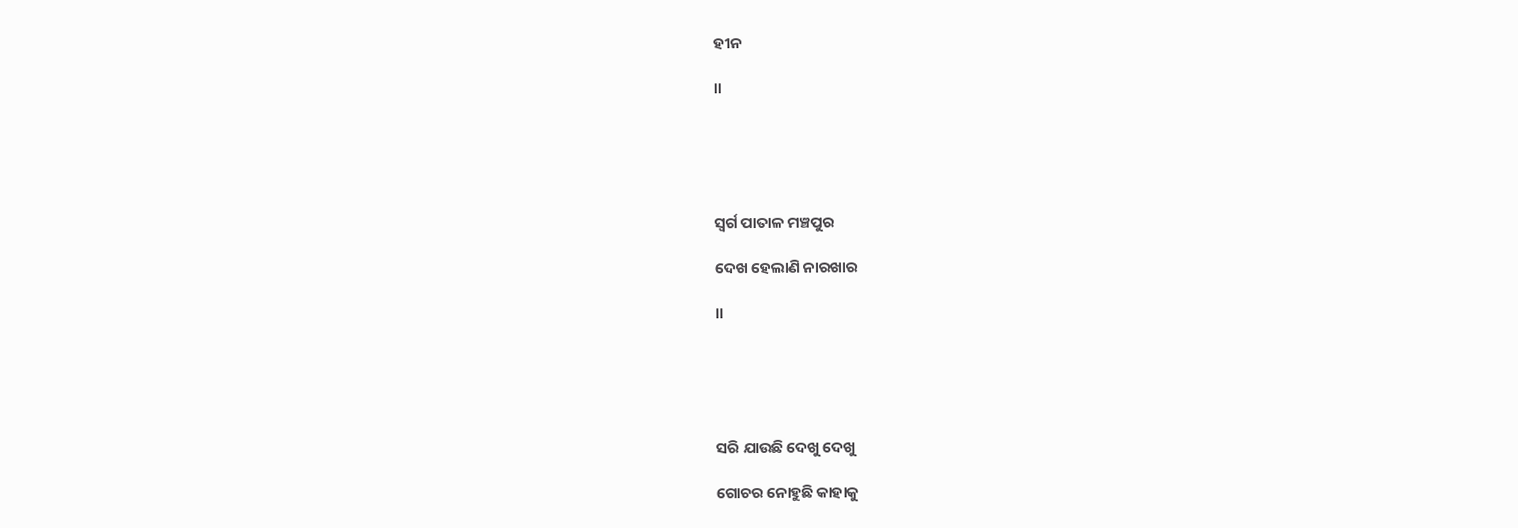ହୀନ

।।





ସ୍ୱର୍ଗ ପାତାଳ ମଞ୍ଚପୁର

ଦେଖ ହେଲାଣି ନାରଖାର

।।





ସରି ଯାଉଛି ଦେଖୁ ଦେଖୁ

ଗୋଚର ନୋହୁଛି କାହାକୁ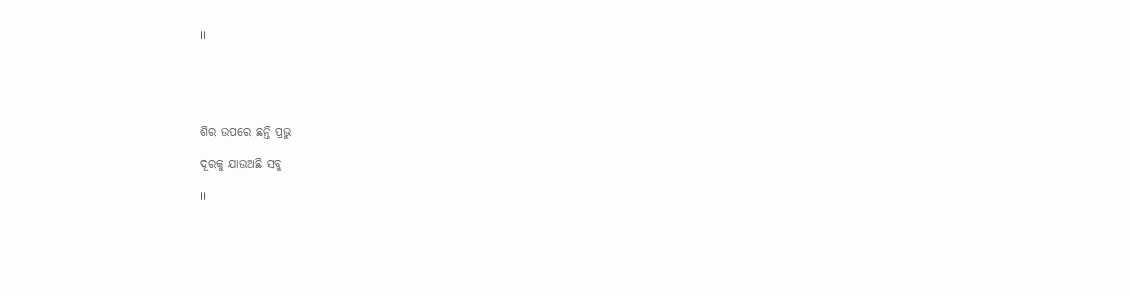।।





ଶିର ଉପରେ ଛନ୍ତି ପ୍ରଭୁ

ଦୂରକୁ ଯାଉଅଛି ସବୁ

।।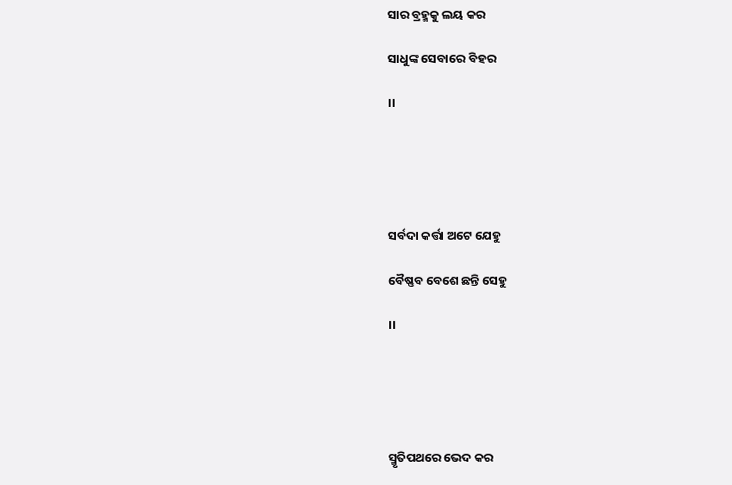ସାର ବ୍ରହ୍ମକୁ ଲୟ କର

ସାଧୁଙ୍କ ସେବାରେ ବିହର

।।





ସର୍ବଦା କର୍ତ୍ତା ଅଟେ ଯେହୁ

ବୈଷ୍ଣବ ବେଶେ ଛନ୍ତି ସେହୁ

।।





ସ୍ମୃତିପଥରେ ଭେଦ କର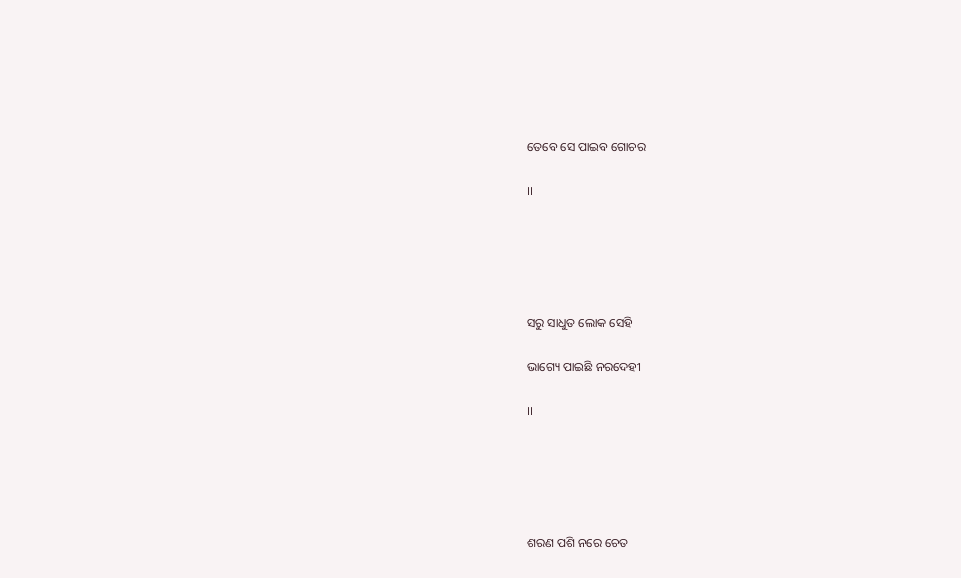ତେବେ ସେ ପାଇବ ଗୋଚର

।।





ସରୁ ସାଧୁତ ଲୋକ ସେହି

ଭାଗ୍ୟେ ପାଇଛି ନରଦେହୀ

।।





ଶରଣ ପଶି ନରେ ଚେତ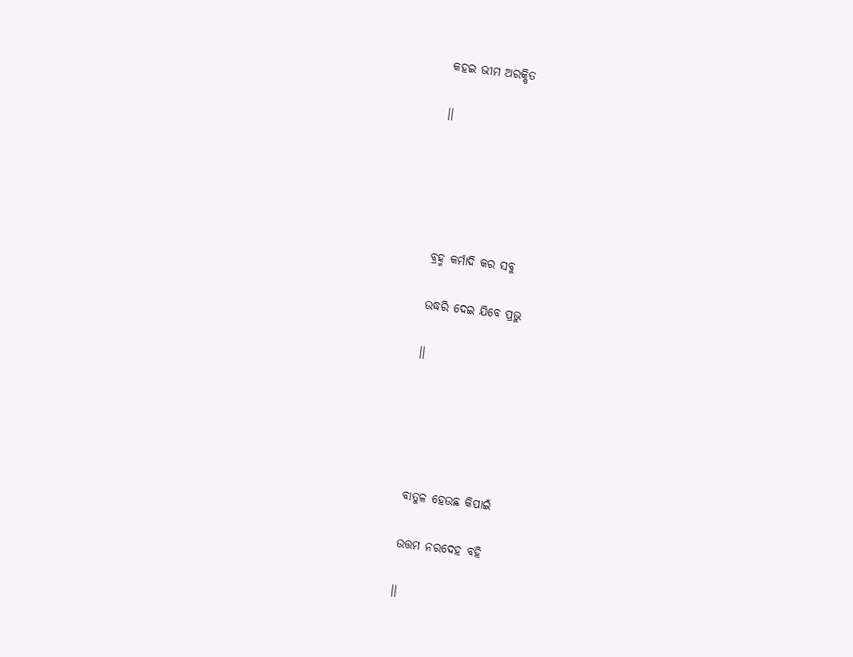କହଇ ଭୀମ ଅରକ୍ଷିତ

।।





ବ୍ରହ୍ମ କର୍ମାଦି କର ସବୁ

ଉଦ୍ଧରି ଦେଇ ଯିବେ ପ୍ରଭୁ

।।





ବାତୁଳ ହେଉଛ କିପାଇଁ

ଉତ୍ତମ ନରଦେହ ବହି

।।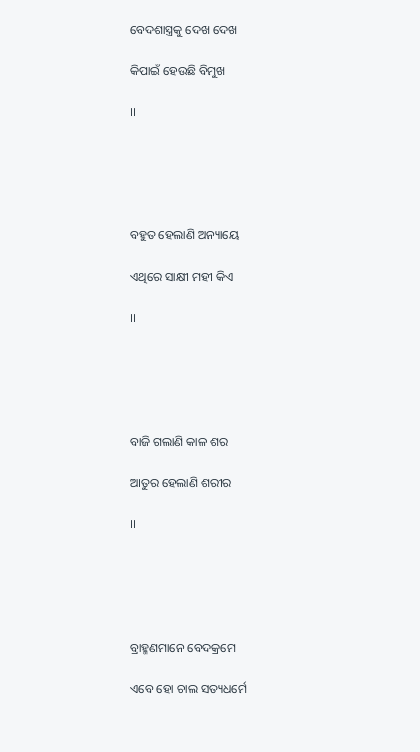ବେଦଶାସ୍ତ୍ରକୁ ଦେଖ ଦେଖ

କିପାଇଁ ହେଉଛି ବିମୁଖ

।।





ବହୁତ ହେଲାଣି ଅନ୍ୟାୟେ

ଏଥିରେ ସାକ୍ଷୀ ମହୀ କିଏ

।।





ବାଜି ଗଲାଣି କାଳ ଶର

ଆତୁର ହେଲାଣି ଶରୀର

।।





ବ୍ରାହ୍ମଣମାନେ ବେଦକ୍ରମେ

ଏବେ ହୋ ଚାଲ ସତ୍ୟଧର୍ମେ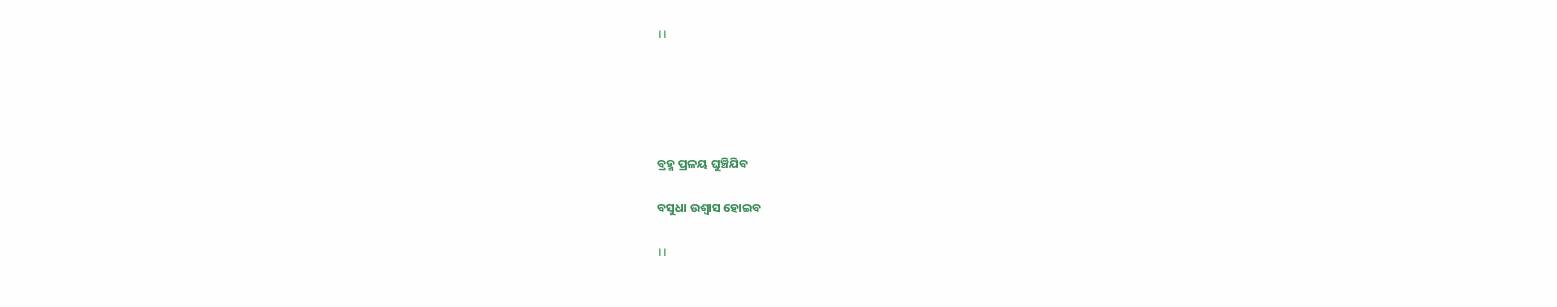।।





ବ୍ରହ୍ମ ପ୍ରଳୟ ଘୁଞ୍ଚିଯିବ

ବସୁଧା ଉଶ୍ୱାସ ହୋଇବ

।।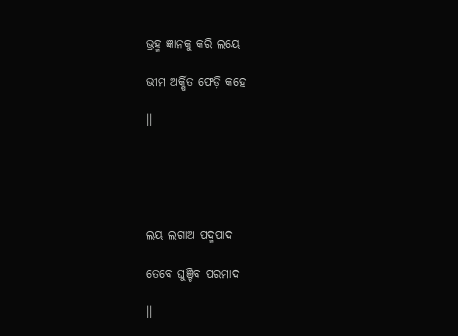ଭ୍ରହ୍ମ ଜ୍ଞାନକୁ କରି ଲୟେ

ଭୀମ ଅର୍କ୍ଷିତ ଫେଡ଼ି କହେ

।।





ଲୟ ଲଗାଅ ପଦ୍ମପାଦ

ତେବେ ଘୁଞ୍ଚିବ ପରମାଦ

।।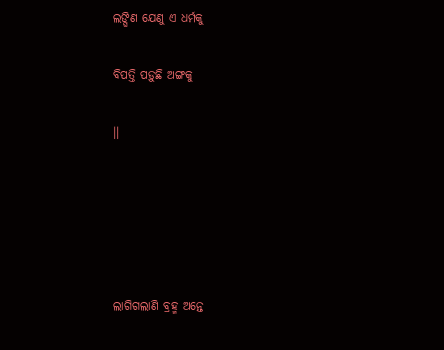ଲଙ୍ଘିଣ ଯେଣୁ ଏ ଧର୍ମକୁ

ବିପତ୍ତି ପଡ଼ୁଛି ଅଙ୍ଗକୁ

।।





ଲାଗିଗଲାଣି ବ୍ରହ୍ମ ଅନ୍ତେ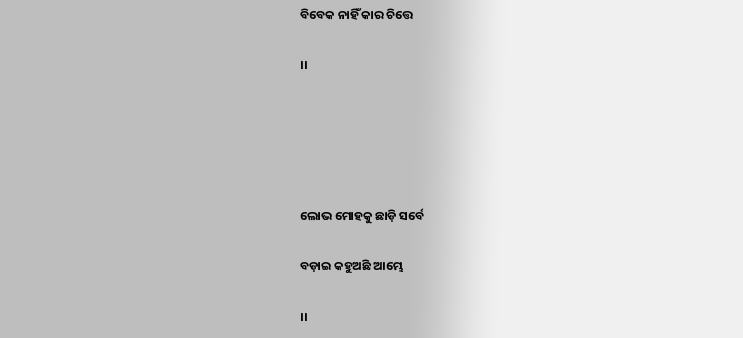ବିବେକ ନାହିଁ କାର ଚିତ୍ତେ

।।





ଲୋଭ ମୋହକୁ ଛାଡ଼ି ସର୍ବେ

ବଡ଼ାଇ କହୁଅଛି ଆମ୍ଭେ

।।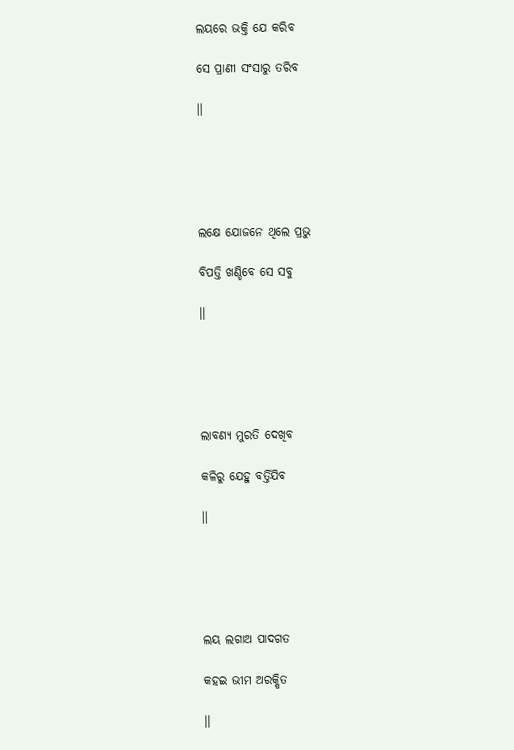ଲୟରେ ଭକ୍ତି ଯେ କରିବ

ସେ ପ୍ରାଣୀ ସଂସାରୁ ତରିବ

।।





ଲକ୍ଷେ ଯୋଜନେ ଥିଲେ ପ୍ରଭୁ

ବିପତ୍ତି ଖଣ୍ଡିବେ ସେ ସବୁ

।।





ଲାବଣ୍ୟ ମୁରତି ଦେଖିବ

କଳିରୁ ଯେହୁ ବର୍ତ୍ତିଯିବ

।।





ଲୟ ଲଗାଅ ପାଦଗତ

କହଇ ଭୀମ ଅରକ୍ଷିତ

।।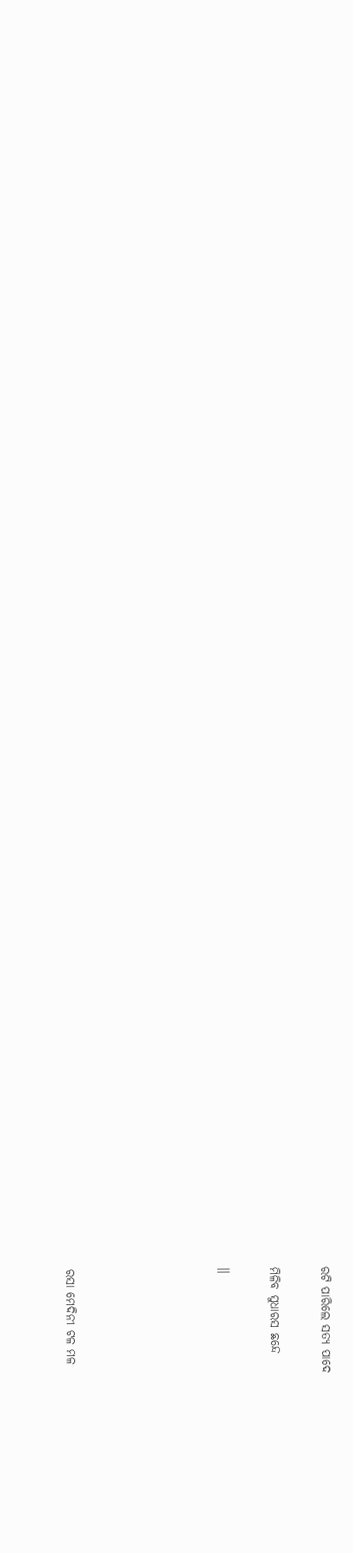ରଟି ପାରିଲେ ସତ୍ୟ ପାଦେ

ମିଳିବ ସୁଧାରସ ଛନ୍ଦେ

।।





ରସା ମେଦିନୀ ଟଳ ମଳ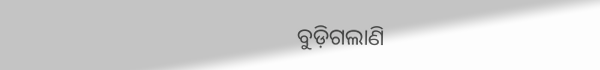ବୁଡ଼ିଗଲାଣି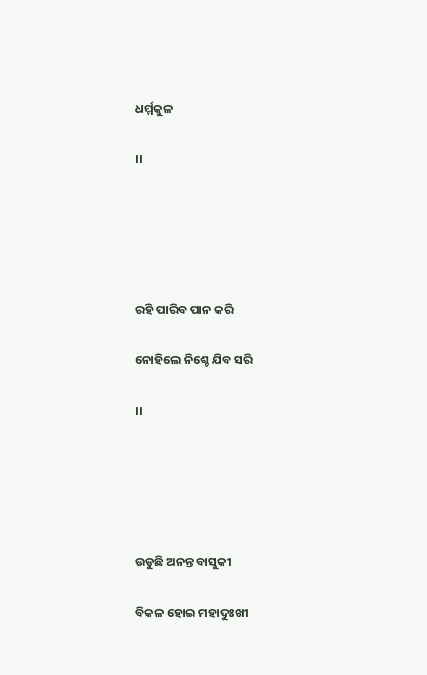ଧର୍ମ୍ମକୁଳ

।।





ରହି ପାରିବ ପାନ କରି

ନୋହିଲେ ନିଶ୍ଚେ ଯିବ ସରି

।।





ଉଡୁଛି ଅନନ୍ତ ବାସୁକୀ

ବିକଳ ହୋଇ ମହାଦୁଃଖୀ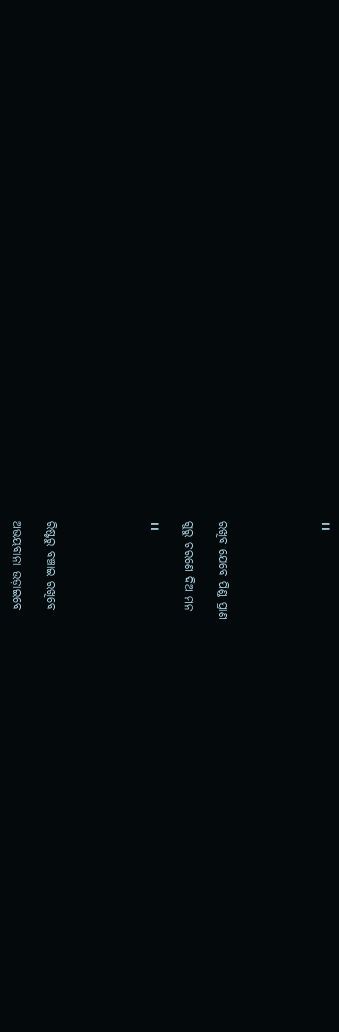।।





ରଖିବ ଯେବେ ପିଣ୍ଡ ପ୍ରାଣ

ଗୁରୁ ଚରଣେ ଦିଅ ମନ

।।





ରିଷ୍ଟରୁ ବଞ୍ଚାଇ ରଖିବେ

ଅଭୟବାନା ଉଡ଼ାଇବେ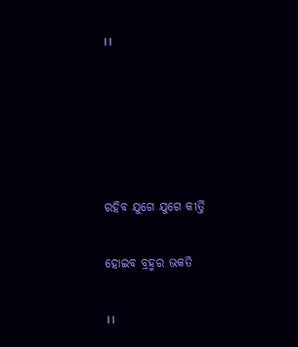।।





ରହିବ ଯୁଗେ ଯୁଗେ କୀର୍ତ୍ତି

ହୋଇବ ବ୍ରହ୍ମର ଭକତି

।।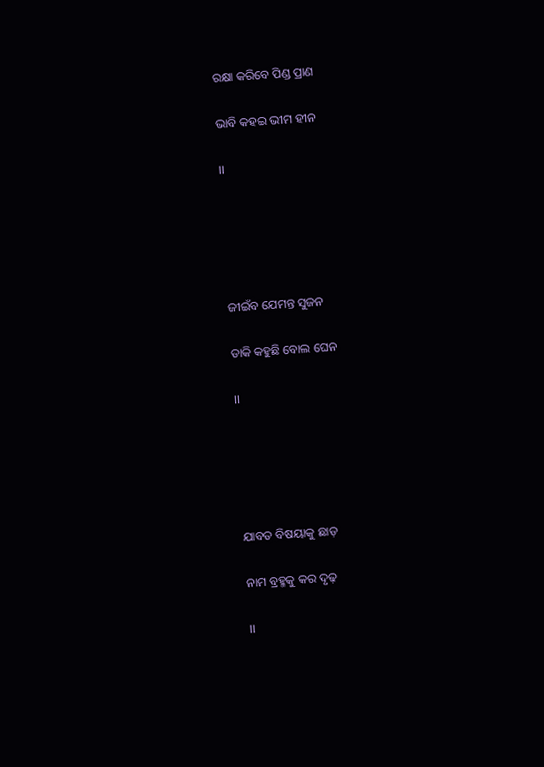ରକ୍ଷା କରିବେ ପିଣ୍ଡ ପ୍ରାଣ

ଭାବି କହଇ ଭୀମ ହୀନ

।।





ଜୀଇଁବ ଯେମନ୍ତ ସୁଜନ

ଡାକି କହୁଛି ବୋଲ ଘେନ

।।





ଯାବତ ବିଷୟାକୁ ଛାଡ଼

ନାମ ବ୍ରହ୍ମକୁ କର ଦୃଢ଼

।।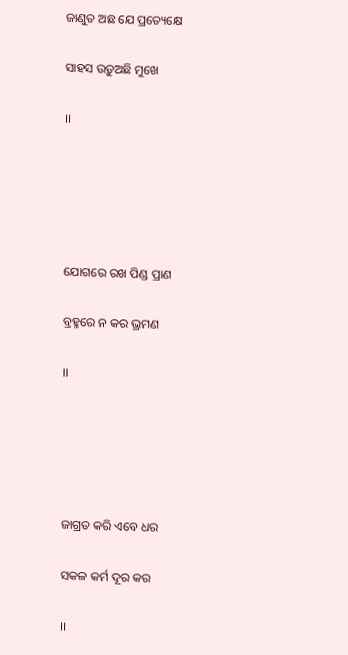ଜାଣୁତ ଅଛ ଯେ ପ୍ରତ୍ୟେକ୍ଷେ

ସାହସ ଉଡ଼ୁଅଛି ମୁଖେ

।।





ଯୋଗରେ ରଖ ପିଣ୍ଡ ପ୍ରାଣ

ବ୍ରହ୍ମରେ ନ କର ଭ୍ରମଣ

।।





ଜାଗ୍ରତ କରି ଏବେ ଧର

ସକଳ କର୍ମ ଦୂର କର

।।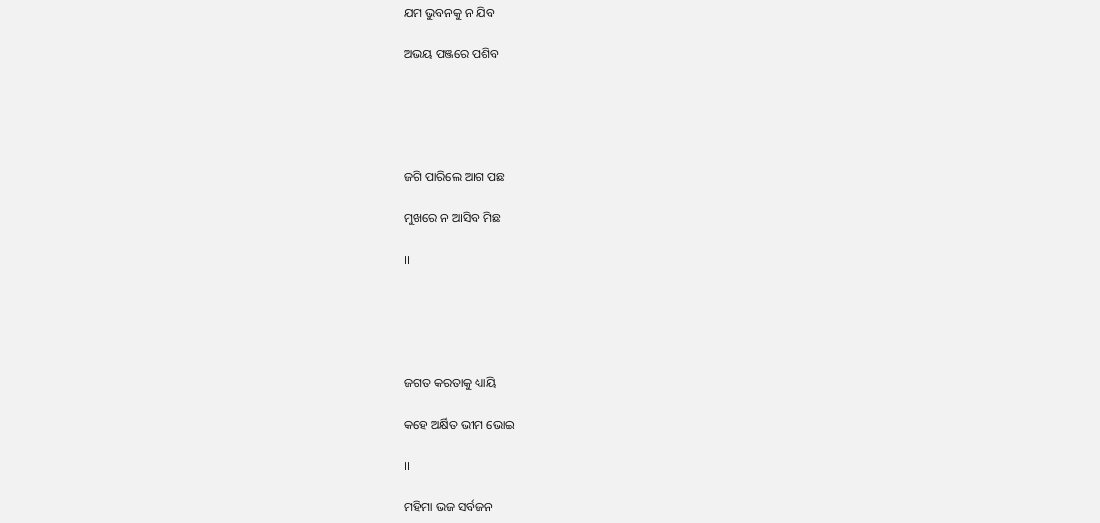ଯମ ଭୁବନକୁ ନ ଯିବ

ଅଭୟ ପଞ୍ଜରେ ପଶିବ





ଜଗି ପାରିଲେ ଆଗ ପଛ

ମୁଖରେ ନ ଆସିବ ମିଛ

।।





ଜଗତ କରତାକୁ ଧ୍ୟାୟି

କହେ ଅର୍କ୍ଷିତ ଭୀମ ଭୋଇ

।।

ମହିମା ଭଜ ସର୍ବଜନ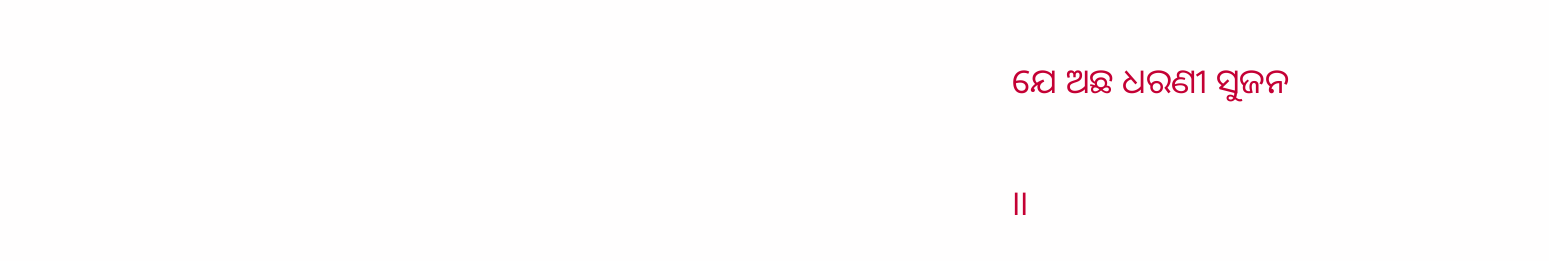ଯେ ଅଛ ଧରଣୀ ସୁଜନ

।।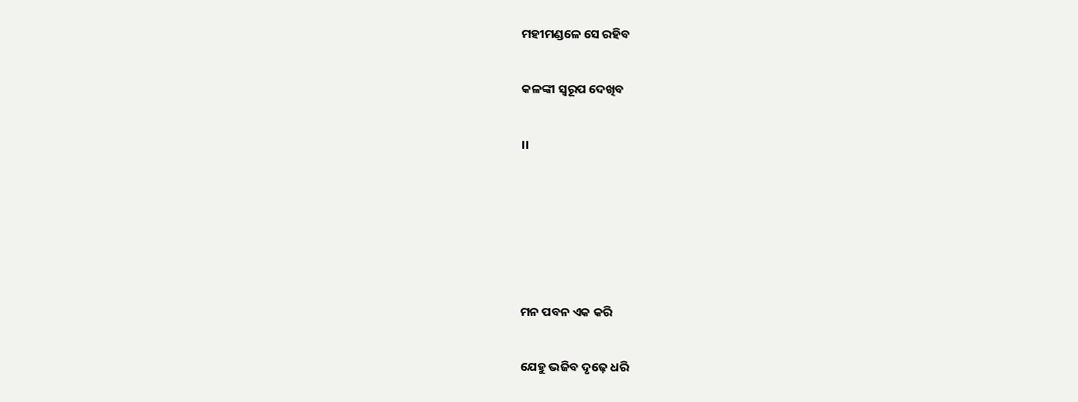ମହୀମଣ୍ଡଳେ ସେ ରହିବ

କଳଙ୍କୀ ସ୍ୱରୂପ ଦେଖିବ

।।





ମନ ପବନ ଏକ କରି

ଯେହୁ ଭଜିବ ଦୃଢ଼େ ଧରି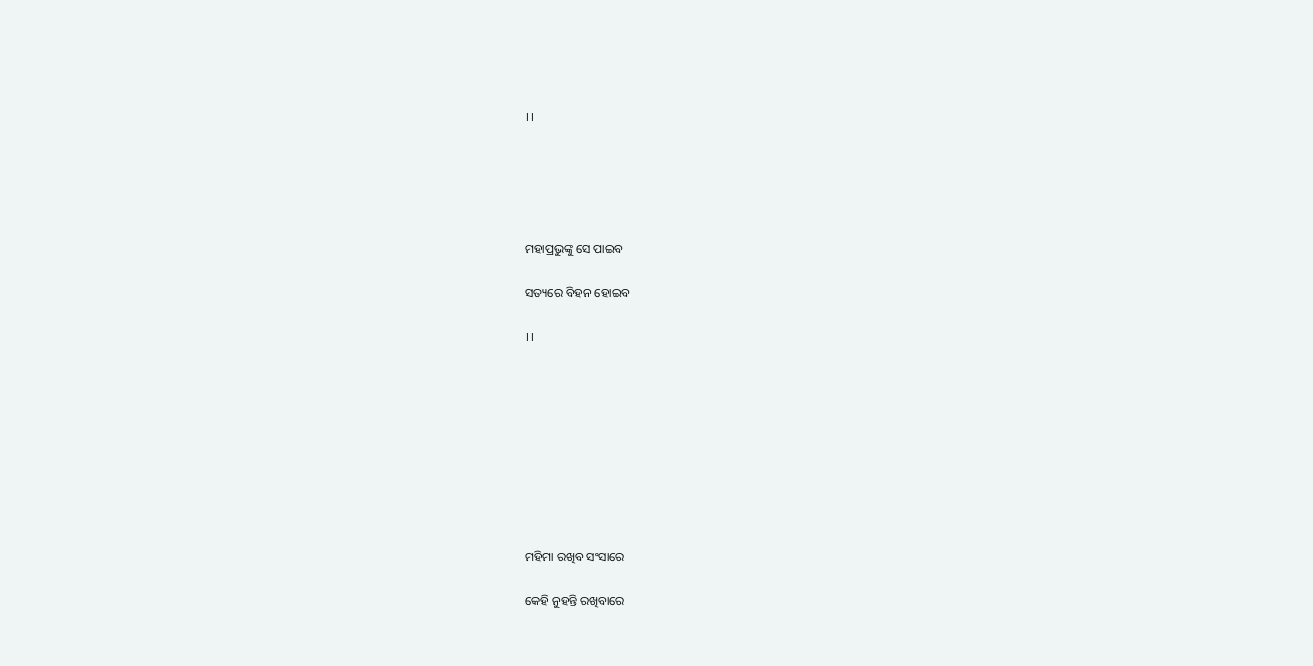।।





ମହାପ୍ରଭୁଙ୍କୁ ସେ ପାଇବ

ସତ୍ୟରେ ବିହନ ହୋଇବ

।।









ମହିମା ରଖିବ ସଂସାରେ

କେହି ନୁହନ୍ତି ରଖିବାରେ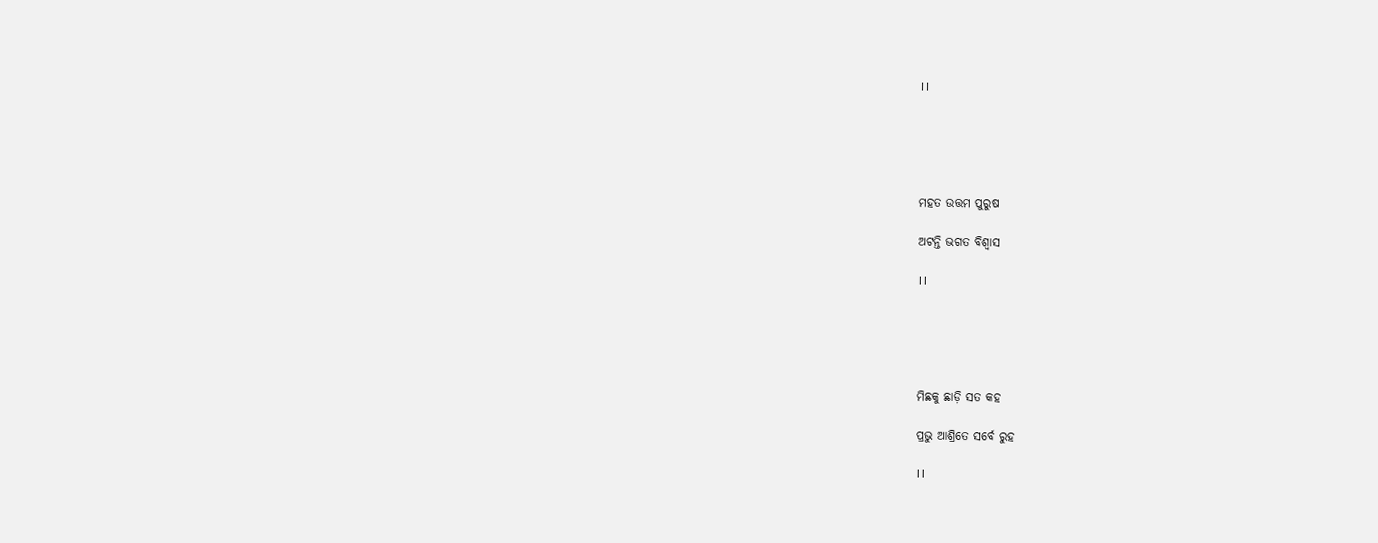।।





ମହତ ଉତ୍ତମ ପୁରୁଷ

ଅଟନ୍ତି ଭଗତ ବିଶ୍ୱାସ

।।





ମିଛକୁ ଛାଡ଼ି ସତ କହ

ପ୍ରଭୁ ଆଶ୍ରିତେ ସର୍ବେ ରୁହ

।।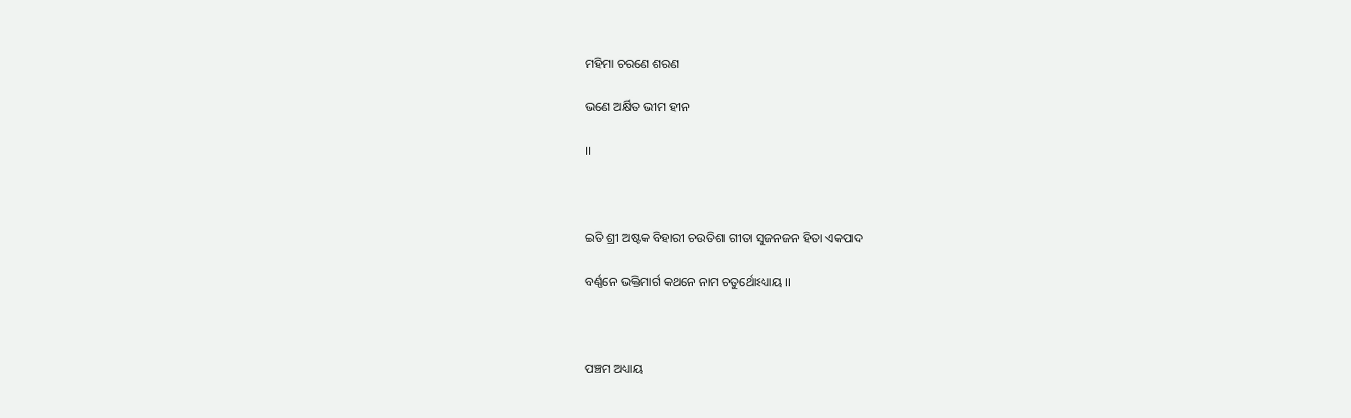ମହିମା ଚରଣେ ଶରଣ

ଭଣେ ଅର୍କ୍ଷିତ ଭୀମ ହୀନ

।।



ଇତି ଶ୍ରୀ ଅଷ୍ଟକ ବିହାରୀ ଚଉତିଶା ଗୀତା ସୁଜନଜନ ହିତା ଏକପାଦ

ବର୍ଣ୍ଣନେ ଭକ୍ତିମାର୍ଗ କଥନେ ନାମ ଚତୁର୍ଥୋଽଧ୍ୟାୟ ।।



ପଞ୍ଚମ ଅଧ୍ୟାୟ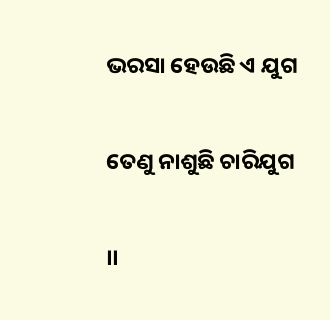ଭରସା ହେଉଛି ଏ ଯୁଗ

ତେଣୁ ନାଶୁଛି ଚାରିଯୁଗ

।।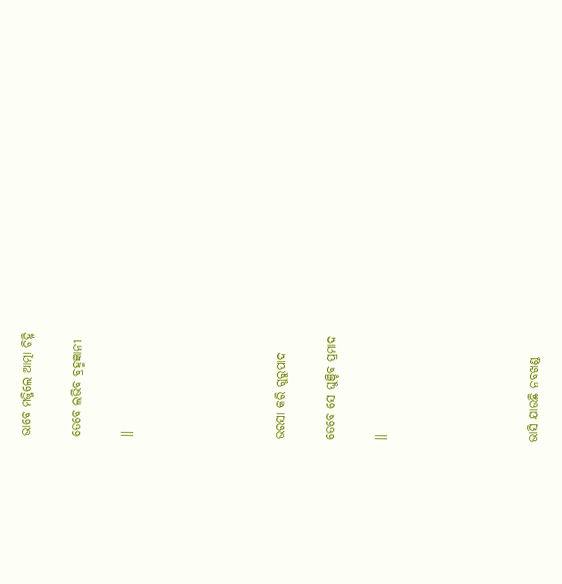ଭାବେ ମଜ୍ଜିଲେ ଆତ୍ମା ଚିହ୍ନି

ତେବେ ଲଭିବ ବ୍ରହ୍ମଜ୍ଞାନୀ

।।





ଭରସା କରି ଗୁରୁପାଦ

ତେବେ ସେ ଘୁଞ୍ଚିବ ପ୍ରମାଦ

।।





ଭାସି ଯାଉଛି ନବଖଣ୍ଡ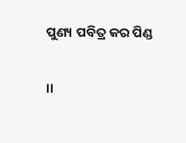ପୁଣ୍ୟ ପବିତ୍ର କର ପିଣ୍ଡ

।।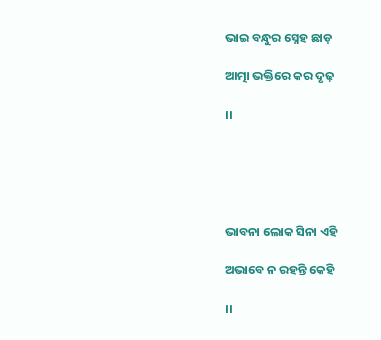ଭାଇ ବନ୍ଧୁର ସ୍ନେହ ଛାଡ଼

ଆତ୍ମା ଭକ୍ତିରେ କର ଦୃଢ଼

।।





ଭାବନା ଲୋକ ସିନା ଏହି

ଅଭାବେ ନ ରହନ୍ତି କେହି

।।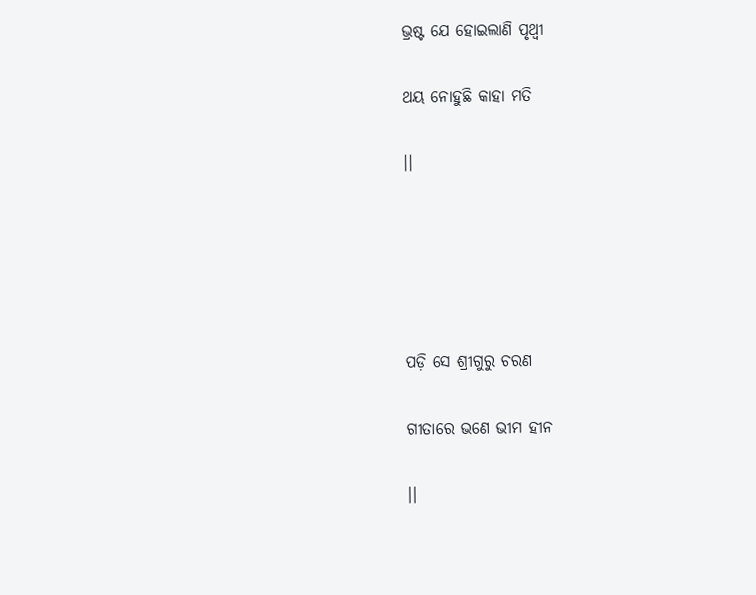ଭ୍ରଷ୍ଟ ଯେ ହୋଇଲାଣି ପୃଥ୍ୱୀ

ଥୟ ନୋହୁଛି କାହା ମତି

।।





ପଡ଼ି ସେ ଶ୍ରୀଗୁରୁ ଚରଣ

ଗୀତାରେ ଭଣେ ଭୀମ ହୀନ

।।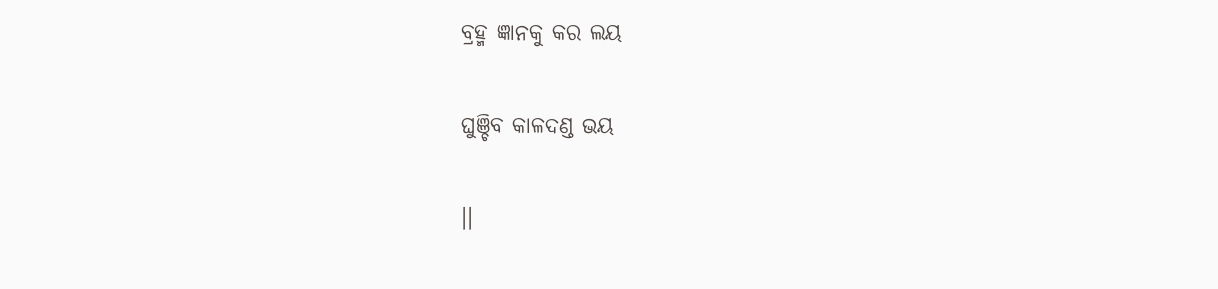ବ୍ରହ୍ମ ଜ୍ଞାନକୁ କର ଲୟ

ଘୁଞ୍ଚିବ କାଳଦଣ୍ଡ ଭୟ

।।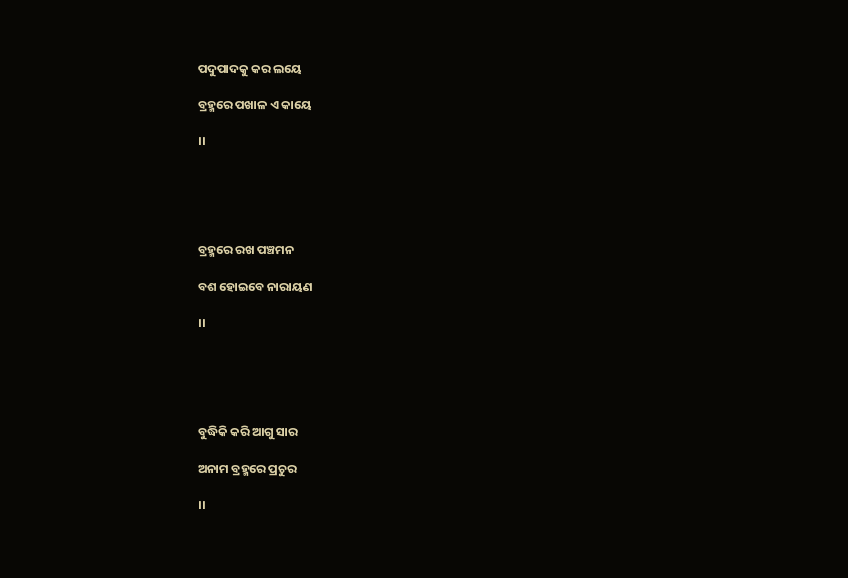ପଦୁପାଦକୁ କର ଲୟେ

ବ୍ରହ୍ମରେ ପଖାଳ ଏ କାୟେ

।।





ବ୍ରହ୍ମରେ ରଖ ପଞ୍ଚମନ

ବଶ ହୋଇବେ ନାରାୟଣ

।।





ବୁଦ୍ଧିକି କରି ଆଗୁ ସାର

ଅନାମ ବ୍ରହ୍ମରେ ପ୍ରଚୁର

।।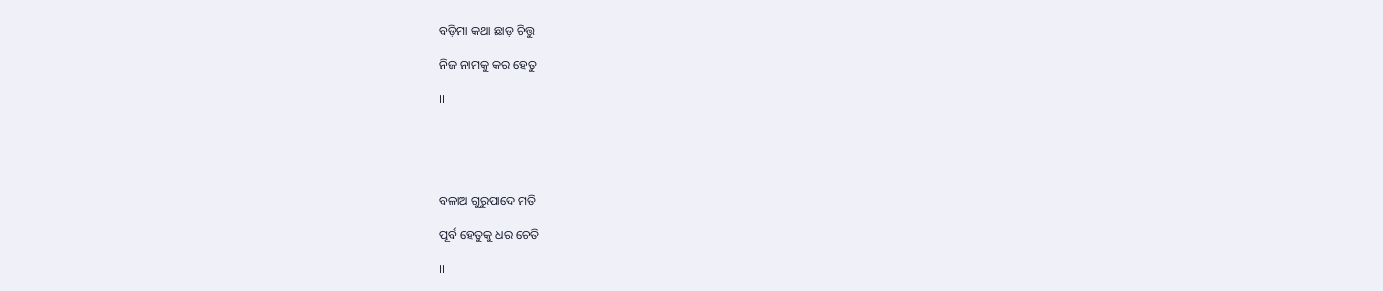ବଡ଼ିମା କଥା ଛାଡ଼ ଚିତ୍ତୁ

ନିଜ ନାମକୁ କର ହେତୁ

।।





ବଳାଅ ଗୁରୁପାଦେ ମତି

ପୂର୍ବ ହେତୁକୁ ଧର ଚେତି

।।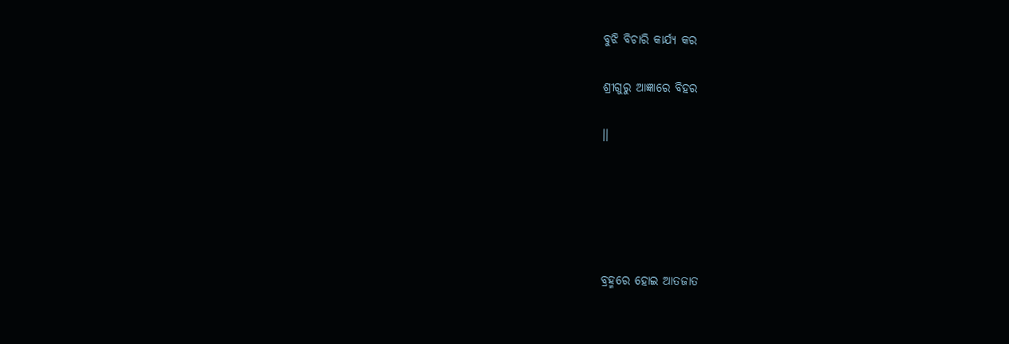ବୁଝି ବିଚାରି କାର୍ଯ୍ୟ କର

ଶ୍ରୀଗୁରୁ ଆଜ୍ଞାରେ ବିହର

।।





ବ୍ରହ୍ମରେ ହୋଇ ଆତଜାତ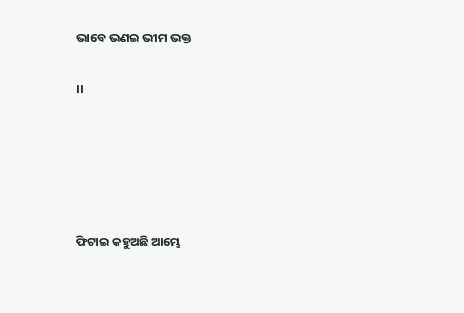ଭାବେ ଭଣଇ ଭୀମ ଭକ୍ତ

।।





ଫିଟାଇ କହୁଅଛି ଆମ୍ଭେ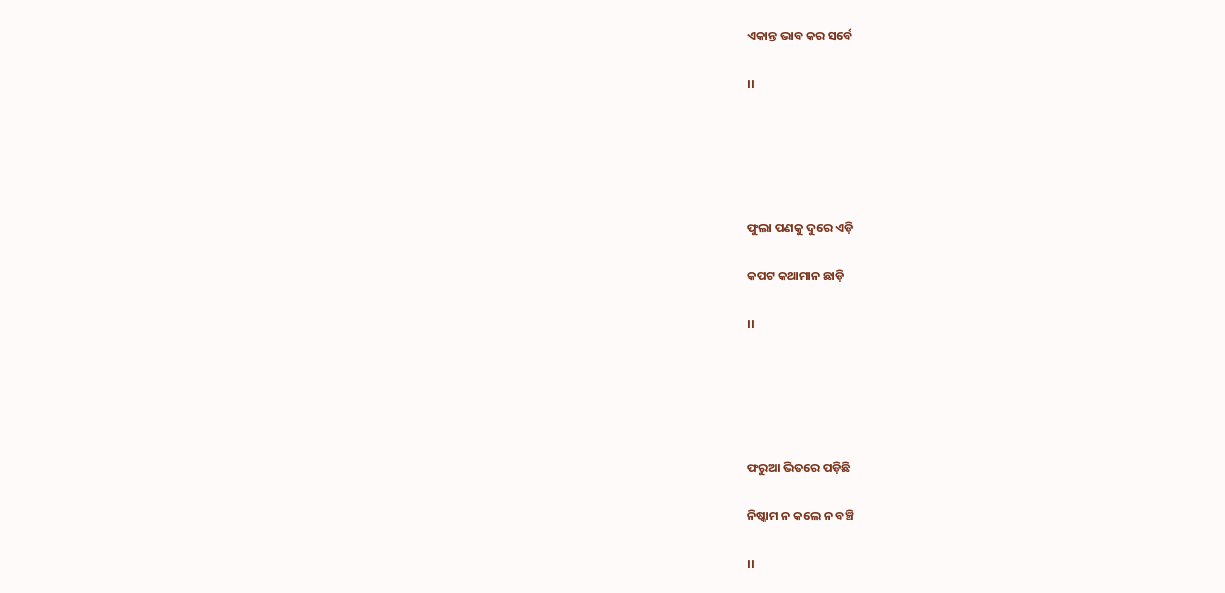ଏକାନ୍ତ ଭାବ କର ସର୍ବେ

।।





ଫୁଲା ପଣକୁ ଦୁରେ ଏଡ଼ି

କପଟ କଥାମାନ ଛାଡ଼ି

।।





ଫରୁଆ ଭିତରେ ପଡ଼ିଛି

ନିଷ୍କାମ ନ କଲେ ନ ବଞ୍ଚି

।।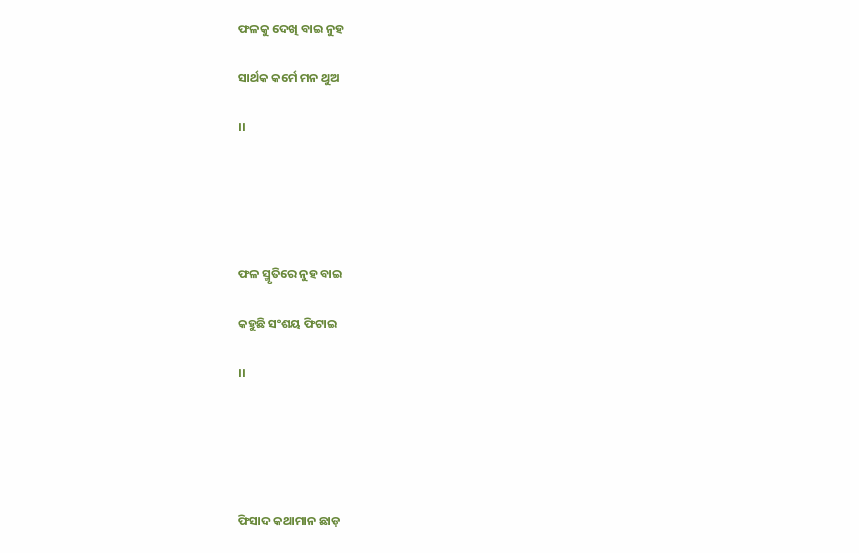ଫଳକୁ ଦେଖି ବାଇ ନୁହ

ସାର୍ଥକ କର୍ମେ ମନ ଥୁଅ

।।





ଫଳ ସ୍ମୃତିରେ ନୁହ ବାଇ

କହୁଛି ସଂଶୟ ଫିଟାଇ

।।





ଫିସାଦ କଥାମାନ ଛାଡ଼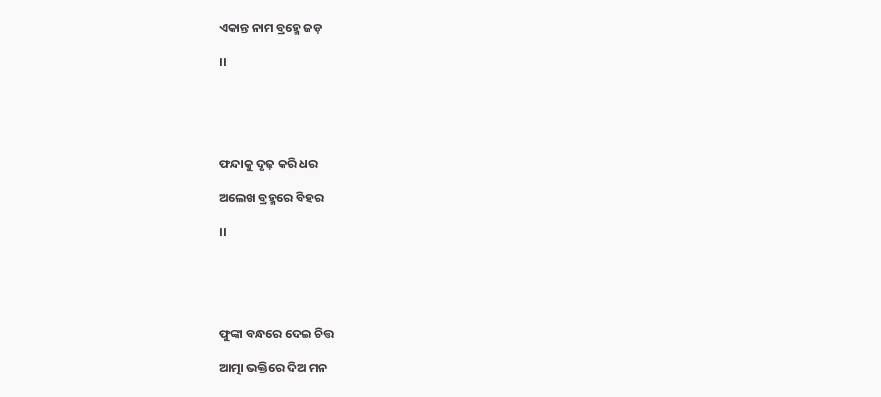ଏକାନ୍ତ ନାମ ବ୍ରହ୍ମେ ଜଡ଼

।।





ଫନ୍ଦାକୁ ଦୃଢ଼ କରି ଧର

ଅଲେଖ ବ୍ରହ୍ମରେ ବିହର

।।





ଫୁଙ୍କା ବନ୍ଧରେ ଦେଇ ଚିତ୍ତ

ଆତ୍ମା ଭକ୍ତିରେ ଦିଅ ମନ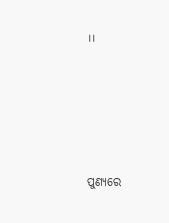।।





ପୁଣ୍ୟରେ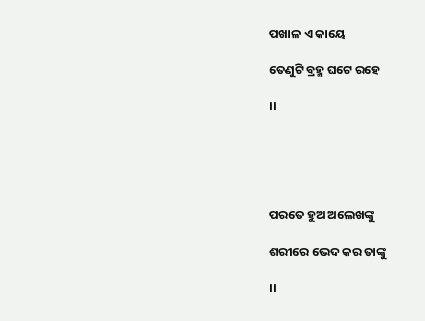ପଖାଳ ଏ କାୟେ

ତେଣୁଟି ବ୍ରହ୍ମ ଘଟେ ରହେ

।।





ପରତେ ହୁଅ ଅଲେଖଙ୍କୁ

ଶରୀରେ ଭେଦ କର ତାଙ୍କୁ

।।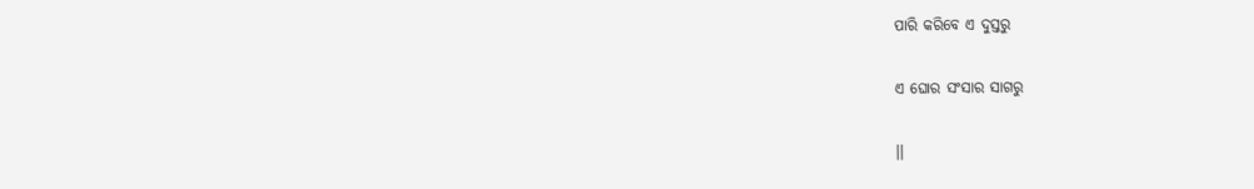ପାରି କରିବେ ଏ ଦୁସ୍ତରୁ

ଏ ଘୋର ସଂସାର ସାଗରୁ

।।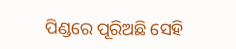ପିଣ୍ଡରେ ପୂରିଅଛି ସେହି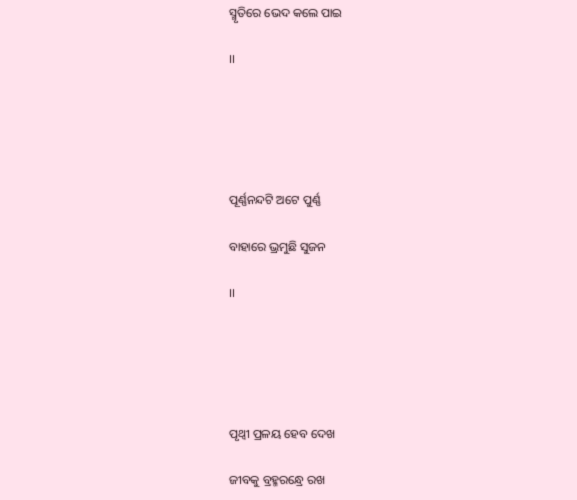ସ୍ମୃତିରେ ଭେଦ କଲେ ପାଇ

।।





ପୂର୍ଣ୍ଣନନ୍ଦଟି ଅଟେ ପୁର୍ଣ୍ଣ

ବାହାରେ ଭ୍ରମୁଛି ସୁଜନ

।।





ପୃଥ୍ୱୀ ପ୍ରଳୟ ହେବ ଦେଖ

ଜୀବକୁ ବ୍ରହ୍ମରନ୍ଧ୍ରେ ରଖ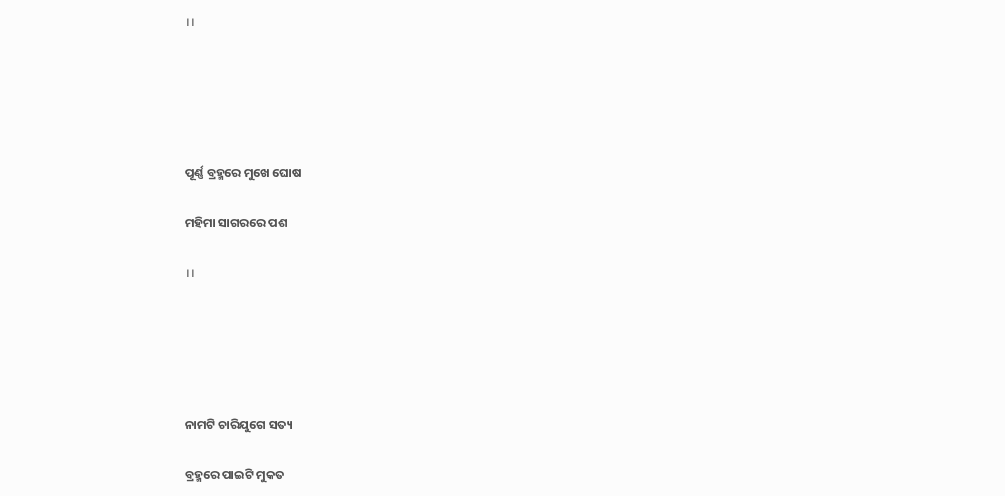।।





ପୂର୍ଣ୍ଣ ବ୍ରହ୍ମରେ ମୁଖେ ଘୋଷ

ମହିମା ସାଗରରେ ପଶ

।।





ନାମଟି ଚାରିଯୁଗେ ସତ୍ୟ

ବ୍ରହ୍ମରେ ପାଇଟି ମୁକତ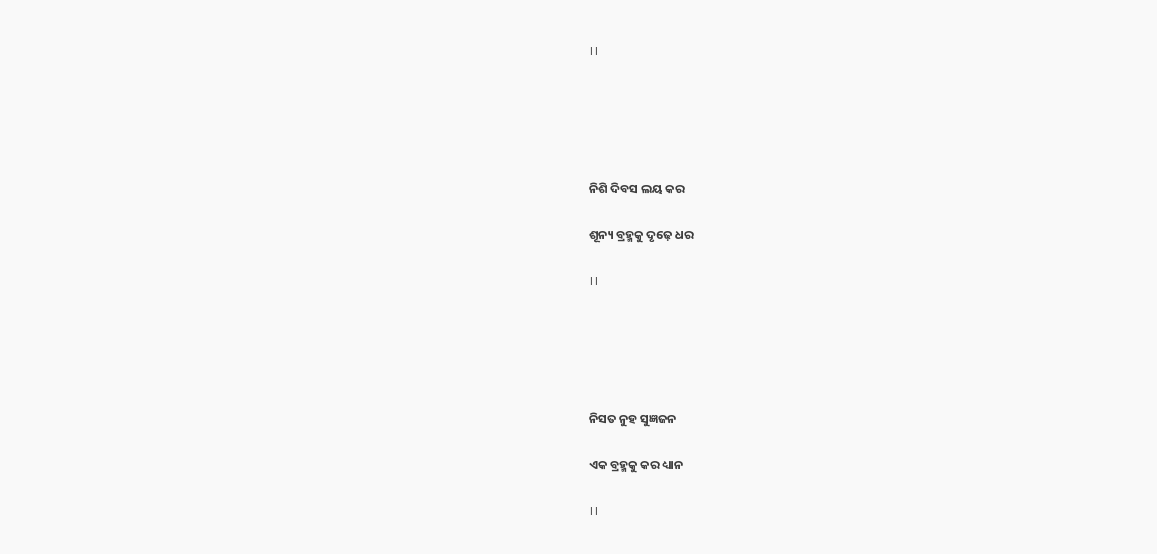।।





ନିଶି ଦିବସ ଲୟ କର

ଶୂନ୍ୟ ବ୍ରହ୍ମକୁ ଦୃଢ଼େ ଧର

।।





ନିସତ ନୁହ ସୁଜ୍ଞଜନ

ଏକ ବ୍ରହ୍ମକୁ କର ଧ୍ୟାନ

।।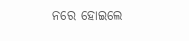ନରେ ହୋଇଲେ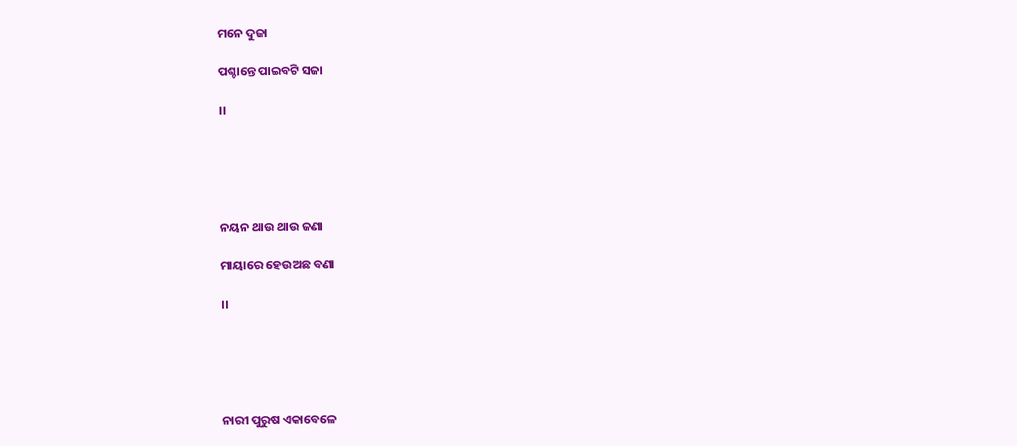ମନେ ଦୁଜା

ପଶ୍ଚାନ୍ତେ ପାଇବଟି ସଜା

।।





ନୟନ ଥାଉ ଥାଉ ଜଣା

ମାୟାରେ ହେଉଅଛ ବଣା

।।





ନାରୀ ପୁରୁଷ ଏକାବେଳେ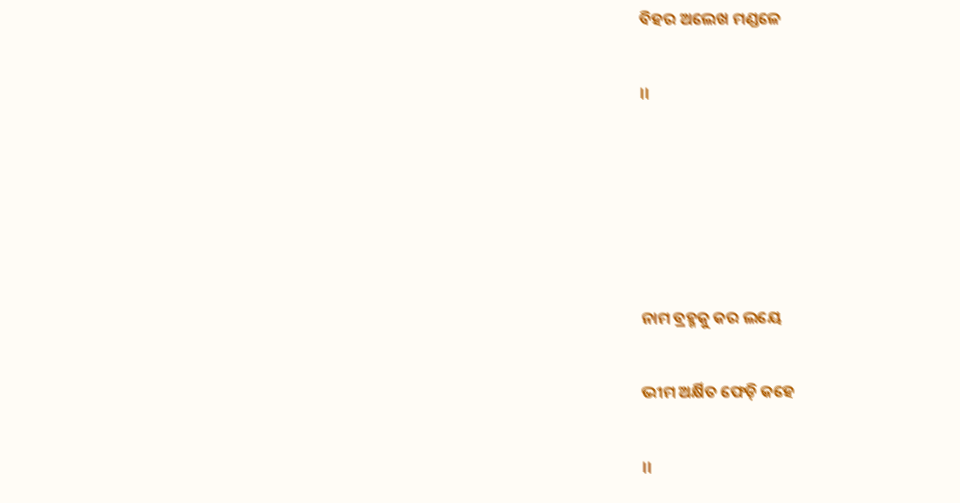ବିହର ଅଲେଖ ମଣ୍ଡଳେ

।।





ନାମ ବ୍ରହ୍ମକୁ କର ଲୟେ

ଭୀମ ଅର୍କ୍ଷିତ ଫେଡ଼ି କହେ

।।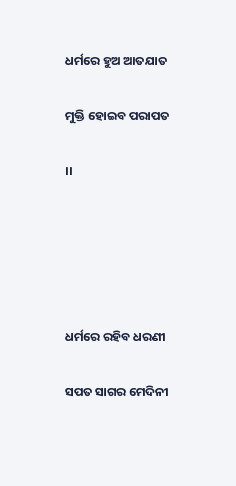ଧର୍ମରେ ହୁଅ ଆତଯାତ

ମୁକ୍ତି ହୋଇବ ପରାପତ

।।





ଧର୍ମରେ ରହିବ ଧରଣୀ

ସପତ ସାଗର ମେଦିନୀ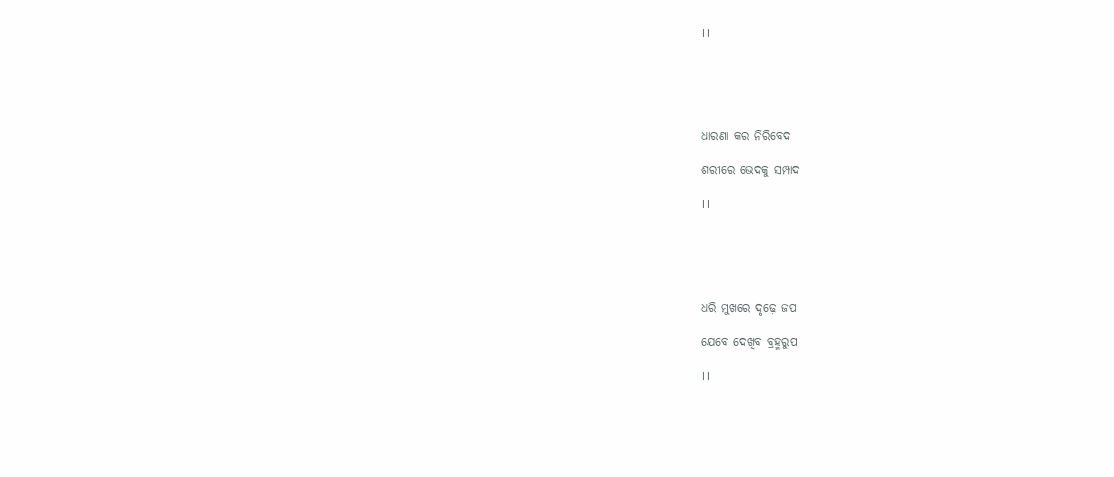।।





ଧାରଣା କର ନିରିବେଦ

ଶରୀରେ ଭେଦକୁ ସମ୍ପାଦ

।।





ଧରି ମୁଖରେ ଦୃଢ଼େ ଜପ

ଯେବେ ଦେଖିବ ବ୍ରହ୍ମରୁପ

।।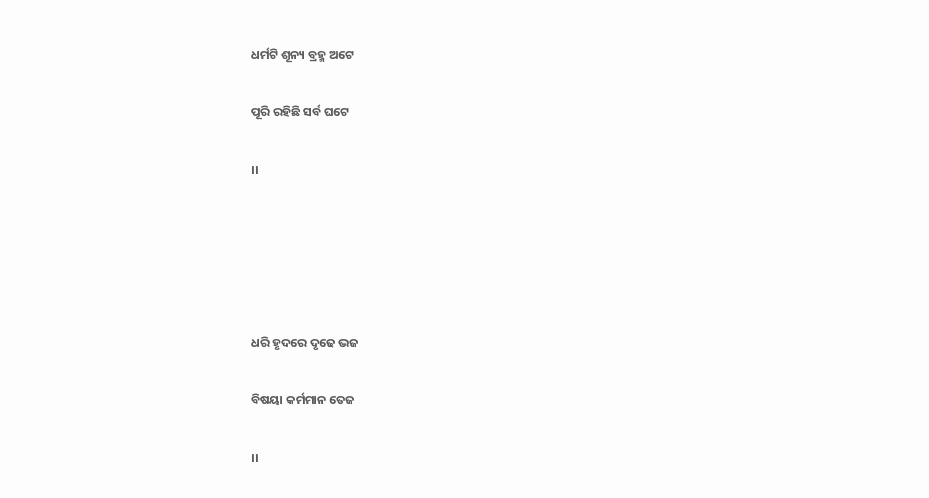ଧର୍ମଟି ଶୂନ୍ୟ ବ୍ରହ୍ମ ଅଟେ

ପୂରି ରହିଛି ସର୍ବ ଘଟେ

।।





ଧରି ହୃଦରେ ଦୃଢେ ଭଜ

ବିଷୟା କର୍ମମାନ ତେଜ

।।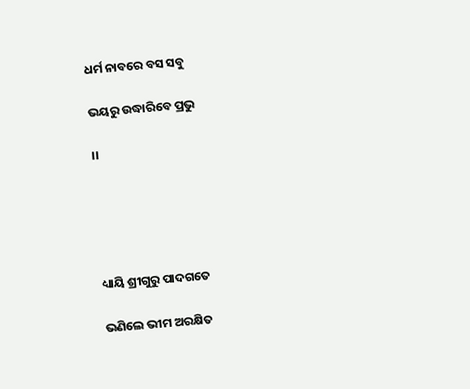ଧର୍ମ ନାବରେ ବସ ସବୁ

ଭୟରୁ ଉଦ୍ଧାରିବେ ପ୍ରଭୁ

।।





ଧ୍ୟାୟି ଶ୍ରୀଗୁରୁ ପାଦଗତେ

ଭଣିଲେ ଭୀମ ଅରକ୍ଷିତ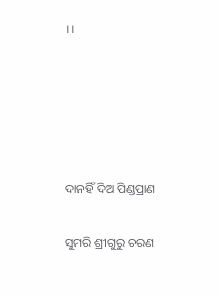।।





ଦାନହିଁ ଦିଅ ପିଣ୍ଡପ୍ରାଣ

ସୁମରି ଶ୍ରୀଗୁରୁ ଚରଣ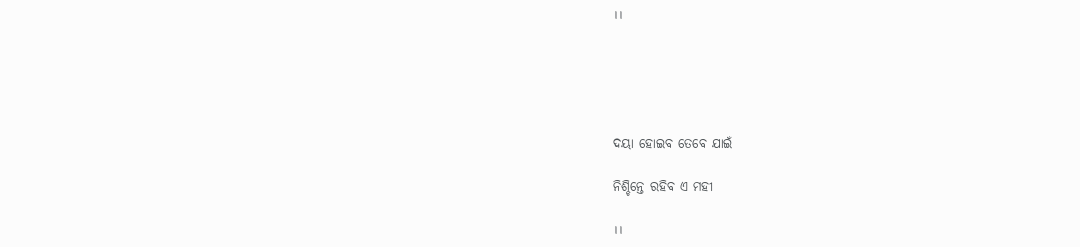।।





ଦୟା ହୋଇବ ତେବେ ଯାଇଁ

ନିଶ୍ଚିନ୍ତେ ରହିବ ଏ ମହୀ

।।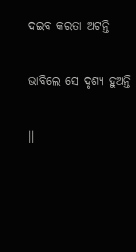ଦଇବ କରତା ଅଟନ୍ତି

ଭାବିଲେ ସେ ଦୃଶ୍ୟ ହୁଅନ୍ତି

।।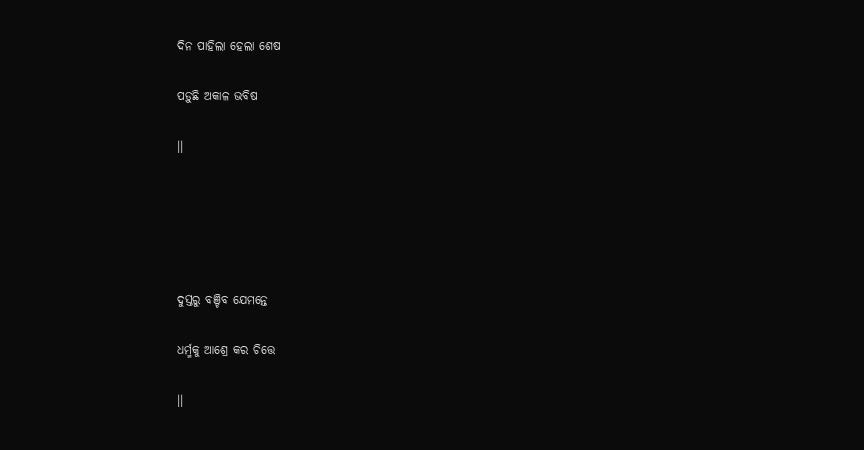ଦିନ ପାହିଲା ହେଲା ଶେଷ

ପଡ଼ୁଛି ଅକାଳ ଭବିଷ

।।





ଦୁସ୍ତରୁ ବଞ୍ଚିବ ଯେମନ୍ତେ

ଧର୍ମ୍ମକୁ ଆଶ୍ରେ କର ଚିତ୍ତେ

।।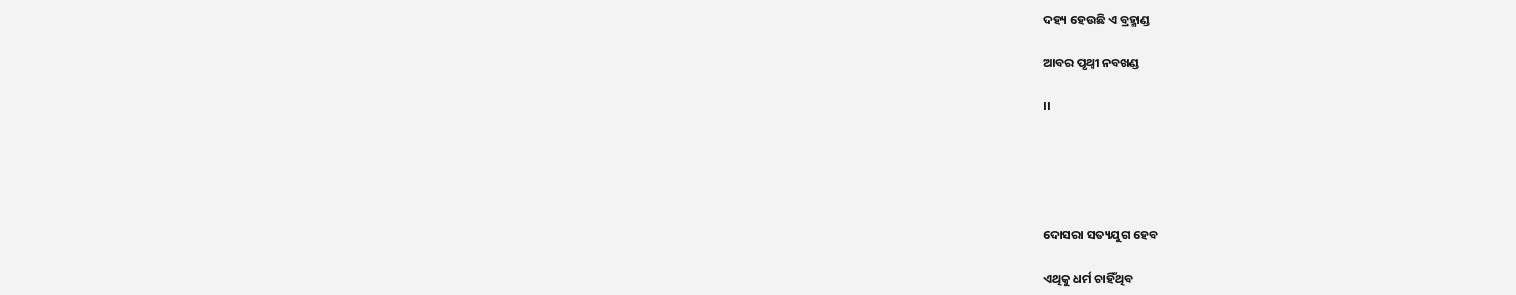ଦହ୍ୟ ହେଉଛି ଏ ବ୍ରହ୍ମାଣ୍ଡ

ଆବର ପୃଥ୍ୱୀ ନବଖଣ୍ଡ

।।





ଦୋସରା ସତ୍ୟଯୁଗ ହେବ

ଏଥିକୁ ଧର୍ମ ଚାହିଁଥିବ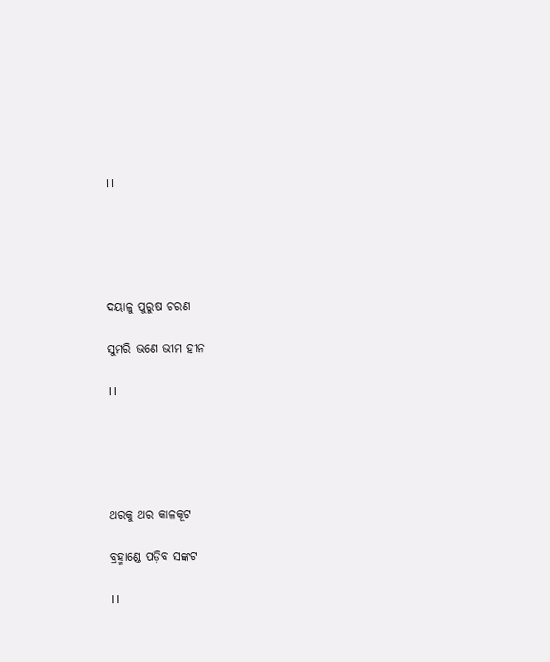।।





ଦୟାଳୁ ପୁରୁଷ ଚରଣ

ସୁମରି ଭଣେ ଭୀମ ହୀନ

।।





ଥରକୁ ଥର କାଳକୂଟ

ବ୍ରହ୍ମାଣ୍ଡେ ପଡ଼ିବ ସଙ୍କଟ

।।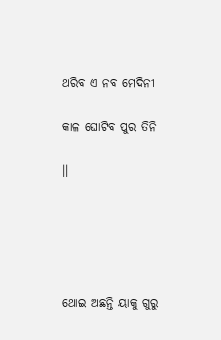ଥରିବ ଏ ନବ ମେଦିନୀ

କାଳ ଘୋଟିବ ପୁର ତିନି

।।





ଥୋଇ ଅଛନ୍ତି ୟାକୁ ଗୁରୁ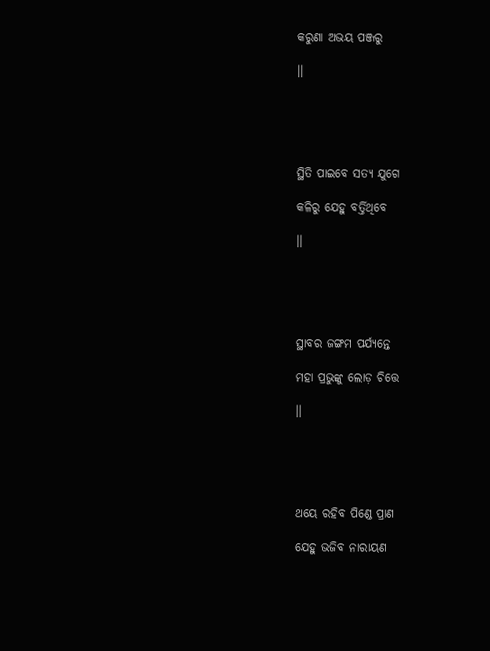କରୁଣା ଅଭୟ ପଞ୍ଜରୁ

।।





ସ୍ଥିତି ପାଇବେ ସତ୍ୟ ଯୁଗେ

କଳିରୁ ଯେହୁ ବର୍ତ୍ତିଥିବେ

।।





ସ୍ଥାବର ଜଙ୍ଗମ ପର୍ଯ୍ୟନ୍ତେ

ମହା ପ୍ରଭୁଙ୍କୁ ଲୋଡ଼ ଚିତ୍ତେ

।।





ଥୟେ ରହିବ ପିଣ୍ଡେ ପ୍ରାଣ

ଯେହୁ ଭଜିବ ନାରାୟଣ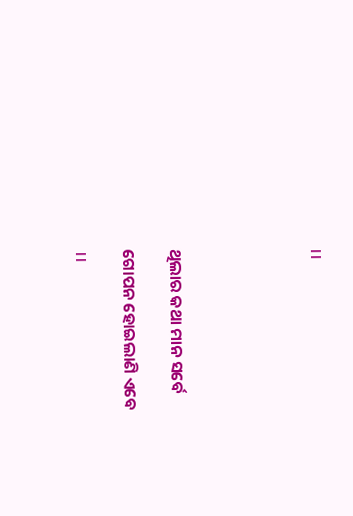।।





ଥିଲାର କଥା ମାନ ସର୍ବେ

ଗୋପନ ହୋଇଲାଣି ଏବେ

।।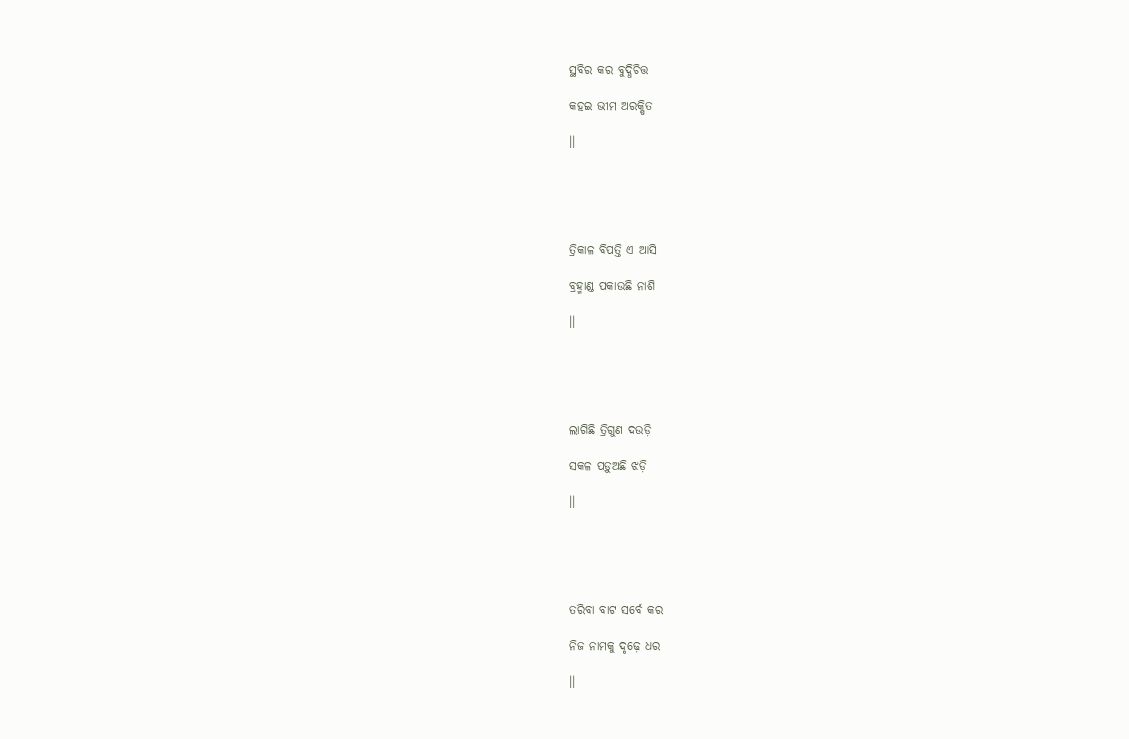ସ୍ଥବିର କର ବୁଦ୍ଧିଚିତ୍ତ

କହଇ ଭୀମ ଅରକ୍ଷିତ

।।





ତ୍ରିକାଳ ବିପତ୍ତି ଏ ଆସି

ବ୍ରହ୍ମାଣ୍ଡ ପକାଉଛି ନାଶି

।।





ଲାଗିଛି ତ୍ରିଗୁଣ ଦଉଡ଼ି

ସକଳ ପଡ଼ୁଅଛି ଝଡ଼ି

।।





ତରିବା ବାଟ ସର୍ବେ କର

ନିଜ ନାମକୁ ଦୃଢ଼େ ଧର

।।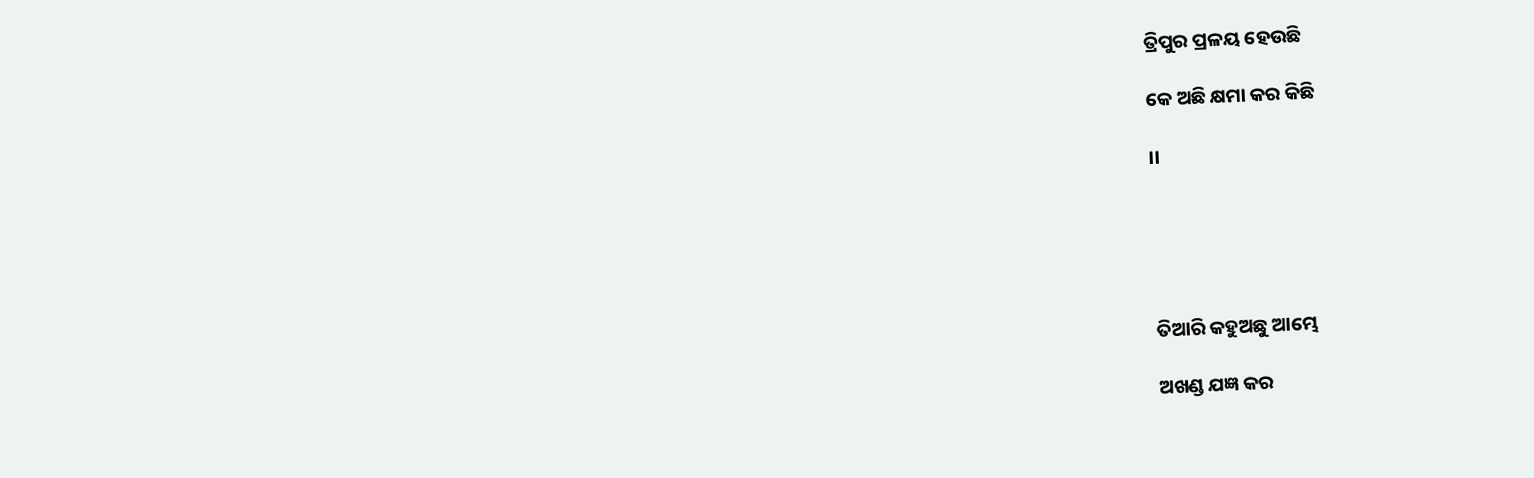ତ୍ରିପୁର ପ୍ରଳୟ ହେଉଛି

କେ ଅଛି କ୍ଷମା କର କିଛି

।।





ତିଆରି କହୁଅଛୁ ଆମ୍ଭେ

ଅଖଣ୍ଡ ଯଜ୍ଞ କର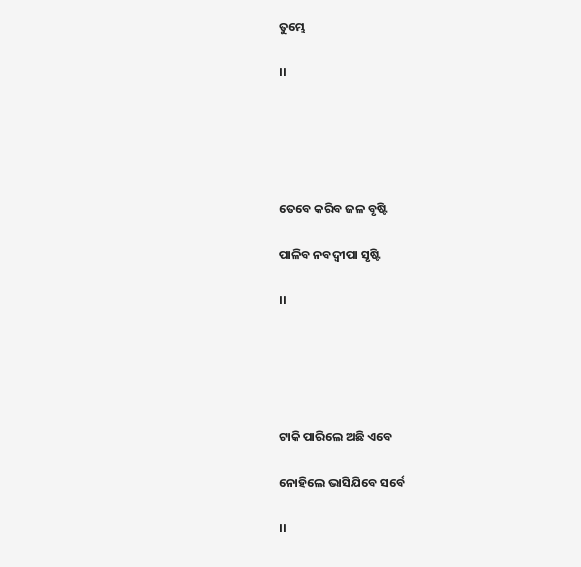ତୁମ୍ଭେ

।।





ତେବେ କରିବ ଜଳ ବୃଷ୍ଟି

ପାଳିବ ନବଦ୍ୱୀପା ସୃଷ୍ଟି

।।





ଟାକି ପାରିଲେ ଅଛି ଏବେ

ନୋହିଲେ ଭାସିଯିବେ ସର୍ବେ

।।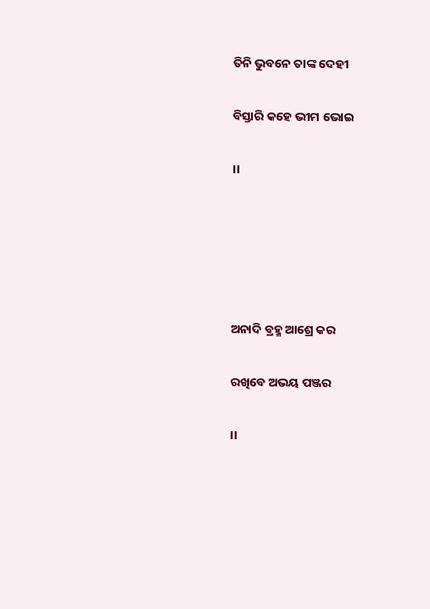ତିନି ଭୁବନେ ତାଙ୍କ ଦେହୀ

ବିସ୍ତାରି କହେ ଭୀମ ଭୋଇ

।।





ଅନାଦି ବ୍ରହ୍ମ ଆଶ୍ରେ କର

ରଖିବେ ଅଭୟ ପଞ୍ଜର

।।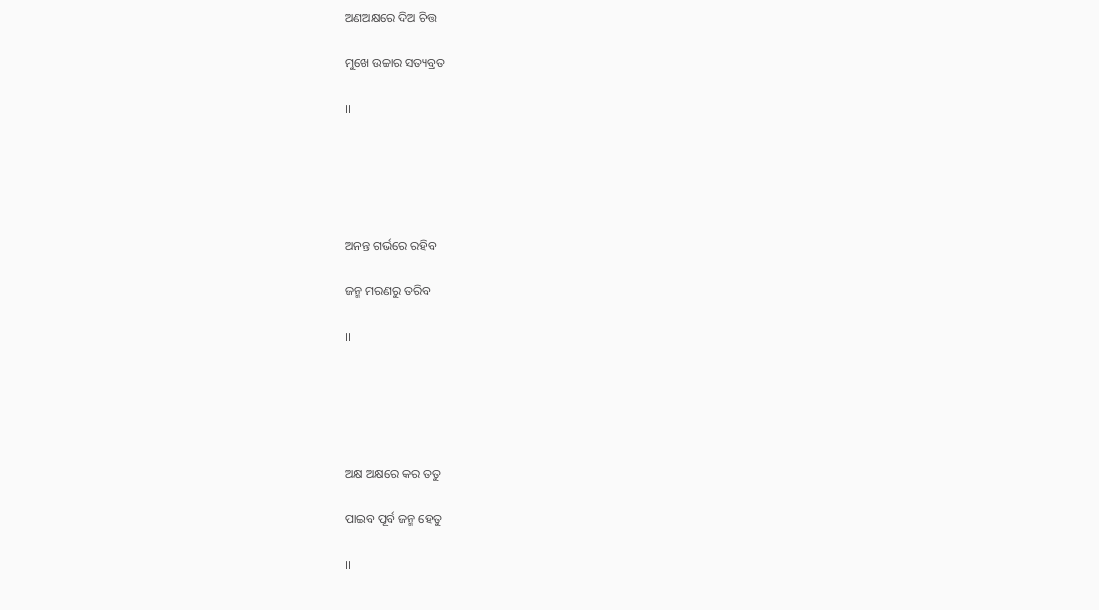ଅଣଅକ୍ଷରେ ଦିଅ ଚିତ୍ତ

ମୁଖେ ଉଚ୍ଚାର ସତ୍ୟବ୍ରତ

।।





ଅନନ୍ତ ଗର୍ଭରେ ରହିବ

ଜନ୍ମ ମରଣରୁ ତରିବ

।।





ଅକ୍ଷ ଅକ୍ଷରେ କର ତତୁ

ପାଇବ ପୂର୍ବ ଜନ୍ମ ହେତୁ

।।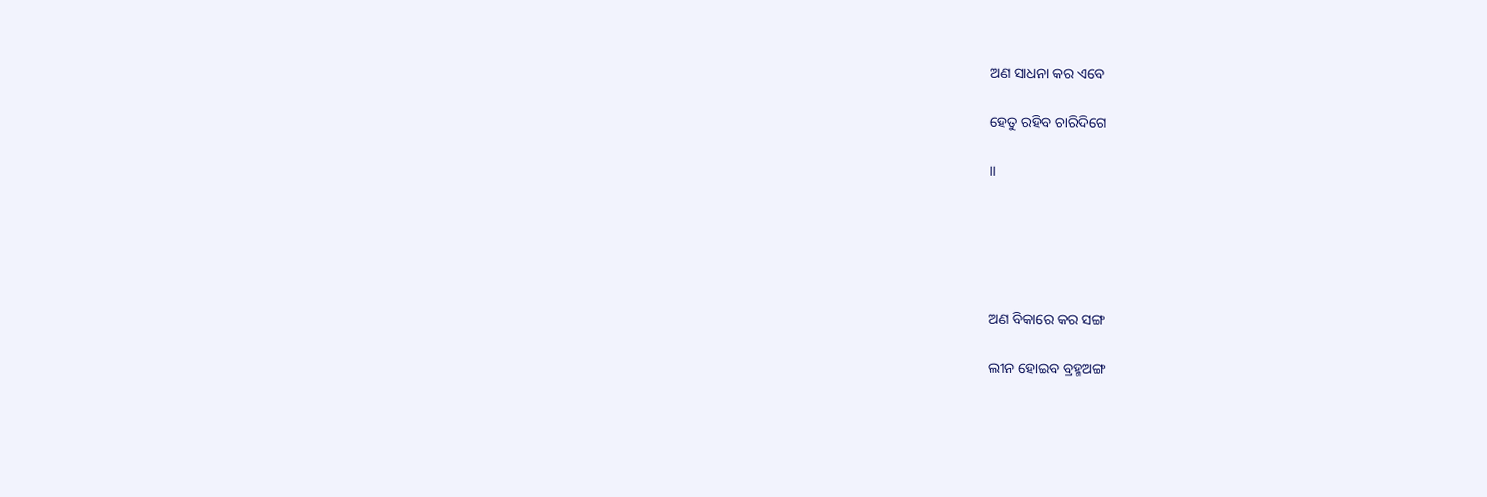ଅଣ ସାଧନା କର ଏବେ

ହେତୁ ରହିବ ଚାରିଦିଗେ

।।





ଅଣ ବିକାରେ କର ସଙ୍ଗ

ଲୀନ ହୋଇବ ବ୍ରହ୍ମଅଙ୍ଗ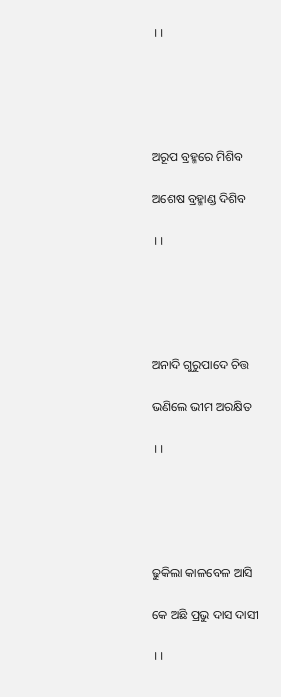।।





ଅରୂପ ବ୍ରହ୍ମରେ ମିଶିବ

ଅଶେଷ ବ୍ରହ୍ମାଣ୍ଡ ଦିଶିବ

।।





ଅନାଦି ଗୁରୁପାଦେ ଚିତ୍ତ

ଭଣିଲେ ଭୀମ ଅରକ୍ଷିତ

।।





ଢୁକିଲା କାଳବେଳ ଆସି

କେ ଅଛି ପ୍ରଭୁ ଦାସ ଦାସୀ

।।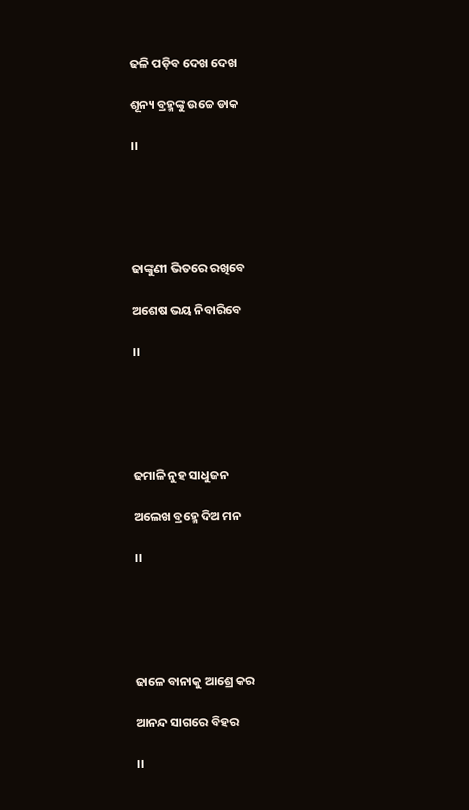ଢଳି ପଡ଼ିବ ଦେଖ ଦେଖ

ଶୂନ୍ୟ ବ୍ରହ୍ମଙ୍କୁ ଉଚ୍ଚେ ଡାକ

।।





ଢାଙ୍କୁଣୀ ଭିତରେ ରଖିବେ

ଅଶେଷ ଭୟ ନିବାରିବେ

।।





ଢମାଳି ନୁହ ସାଧୁଜନ

ଅଲେଖ ବ୍ରହ୍ମେ ଦିଅ ମନ

।।





ଢାଳେ ବାନାକୁ ଆଶ୍ରେ କର

ଆନନ୍ଦ ସାଗରେ ବିହର

।।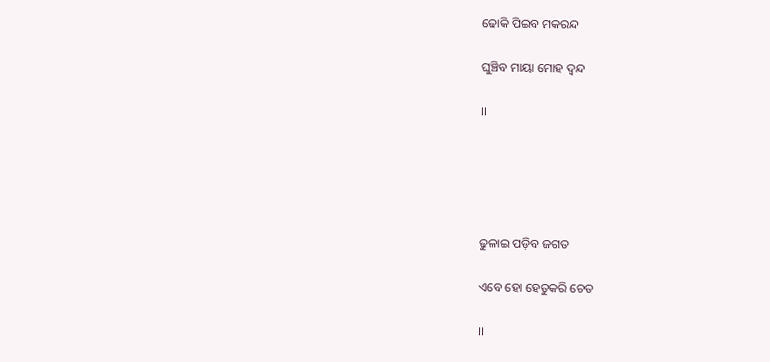ଢୋକି ପିଇବ ମକରନ୍ଦ

ଘୁଞ୍ଚିବ ମାୟା ମୋହ ଦ୍ୱନ୍ଦ

।।





ଢୁଳାଇ ପଡ଼ିବ ଜଗତ

ଏବେ ହୋ ହେତୁକରି ଚେତ

।।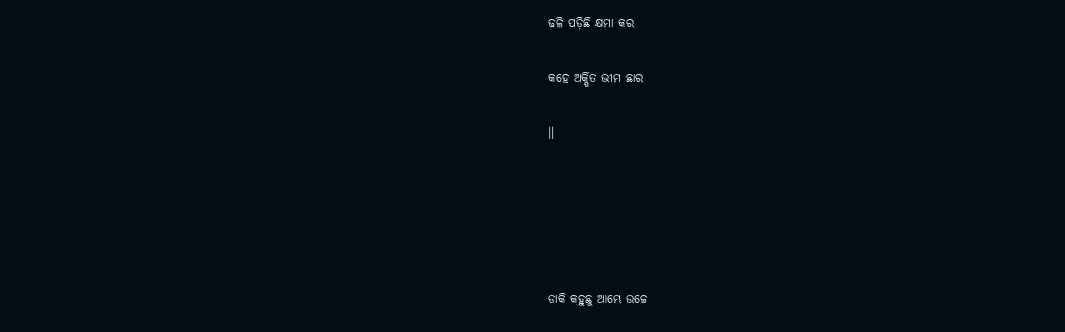ଢଳି ପଡ଼ିଛି କ୍ଷମା କର

କହେ ଅର୍କ୍ଷିତ ଭୀମ ଛାର

।।





ଡାକି କହୁଛୁ ଆମ୍ଭେ ଉଚ୍ଚେ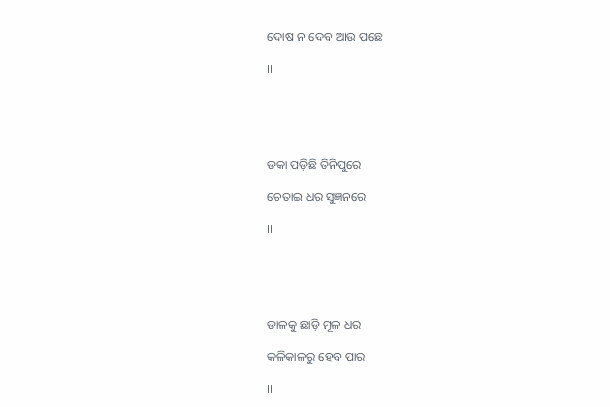ଦୋଷ ନ ଦେବ ଆଉ ପଛେ

।।





ଡକା ପଡ଼ିଛି ତିନିପୁରେ

ଚେତାଇ ଧର ସୁଜ୍ଞନରେ

।।





ଡାଳକୁ ଛାଡ଼ି ମୂଳ ଧର

କଳିକାଳରୁ ହେବ ପାର

।।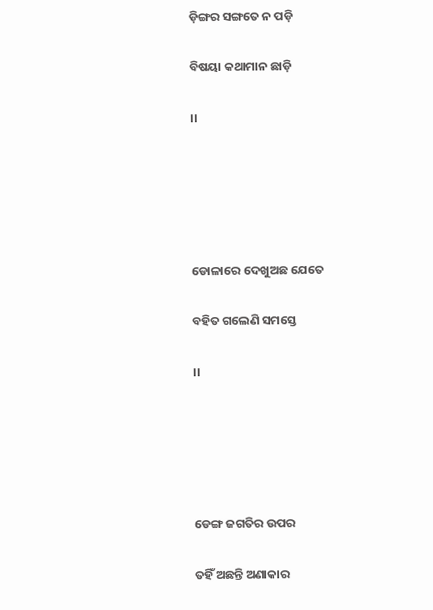ଡ଼ିଙ୍ଗର ସଙ୍ଗତେ ନ ପଡ଼ି

ବିଷୟା କଥାମାନ ଛାଡ଼ି

।।





ଡୋଳାରେ ଦେଖୁଅଛ ଯେତେ

ବହିତ ଗଲେଣି ସମସ୍ତେ

।।





ଡେଙ୍ଗ ଜଗତିର ଉପର

ତହିଁ ଅଛନ୍ତି ଅଣାକାର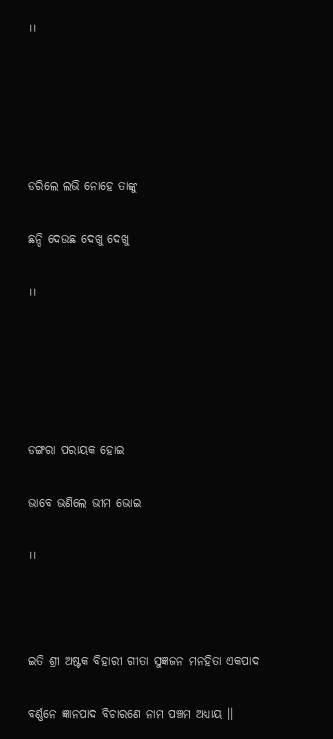।।





ଡରିଲେ ଲଭି ନୋହେ ତାଙ୍କୁ

ଛନ୍ଦି ଦେଉଛ ଦେଖୁ ଦେଖୁ

।।





ଡଙ୍ଗରା ପରାୟକ ହୋଇ

ଭାବେ ଭଣିଲେ ଭୀମ ଭୋଇ

।।



ଇତି ଶ୍ରୀ ଅଷ୍ଟକ ବିହାରୀ ଗୀତା ସୁଜ୍ଞଜନ ମନହିତା ଏକପାଦ

ବର୍ଣ୍ଣନେ ଜ୍ଞାନପାଦ ବିଚାରଣେ ନାମ ପଞ୍ଚମ ଅଧ୍ୟାୟ ।।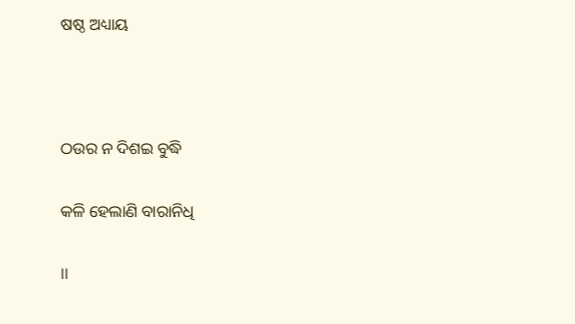ଷଷ୍ଠ ଅଧ୍ୟାୟ



ଠଉର ନ ଦିଶଇ ବୁଦ୍ଧି

କଳି ହେଲାଣି ବାରାନିଧି

।।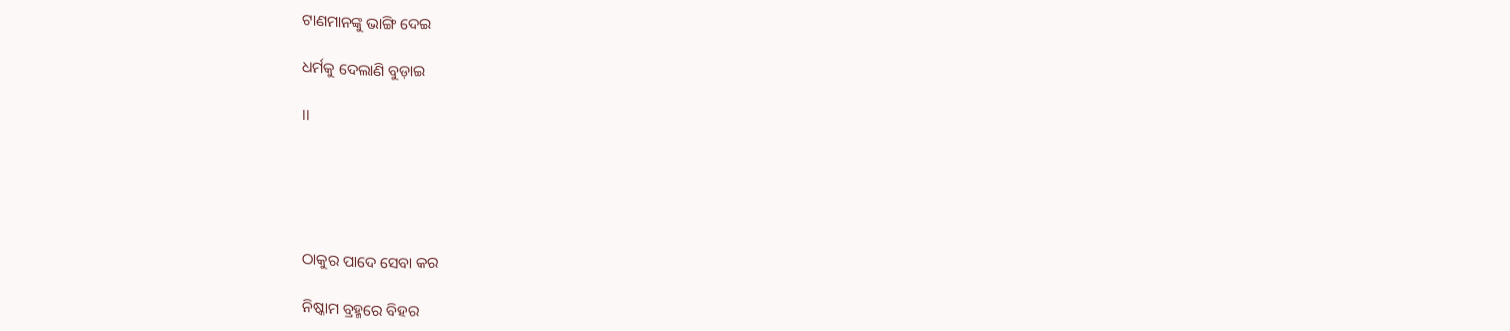ଟାଣମାନଙ୍କୁ ଭାଙ୍ଗି ଦେଇ

ଧର୍ମକୁ ଦେଲାଣି ବୁଡ଼ାଇ

।।





ଠାକୁର ପାଦେ ସେବା କର

ନିଷ୍କାମ ବ୍ରହ୍ମରେ ବିହର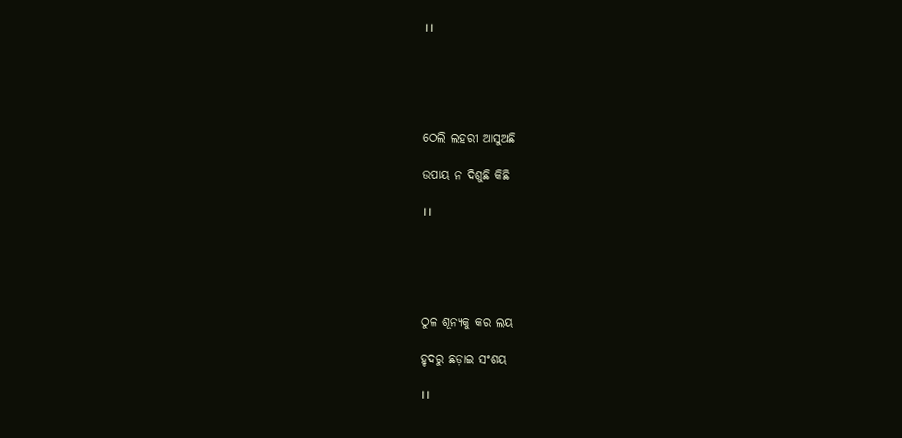।।





ଠେଲି ଲହରୀ ଆସୁଅଛି

ଉପାୟ ନ ଦିଶୁଛି କିଛି

।।





ଠୁଳ ଶୂନ୍ୟକୁ କର ଲୟ

ହୃଦରୁ ଛଡ଼ାଇ ସଂଶୟ

।।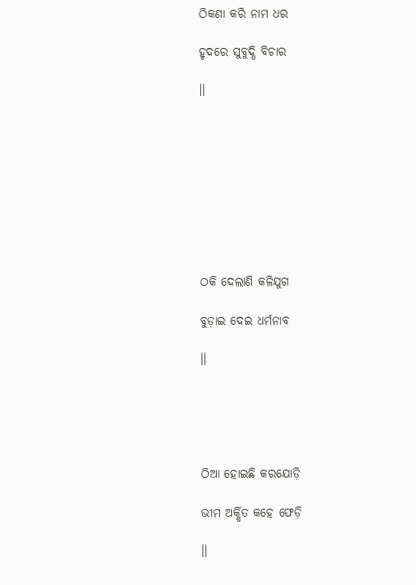ଠିକଣା କରି ନାମ ଧର

ହୃଦରେ ସୁବୁଦ୍ଧି ବିଚାର

।।









ଠକି ଦେଲାଣି କଳିଯୁଗ

ବୁଡ଼ାଇ ଦେଇ ଧର୍ମନାବ

।।





ଠିଆ ହୋଇଛି କରଯୋଡ଼ି

ଭୀମ ଅର୍କ୍ଷିତ କହେ ଫେଡ଼ି

।।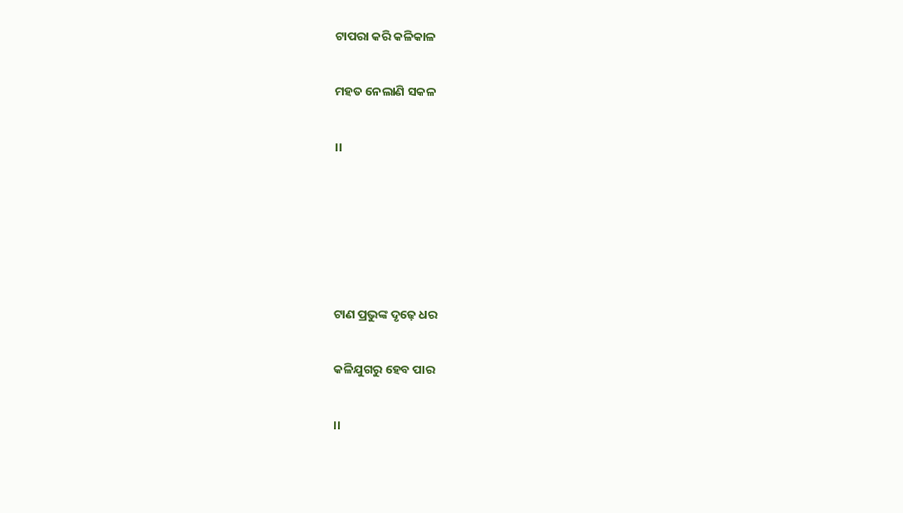ଟାପରା କରି କଳିକାଳ

ମହତ ନେଲାଣି ସକଳ

।।





ଟାଣ ପ୍ରଭୁଙ୍କ ଦୃଢ଼େ ଧର

କଳିଯୁଗରୁ ହେବ ପାର

।।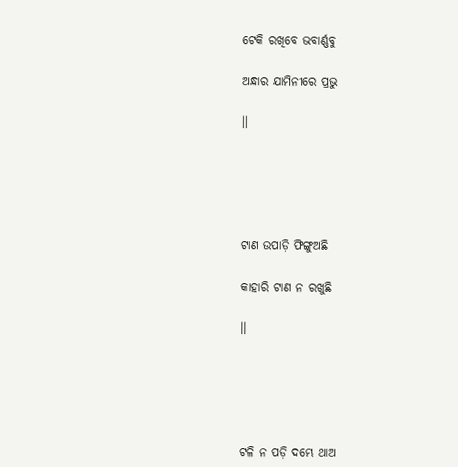ଟେକି ରଖିବେ ଭବାର୍ଣ୍ଣବୁ

ଅନ୍ଧାର ଯାମିନୀରେ ପ୍ରଭୁ

।।





ଟାଣ ଉପାଡ଼ି ଫିଙ୍ଗୁଅଛି

କାହାରି ଟାଣ ନ ରଖୁଛି

।।





ଟଳି ନ ପଡ଼ି ଦମ୍ଭେ ଥାଅ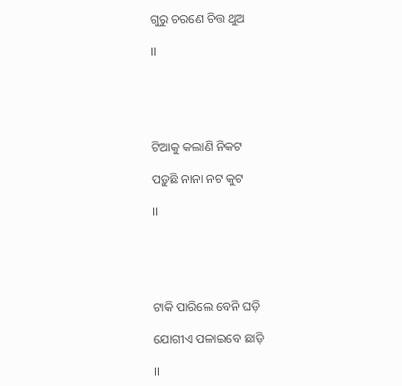ଗୁରୁ ଚରଣେ ଚିତ୍ତ ଥୁଅ

।।





ଟିଆକୁ କଲାଣି ନିକଟ

ପଡ଼ୁଛି ନାନା ନଟ କୁଟ

।।





ଟାକି ପାରିଲେ ବେନି ଘଡ଼ି

ଯୋଗୀଏ ପଳାଇବେ ଛାଡ଼ି

।।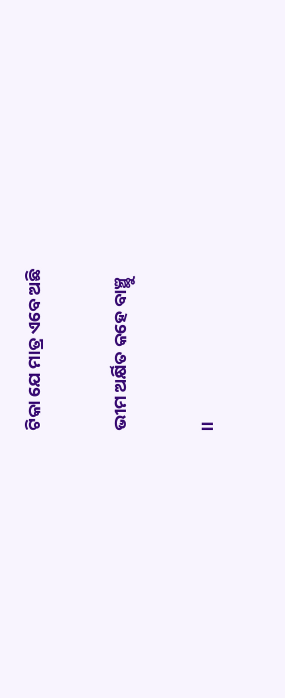ଟିକା ଯେ ମାତ୍ର ଏବେ ଅଛି

ଭୀମ ଅର୍କ୍ଷିତ କହେ ବାଞ୍ଛୁ

।।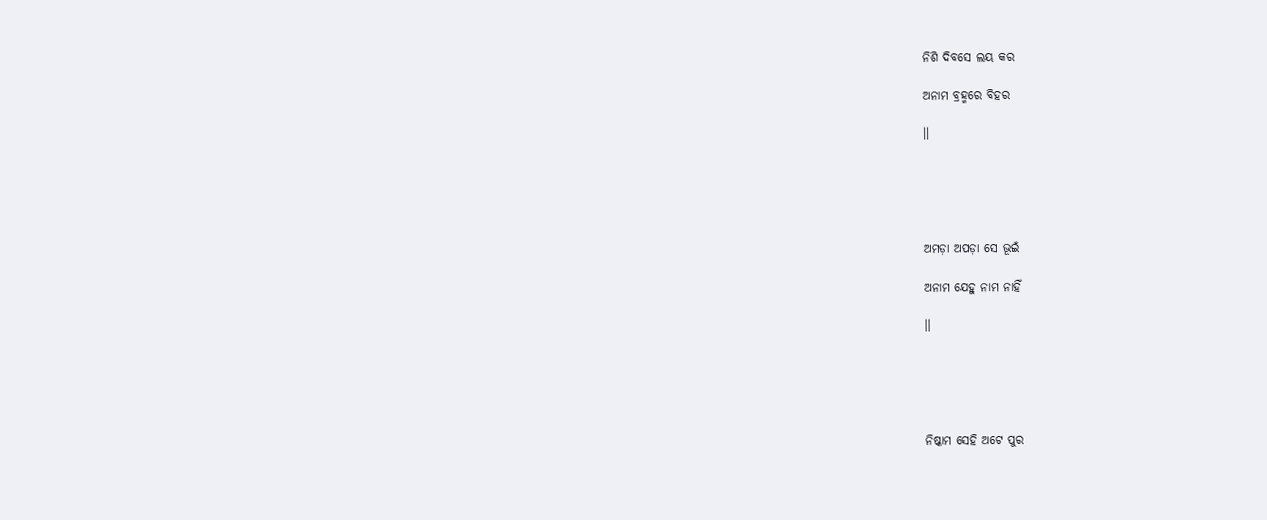ନିଶି ଦିବସେ ଲୟ କର

ଅନାମ ବ୍ରହ୍ମରେ ବିହର

।।





ଅମଡ଼ା ଅପଡ଼ା ସେ ଭୂଇଁ

ଅନାମ ଯେହୁ ନାମ ନାହିଁ

।।





ନିଷ୍କାମ ସେହି ଅଟେ ପୁର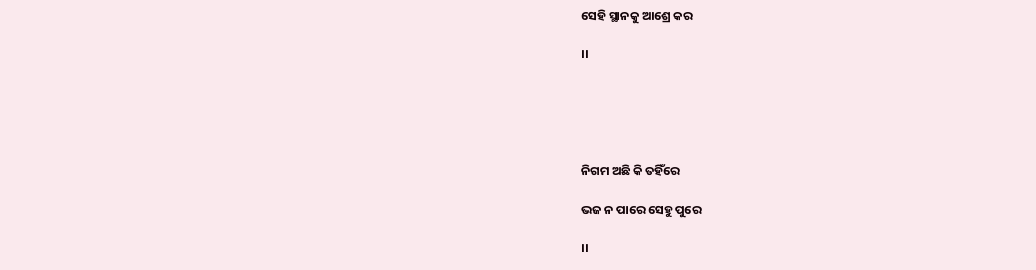ସେହି ସ୍ଥାନକୁ ଆଶ୍ରେ କର

।।





ନିଗମ ଅଛି କି ତହିଁରେ

ଭଜ ନ ପାରେ ସେହୁ ପୁରେ

।।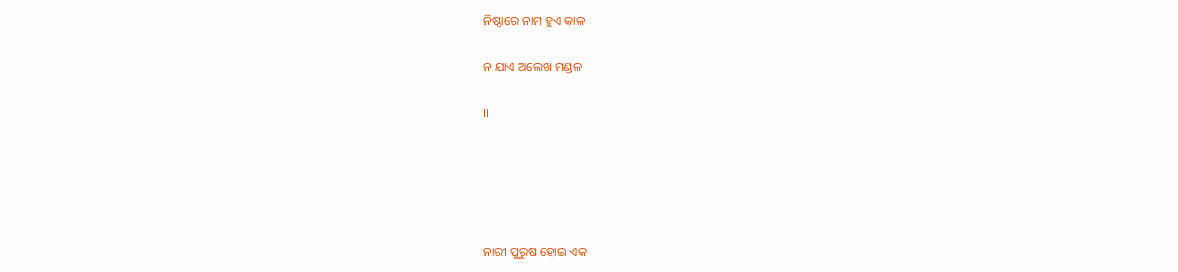ନିଷ୍ଠାରେ ନାମ ହୁଏ କାଳ

ନ ଯାଏ ଅଲେଖ ମଣ୍ଡଳ

।।





ନାରୀ ପୁରୁଷ ହୋଇ ଏକ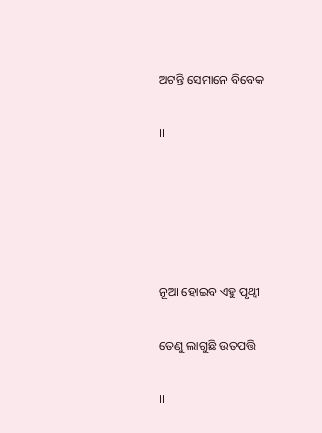ଅଟନ୍ତି ସେମାନେ ବିବେକ

।।





ନୂଆ ହୋଇବ ଏହୁ ପୃଥ୍ୱୀ

ତେଣୁ ଲାଗୁଛି ଉତପତ୍ତି

।।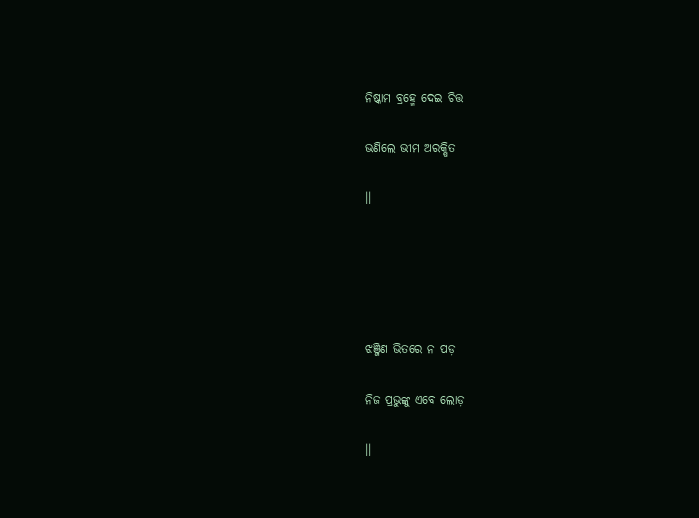ନିଷ୍କାମ ବ୍ରହ୍ମେ ଦେଇ ଚିତ୍ତ

ଭଣିଲେ ଭୀମ ଅରକ୍ଷିତ

।।





ଝଞ୍ଜିଣ ଭିତରେ ନ ପଡ଼

ନିଜ ପ୍ରଭୁଙ୍କୁ ଏବେ ଲୋଡ଼

।।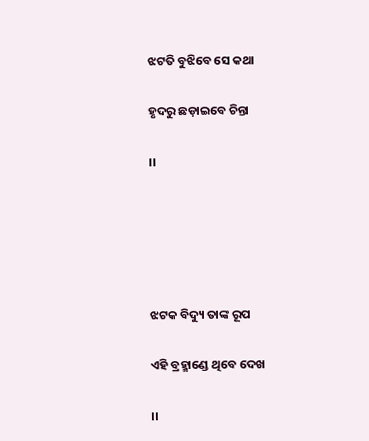ଝଟତି ବୁଝିବେ ସେ କଥା

ହୃଦରୁ ଛଡ଼ାଇବେ ଚିନ୍ତା

।।





ଝଟକ ବିଦ୍ୟୁ ତାଙ୍କ ରୂପ

ଏହି ବ୍ରହ୍ମାଣ୍ଡେ ଥିବେ ଦେଖ

।।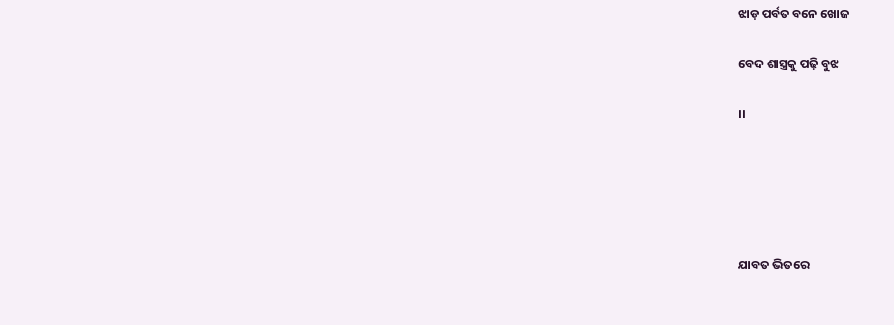ଝାଡ଼ ପର୍ବତ ବନେ ଖୋଜ

ବେଦ ଶାସ୍ତ୍ରକୁ ପଢ଼ି ବୁଝ

।।





ଯାବତ ଭିତରେ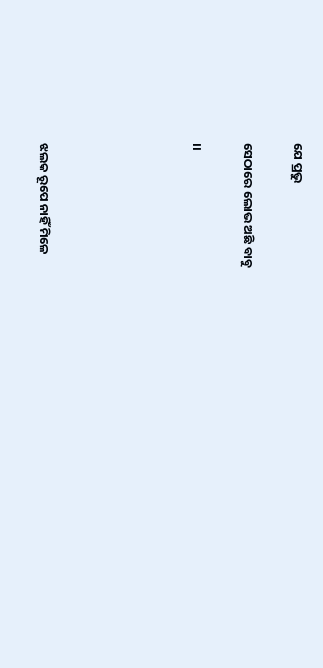ଯେ ପ୍ରଭୁ

ସେଠାରେ ଲୋଭ ଅଛି ବାବୁ

।।





ଝଲକ ରୂପେ ନାହିଁ ମିଳେ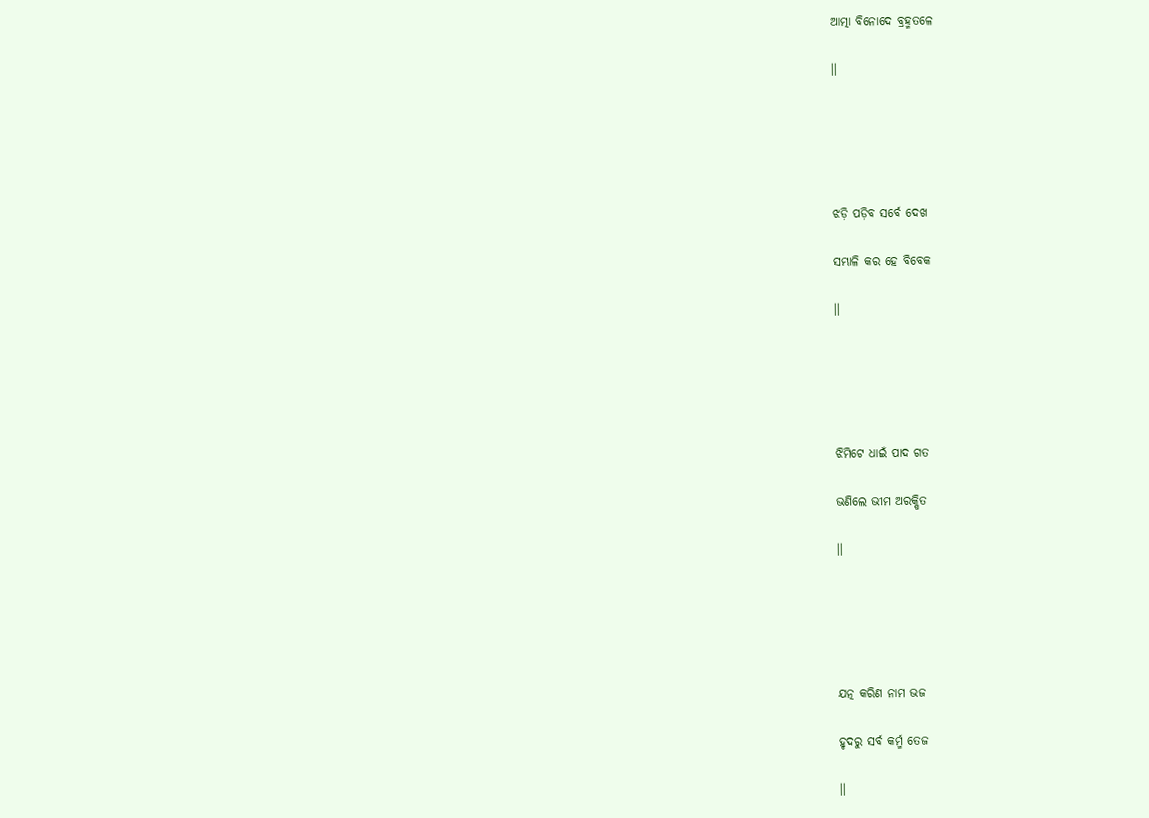ଆତ୍ମା ବିନୋଦେ ବ୍ରହ୍ମତଳେ

।।





ଝଡ଼ି ପଡ଼ିବ ସର୍ବେ ଦେଖ

ସମ୍ଭାଳି କର ହେ ବିବେକ

।।





ଝିମିଟେ ଧାଇଁ ପାଦ ଗତ

ଭଣିଲେ ଭୀମ ଅରକ୍ଷିତ

।।





ଯତ୍ନ କରିଣ ନାମ ଭଜ

ହୃଦରୁ ସର୍ବ କର୍ମ୍ମ ତେଜ

।।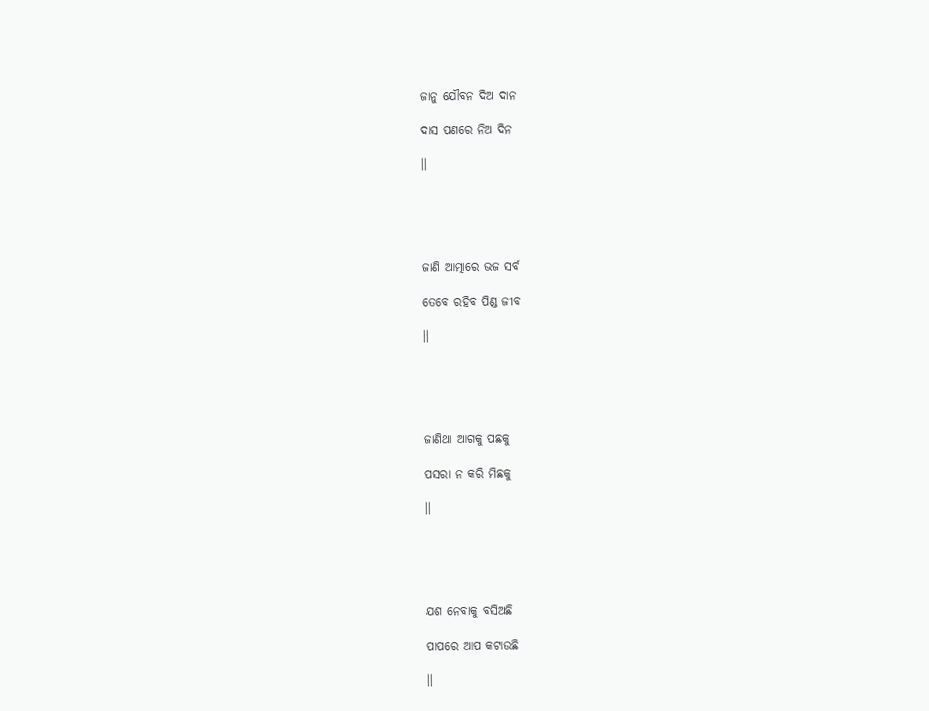ଜାନୁ ଯୌବନ ଦିଅ ଦାନ

ଦାସ ପଣରେ ନିଅ ଦିନ

।।





ଜାଣି ଆତ୍ମାରେ ଭଜ ସର୍ବ

ତେବେ ରହିବ ପିଣ୍ଡ ଜୀବ

।।





ଜାଣିଥା ଆଗକୁ ପଛକୁ

ପସରା ନ କରି ମିଛକୁ

।।





ଯଶ ନେବାକୁ ବସିଅଛି

ପାପରେ ଆପ କଟାଉଛି

।।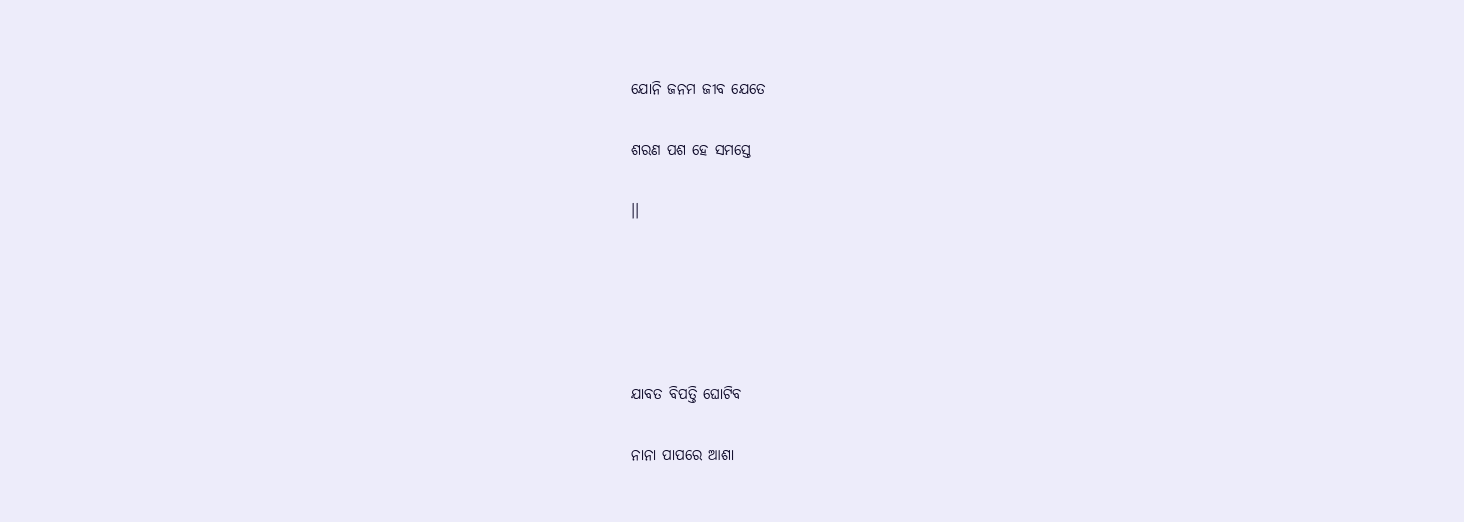ଯୋନି ଜନମ ଜୀବ ଯେତେ

ଶରଣ ପଶ ହେ ସମସ୍ତେ

।।





ଯାବତ ବିପତ୍ତି ଘୋଟିବ

ନାନା ପାପରେ ଆଶା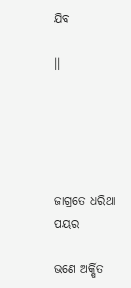ଯିବ

।।





ଜାଗ୍ରତେ ଧରିଥା ପୟର

ଭଣେ ଅର୍କ୍ଷିତ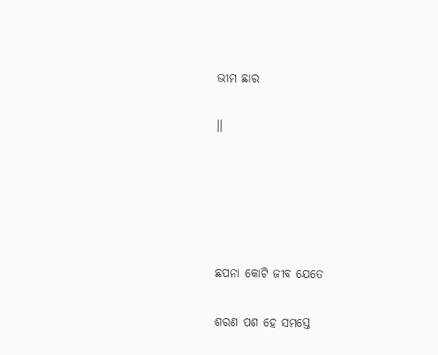ଭୀମ ଛାର

।।





ଛପନା କୋଟି ଜୀବ ଯେତେ

ଶରଣ ପଶ ହେ ସମସ୍ତେ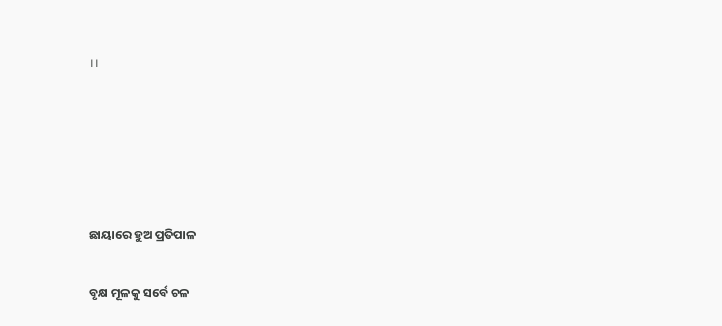।।





ଛାୟାରେ ହୁଅ ପ୍ରତିପାଳ

ବୃକ୍ଷ ମୂଳକୁ ସର୍ବେ ଚଳ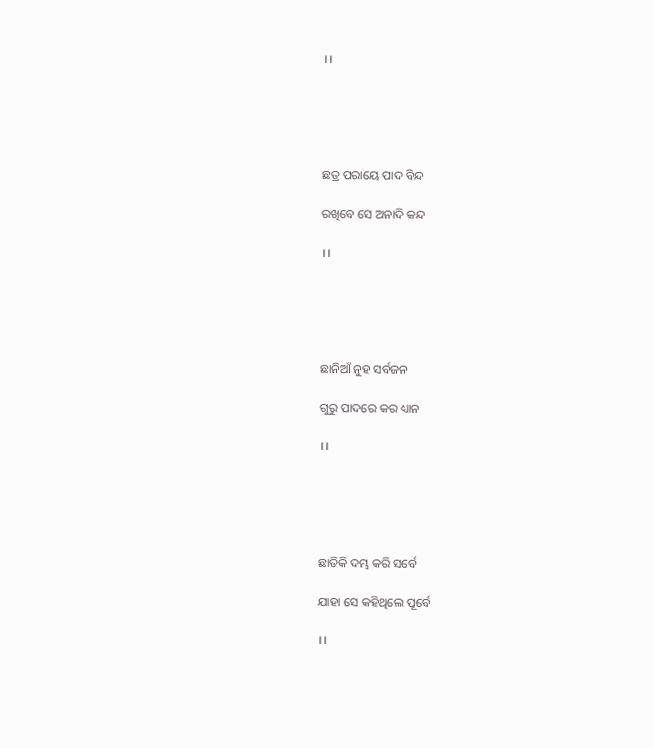।।





ଛତ୍ର ପରାୟେ ପାଦ ବିନ୍ଦ

ରଖିବେ ସେ ଅନାଦି କନ୍ଦ

।।





ଛାନିଆଁ ନୁହ ସର୍ବଜନ

ଗୁରୁ ପାଦରେ କର ଧ୍ୟାନ

।।





ଛାତିକି ଦମ୍ଭ କରି ସର୍ବେ

ଯାହା ସେ କହିଥିଲେ ପୂର୍ବେ

।।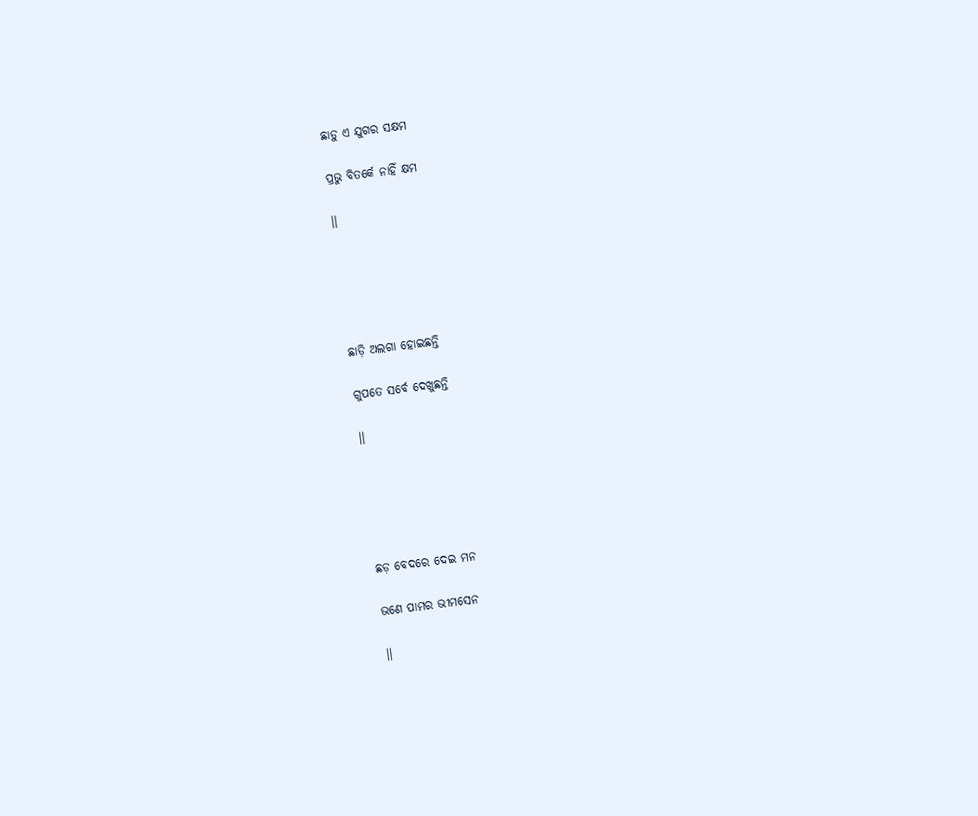ଛାଡ଼ୁ ଏ ଯୁଗର ସକ୍ଷମ

ପ୍ରଭୁ ବିତର୍କେ ନାହିଁ କ୍ଷମ

।।





ଛାଡ଼ି ଅଲଗା ହୋଇଛନ୍ତି

ଗୁପତେ ସର୍ବେ ଦେଖୁଛନ୍ତି

।।





ଛଡ଼ ବେଦରେ ଦେଇ ମନ

ଭଣେ ପାମର ଭୀମସେନ

।।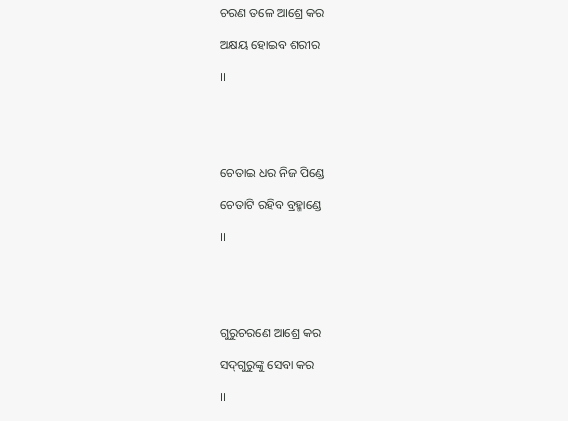ଚରଣ ତଳେ ଆଶ୍ରେ କର

ଅକ୍ଷୟ ହୋଇବ ଶରୀର

।।





ଚେତାଇ ଧର ନିଜ ପିଣ୍ଡେ

ଚେତାଟି ରହିବ ବ୍ରହ୍ମାଣ୍ଡେ

।।





ଗୁରୁଚରଣେ ଆଶ୍ରେ କର

ସଦ୍‌ଗୁରୁଙ୍କୁ ସେବା କର

।।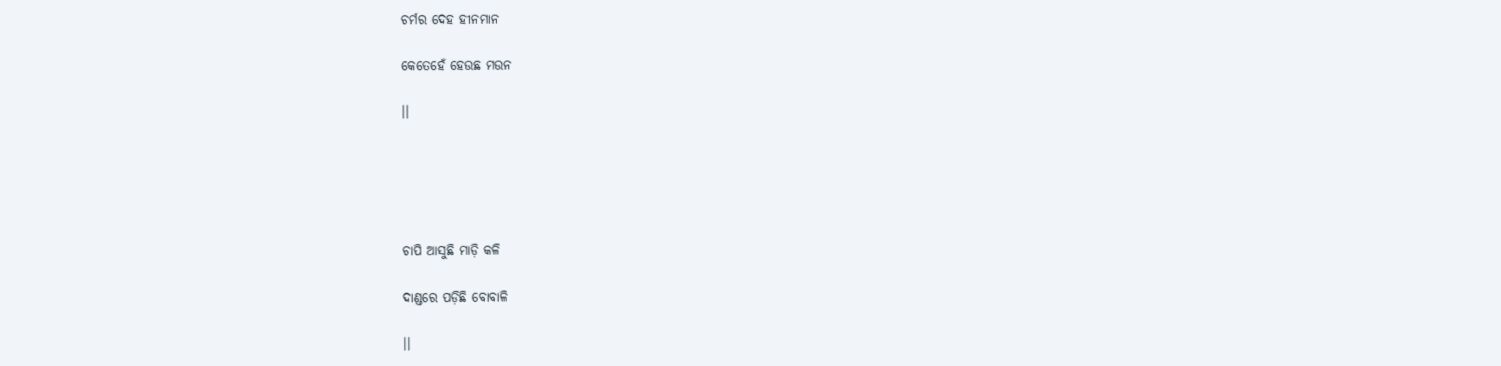ଚର୍ମର ଦେହ ହୀନମାନ

କେତେହେଁ ହେଉଛ ମଉନ

।।





ଚାପି ଆସୁଛି ମାଡ଼ି କଳି

ଦାଣ୍ଡରେ ପଡ଼ିଛି ବୋବାଳି

।।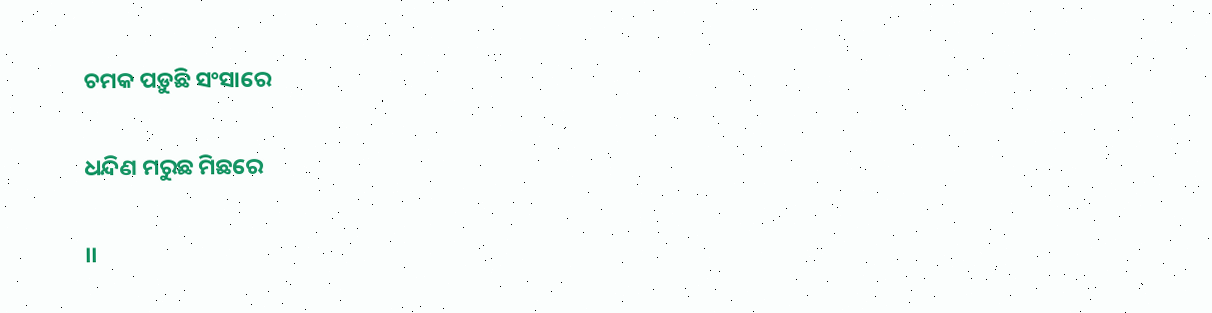ଚମକ ପଡ଼ୁଛି ସଂସାରେ

ଧନ୍ଦିଣ ମରୁଛ ମିଛରେ

।।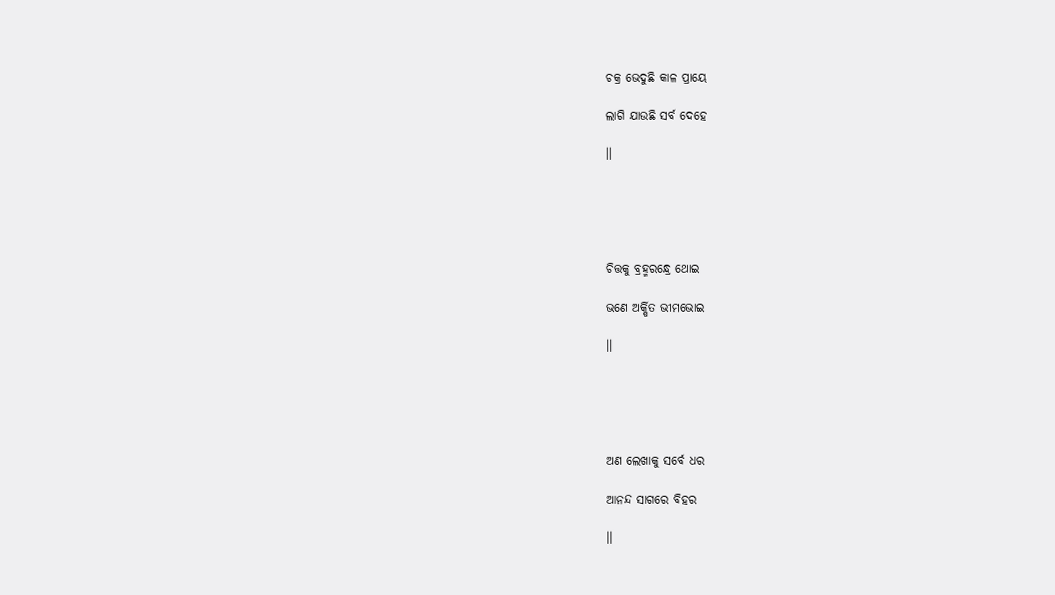ଚକ୍ର ଭେଦୁଛି କାଳ ପ୍ରାୟେ

ଲାଗି ଯାଉଛି ସର୍ବ ଦେହେ

।।





ଚିତ୍ତକୁ ବ୍ରହ୍ମରନ୍ଧ୍ରେ ଥୋଇ

ଭଣେ ଅର୍କ୍ଷିତ ଭୀମଭୋଇ

।।





ଅଣ ଲେଖାକୁ ସର୍ବେ ଧର

ଆନନ୍ଦ ସାଗରେ ବିହର

।।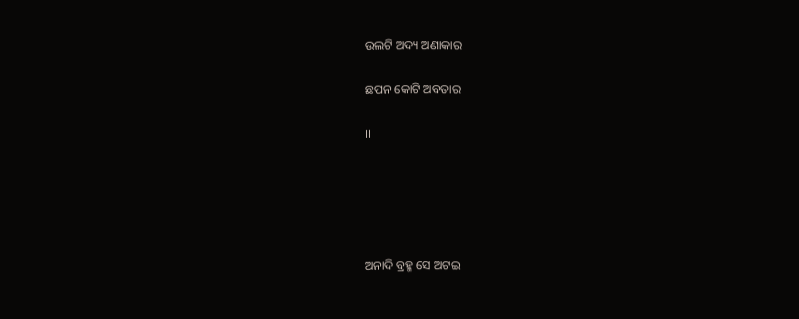ଉଲଟି ଅଦ୍ୟ ଅଣାକାର

ଛପନ କୋଟି ଅବତାର

।।





ଅନାଦି ବ୍ରହ୍ମ ସେ ଅଟଇ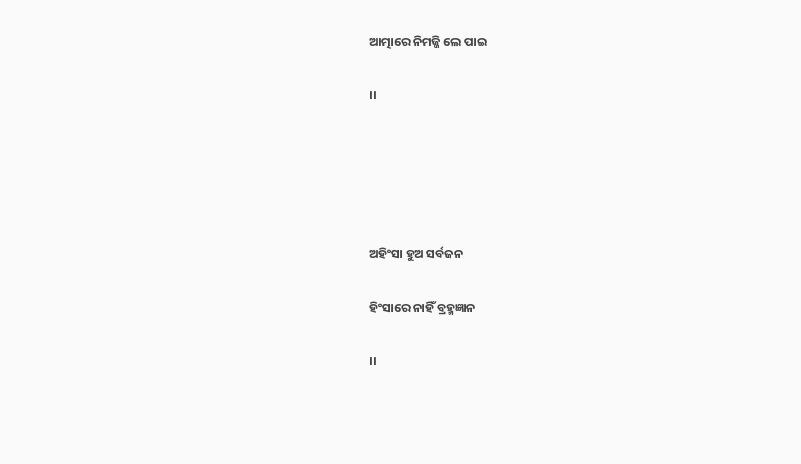ଆତ୍ମାରେ ନିମଜ୍ଜି ଲେ ପାଇ

।।





ଅହିଂସା ହୁଅ ସର୍ବଜନ

ହିଂସାରେ ନାହିଁ ବ୍ରହ୍ମଜ୍ଞାନ

।।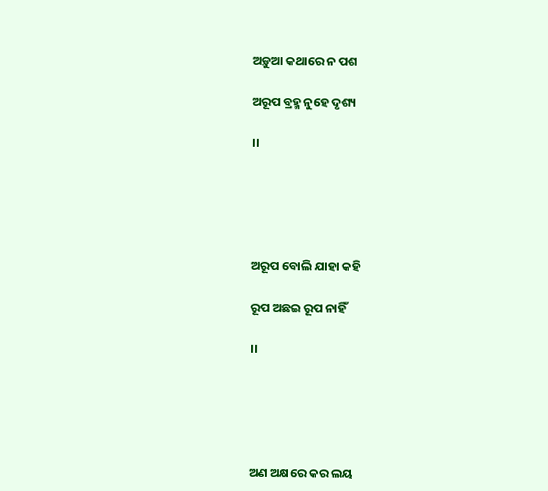ଅଡ଼ୁଆ କଥାରେ ନ ପଶ

ଅରୂପ ବ୍ରହ୍ମ ନୁହେ ଦୃଶ୍ୟ

।।





ଅରୂପ ବୋଲି ଯାହା କହି

ରୂପ ଅଛଇ ରୂପ ନାହିଁ

।।





ଅଣ ଅକ୍ଷରେ କର ଲୟ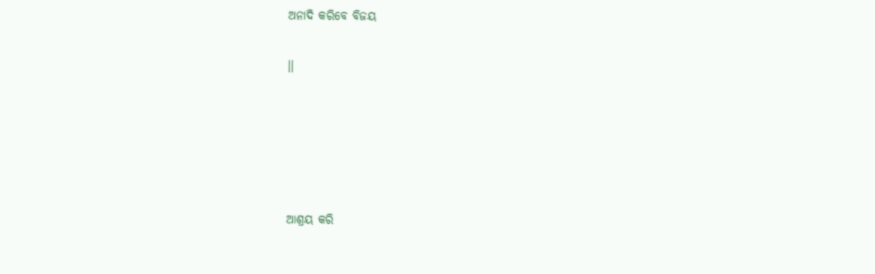ଅନାଦି କରିବେ ବିଜୟ

।।





ଆଶ୍ରୟ କରି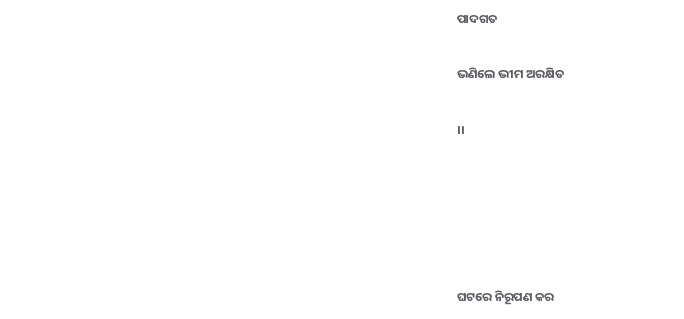ପାଦଗତ

ଭଣିଲେ ଭୀମ ଅରକ୍ଷିତ

।।





ଘଟରେ ନିରୂପଣ କର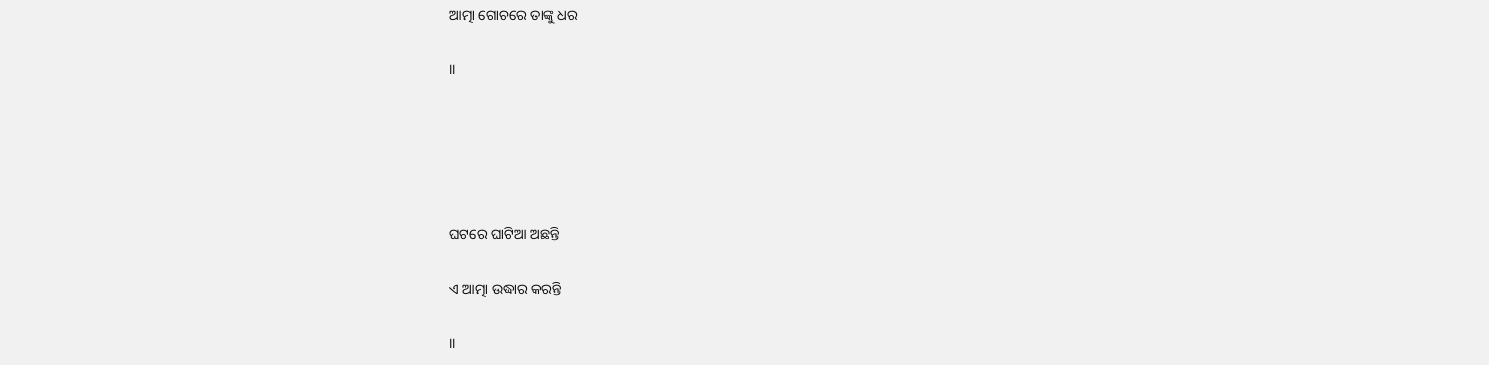ଆତ୍ମା ଗୋଚରେ ତାଙ୍କୁ ଧର

।।





ଘଟରେ ଘାଟିଆ ଅଛନ୍ତି

ଏ ଆତ୍ମା ଉଦ୍ଧାର କରନ୍ତି

।।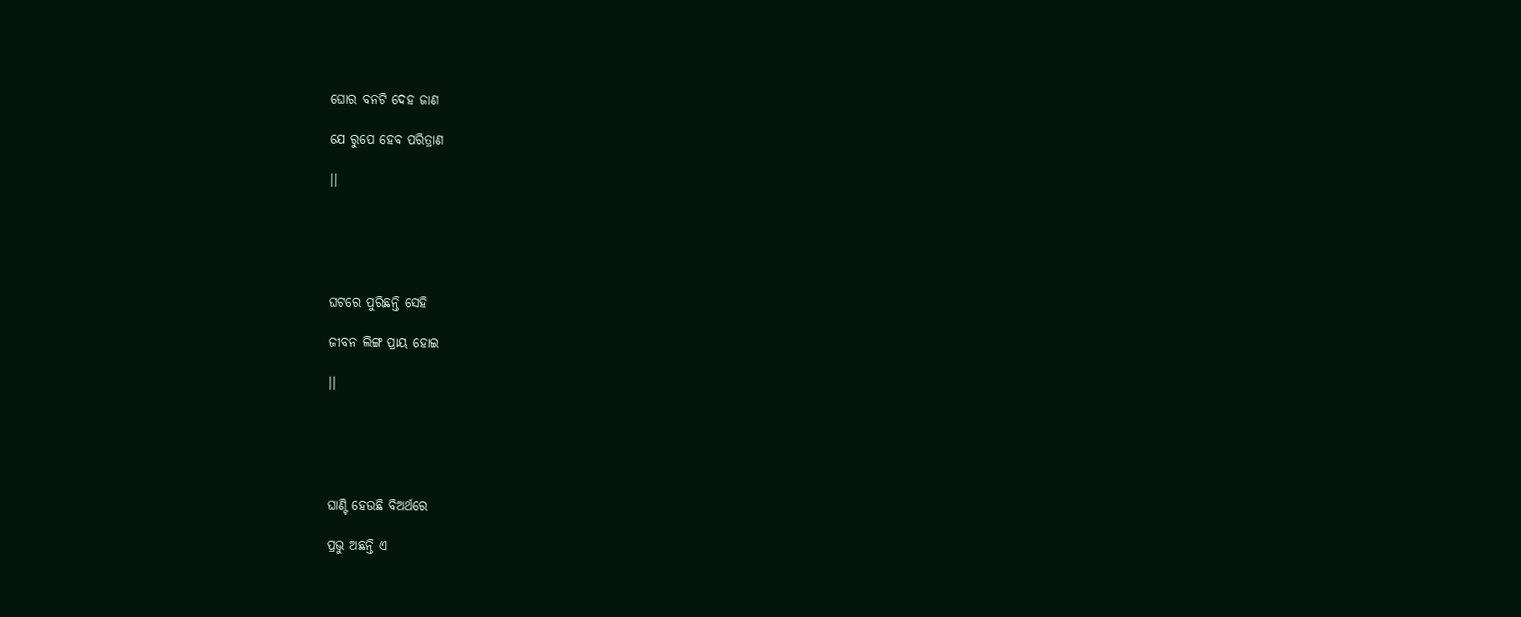ଘୋର ବନଟି ଦେହ ଜାଣ

ଯେ ରୁପେ ହେବ ପରିତ୍ରାଣ

।।





ଘଟରେ ପୁରିଛନ୍ତି ସେହି

ଜୀବନ ଲିଙ୍ଗ ପ୍ରାୟ ହୋଇ

।।





ଘାଣ୍ଟି ହେଉଛି ବିଅର୍ଥରେ

ପ୍ରଭୁ ଅଛନ୍ତି ଏ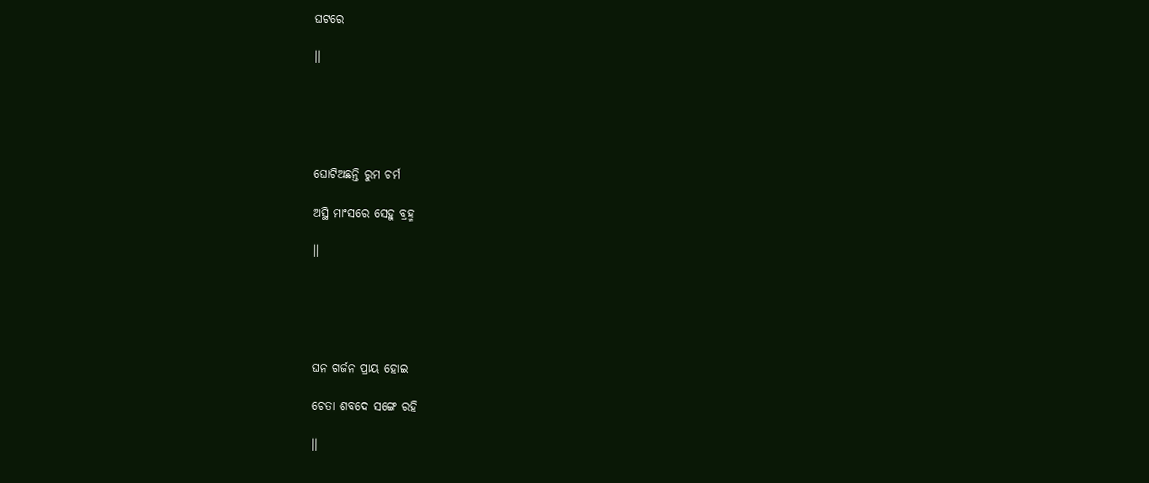ଘଟରେ

।।





ଘୋଟିଅଛନ୍ତି ରୁମ ଚର୍ମ

ଅସ୍ଥି ମାଂସରେ ସେହୁ ବ୍ରହ୍ମ

।।





ଘନ ଗର୍ଜନ ପ୍ରାୟ ହୋଇ

ଚେତା ଶବଦେ ସଙ୍ଗେ ରହି

।।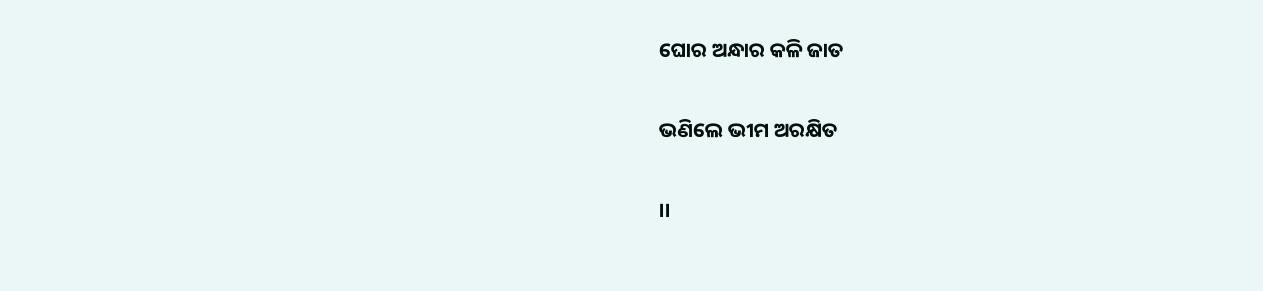ଘୋର ଅନ୍ଧାର କଳି ଜାତ

ଭଣିଲେ ଭୀମ ଅରକ୍ଷିତ

।।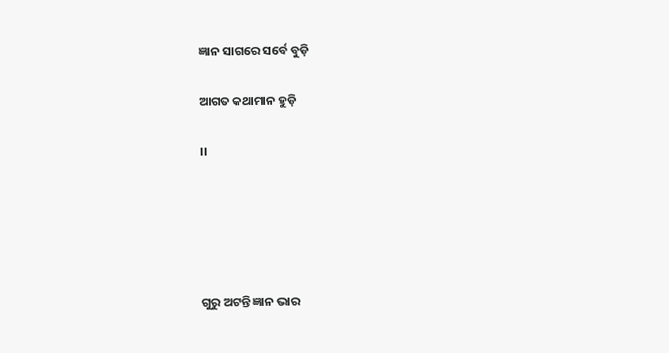ଜ୍ଞାନ ସାଗରେ ସର୍ବେ ବୁଡ଼ି

ଆଗତ କଥାମାନ ହୁଡ଼ି

।।





ଗୁରୁ ଅଟନ୍ତି ଜ୍ଞାନ ଭାର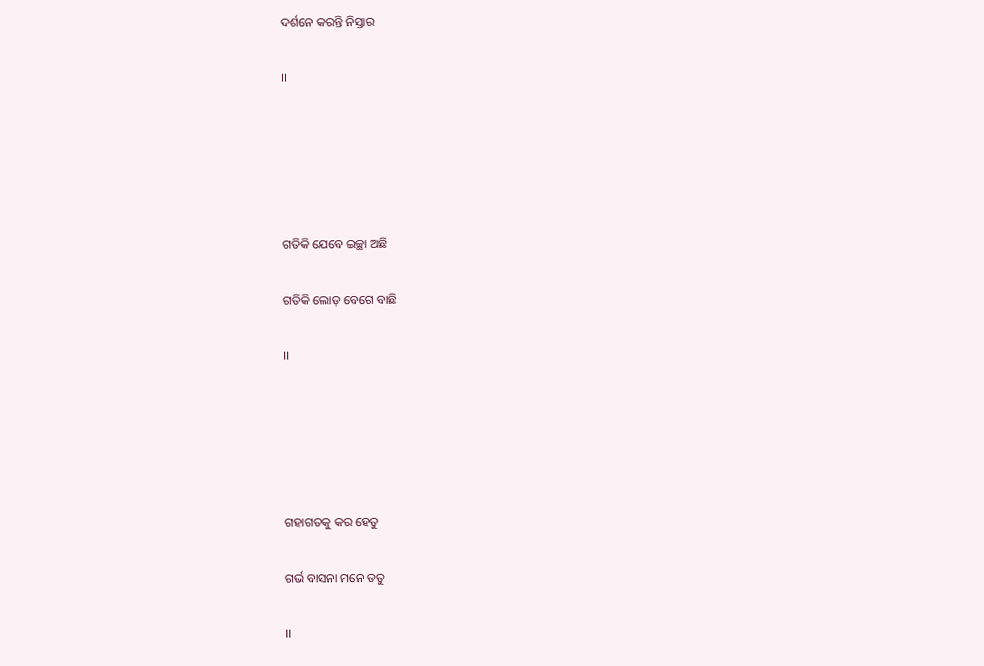ଦର୍ଶନେ କରନ୍ତି ନିସ୍ତାର

।।





ଗତିକି ଯେବେ ଇଚ୍ଛା ଅଛି

ଗତିକି ଲୋଡ଼ ବେଗେ ବାଛି

।।





ଗହାଗତକୁ କର ହେତୁ

ଗର୍ଭ ବାସନା ମନେ ତତୁ

।।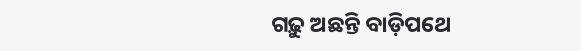ଗଢ଼ୁ ଅଛନ୍ତି ବାଡ଼ିପଥେ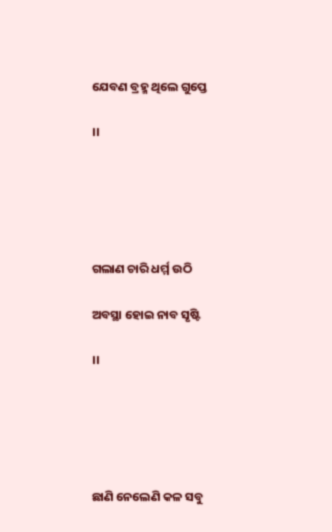ଯେବଣ ବ୍ରହ୍ମ ଥିଲେ ଗୁପ୍ତେ

।।





ଗଲାଣ ଚାରି ଧର୍ମ୍ମ ଉଠି

ଅବସ୍ଥା ହୋଇ ନାବ ସୃଷ୍ଟି

।।





ଛାଣି ନେଲେଣି କଳ ସବୁ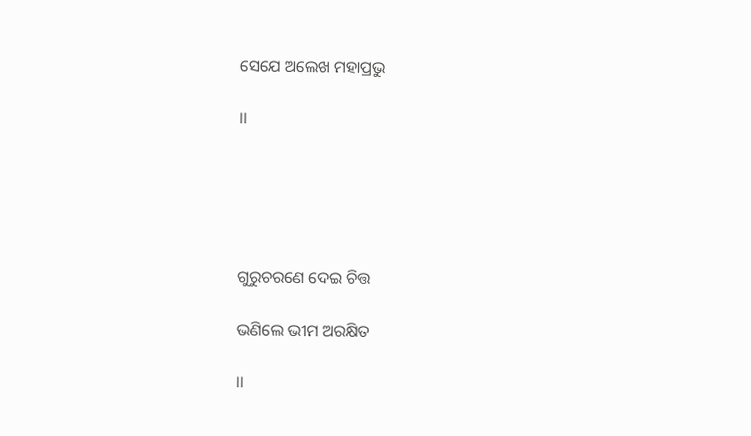ସେଯେ ଅଲେଖ ମହାପ୍ରଭୁ

।।





ଗୁରୁଚରଣେ ଦେଇ ଚିତ୍ତ

ଭଣିଲେ ଭୀମ ଅରକ୍ଷିତ

।।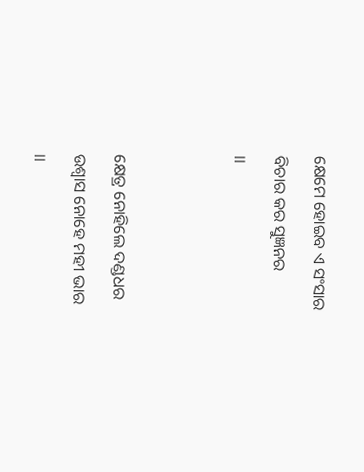କ୍ଷେମେ ହୋଇବ ଏ ସଂସାର

ବିଚାର କର ସୁଜ୍ଞନର

।।





କ୍ଷେତ୍ର ନୋହିଲେ ଦଣ୍ଡଧର

ଉଶ୍ୱାସ ନୋହେ ମହୀ ଭାର

।।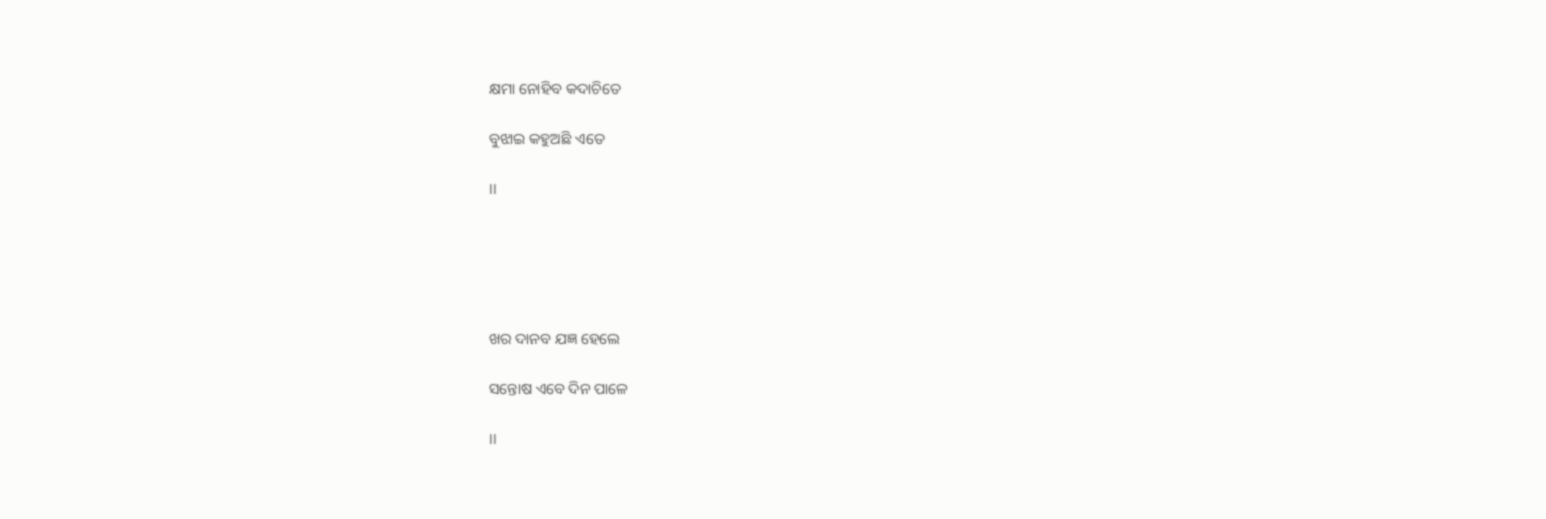କ୍ଷମା ନୋହିବ କଦାଚିତେ

ବୁଝାଇ କହୁଅଛି ଏତେ

।।





ଖର ଦାନବ ଯଜ୍ଞ ହେଲେ

ସନ୍ତୋଷ ଏବେ ଦିନ ପାଳେ

।।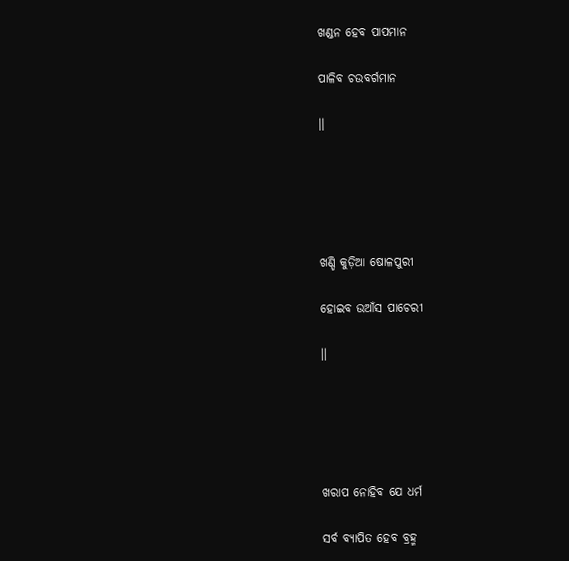ଖଣ୍ଡନ ହେବ ପାପମାନ

ପାଳିବ ଚଉବର୍ଗମାନ

।।





ଖଣ୍ଡି କୁଡ଼ିଆ ଷୋଳପୁରୀ

ହୋଇବ ଉଆଁସ ପାଚେରୀ

।।





ଖରାପ ନୋହିବ ଯେ ଧର୍ମ

ସର୍ବ ବ୍ୟାପିତ ହେବ ବ୍ରହ୍ମ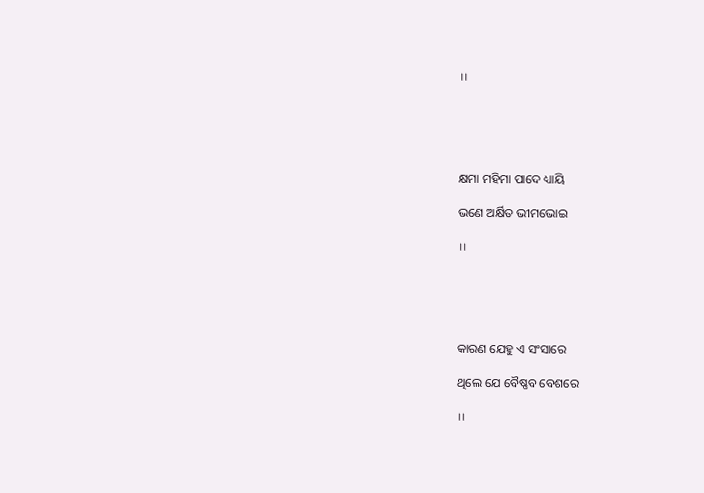।।





କ୍ଷମା ମହିମା ପାଦେ ଧ୍ୟାୟି

ଭଣେ ଅର୍କ୍ଷିତ ଭୀମଭୋଇ

।।





କାରଣ ଯେହୁ ଏ ସଂସାରେ

ଥିଲେ ଯେ ବୈଷ୍ଣବ ବେଶରେ

।।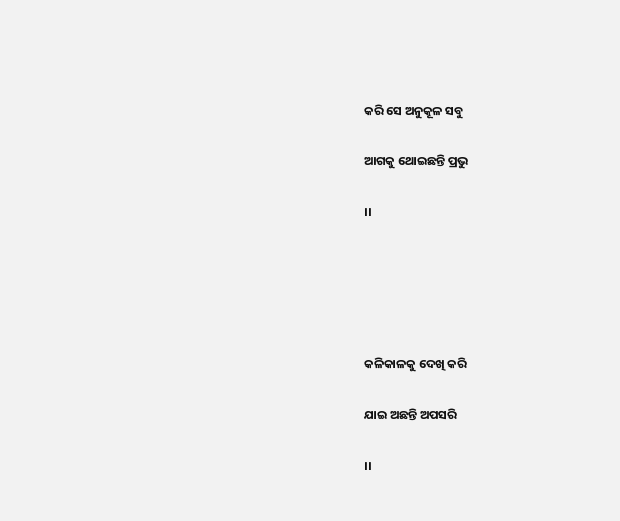କରି ସେ ଅନୁକୂଳ ସବୁ

ଆଗକୁ ଥୋଇଛନ୍ତି ପ୍ରଭୁ

।।





କଳିକାଳକୁ ଦେଖି କରି

ଯାଇ ଅଛନ୍ତି ଅପସରି

।।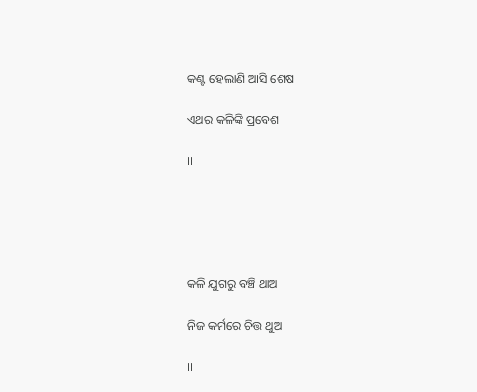କଣ୍ଟ ହେଲାଣି ଆସି ଶେଷ

ଏଥର କଳିଙ୍କି ପ୍ରବେଶ

।।





କଳି ଯୁଗରୁ ବଞ୍ଚି ଥାଅ

ନିଜ କର୍ମରେ ଚିତ୍ତ ଥୁଅ

।।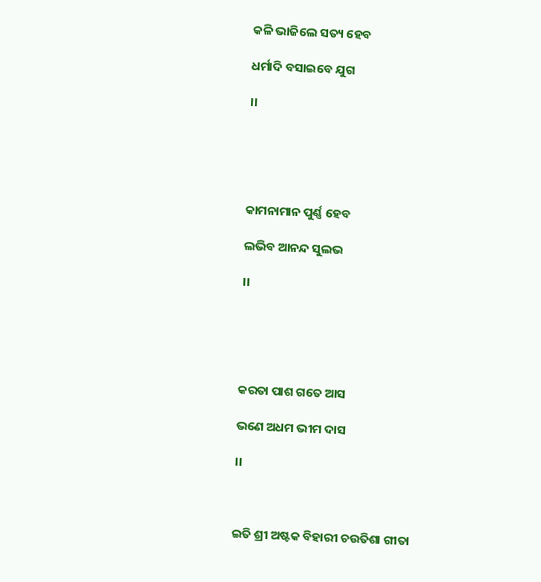କଳି ଭାଜିଲେ ସତ୍ୟ ହେବ

ଧର୍ମାଦି ବସାଇବେ ଯୁଗ

।।





କାମନାମାନ ପୁର୍ଣ୍ଣ ହେବ

ଲଭିବ ଆନନ୍ଦ ସୁଲଭ

।।





କରତା ପାଶ ଗତେ ଆସ

ଭଣେ ଅଧମ ଭୀମ ଦାସ

।।



ଇତି ଶ୍ରୀ ଅଷ୍ଟକ ବିହାରୀ ଚଉତିଶା ଗୀତା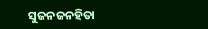ସୁଜନଜନହିତା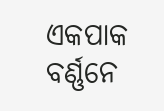ଏକପାକ ବର୍ଣ୍ଣନେ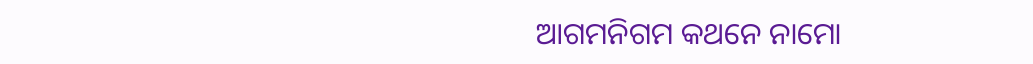ଆଗମନିଗମ କଥନେ ନାମୋ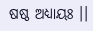ଷଷ୍ଠ ଅଧ୍ୟାୟଃ ।।